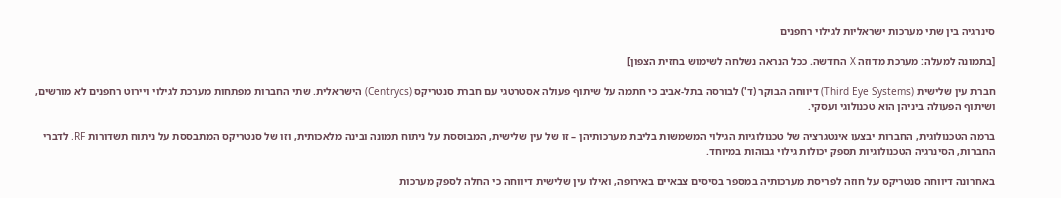סינרגיה בין שתי מערכות ישראליות לגילוי רחפנים

[בתמונה למעלה: מערכת מדוזה X החדשה. ככל הנראה נשלחה לשימוש בחזית הצפון]

חברת עין שלישית (Third Eye Systems) דיווחה הבוקר (ד') לבורסה בתל-אביב כי חתמה על שיתוף פעולה אסטרטגי עם חברת סנטריקס (Centrycs) הישראלית. שתי החברות מפתחות מערכת לגילוי ויירוט רחפנים לא מורשים, ושיתוף הפעולה ביניהן הוא טכנולוגי ועסקי.

ברמה הטכנולוגית, החברות יבצעו אינטגרציה של טכנולוגיות הגילוי המשמשות בליבת מערכותיהן – זו של עין שלישית, המבוססת על ניתוח תמונה ובינה מלאכותית, וזו של סנטריקס המתבססת על ניתוח תשדורות RF. לדברי החברות, הסינרגיה הטכנולוגיות תספק יכולות גילוי גבוהות במיוחד.

באחרונה דיווחה סנטריקס על חוזה לפריסת מערכותיה במספר בסיסים צבאיים באירופה, ואילו עין שלישית דיווחה כי החלה לספק מערכות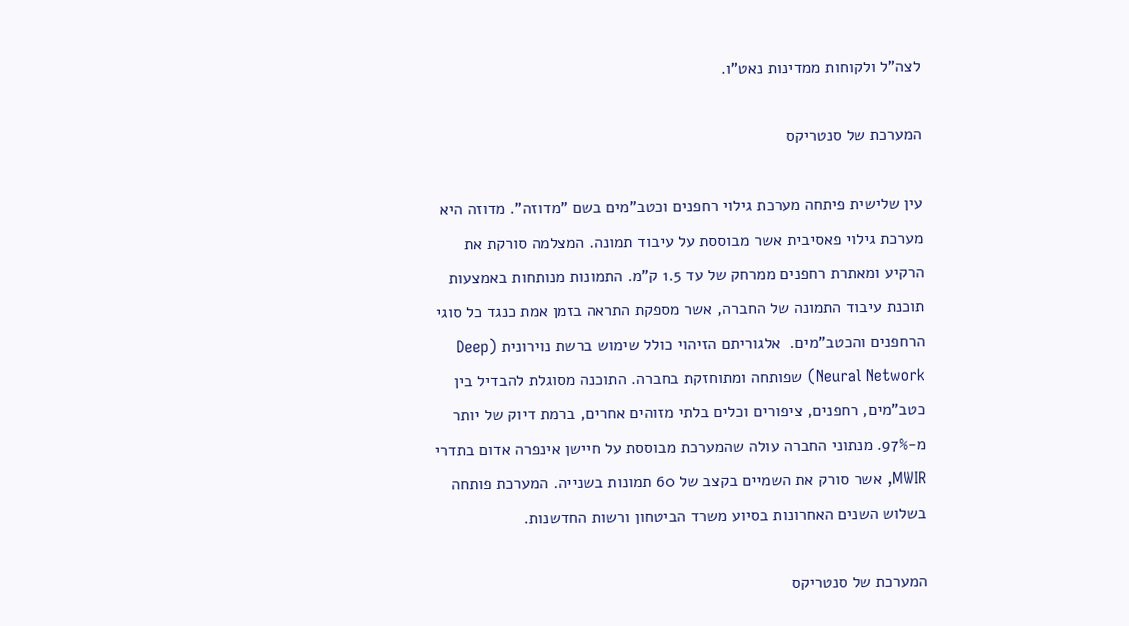לצה"ל ולקוחות ממדינות נאט"ו.

המערכת של סנטריקס

עין שלישית פיתחה מערכת גילוי רחפנים וכטב"מים בשם "מדוזה". מדוזה היא מערכת גילוי פאסיבית אשר מבוססת על עיבוד תמונה. המצלמה סורקת את הרקיע ומאתרת רחפנים ממרחק של עד 1.5 ק"מ. התמונות מנותחות באמצעות תוכנת עיבוד התמונה של החברה, אשר מספקת התראה בזמן אמת כנגד כל סוגי הרחפנים והכטב"מים.  אלגוריתם הזיהוי כולל שימוש ברשת נוירונית (Deep Neural Network) שפותחה ומתוחזקת בחברה. התוכנה מסוגלת להבדיל בין כטב"מים, רחפנים, ציפורים וכלים בלתי מזוהים אחרים, ברמת דיוק של יותר מ-97%. מנתוני החברה עולה שהמערכת מבוססת על חיישן אינפרה אדום בתדרי MWIR, אשר סורק את השמיים בקצב של 60 תמונות בשנייה. המערכת פותחה בשלוש השנים האחרונות בסיוע משרד הביטחון ורשות החדשנות.

המערכת של סנטריקס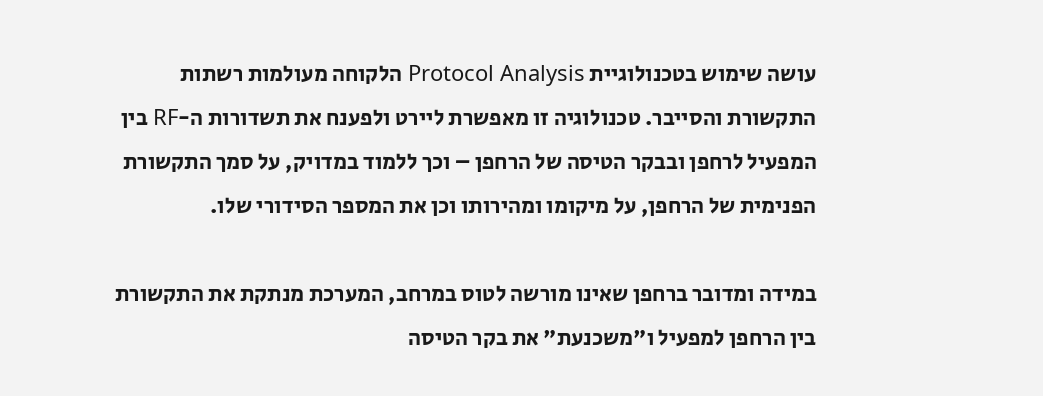עושה שימוש בטכנולוגיית Protocol Analysis הלקוחה מעולמות רשתות התקשורת והסייבר. טכנולוגיה זו מאפשרת ליירט ולפענח את תשדורות ה-RF בין המפעיל לרחפן ובבקר הטיסה של הרחפן – וכך ללמוד במדויק, על סמך התקשורת הפנימית של הרחפן, על מיקומו ומהירותו וכן את המספר הסידורי שלו.

במידה ומדובר ברחפן שאינו מורשה לטוס במרחב, המערכת מנתקת את התקשורת בין הרחפן למפעיל ו"משכנעת" את בקר הטיסה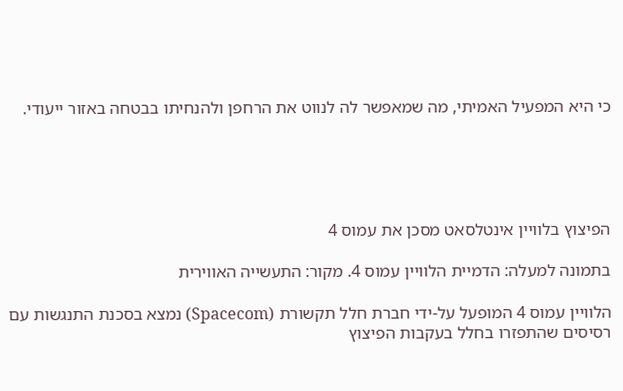כי היא המפעיל האמיתי, מה שמאפשר לה לנווט את הרחפן ולהנחיתו בבטחה באזור ייעודי.





הפיצוץ בלוויין אינטלסאט מסכן את עמוס 4

בתמונה למעלה: הדמיית הלוויין עמוס 4. מקור: התעשייה האווירית

הלוויין עמוס 4 המופעל על-ידי חברת חלל תקשורת (Spacecom) נמצא בסכנת התנגשות עם רסיסים שהתפזרו בחלל בעקבות הפיצוץ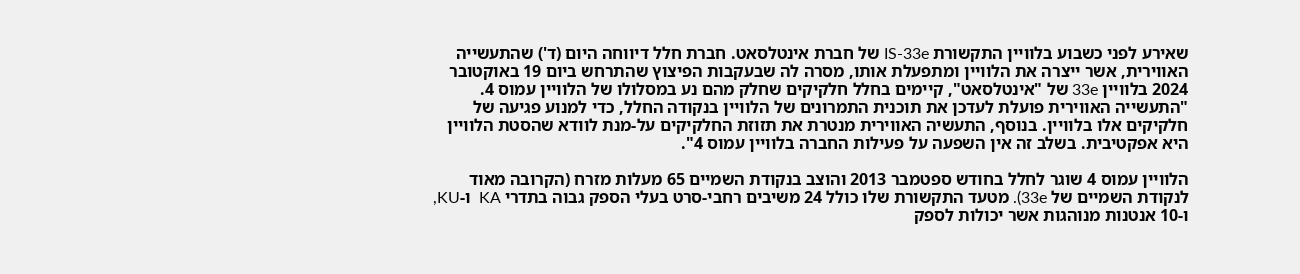שאירע לפני כשבוע בלוויין התקשורת IS-33e של חברת אינטלסאט. חברת חלל דיווחה היום (ד') שהתעשייה האווירית, אשר ייצרה את הלוויין ומתפעלת אותו, מסרה לה שבעקבות הפיצוץ שהתרחש ביום 19 באוקטובר 2024 בלוויין 33e של "אינטלסאט", קיימים בחלל חלקיקים שחלק מהם נע במסלולו של הלוויין עמוס 4. "התעשייה האווירית פועלת לעדכן את תוכנית התמרונים של הלוויין בנקודה החלל, כדי למנוע פגיעה של חלקיקים אלו בלוויין. בנוסף, התעשיה האווירית מנטרת את תזוזת החלקיקים על-מנת לוודא שהסטת הלוויין היא אפקטיבית. בשלב זה אין השפעה על פעילות החברה בלוויין עמוס 4".

הלוויין עמוס 4 שוגר לחלל בחודש ספטמבר 2013 והוצב בנקודת השמיים 65 מעלות מזרח (הקרובה מאוד לנקודת השמיים של 33e). מטעד התקשורת שלו כולל 24 משיבים רחבי-סרט בעלי הספק גבוה בתדרי KA  ו-KU, ו-10 אנטנות מנוהגות אשר יכולות לספק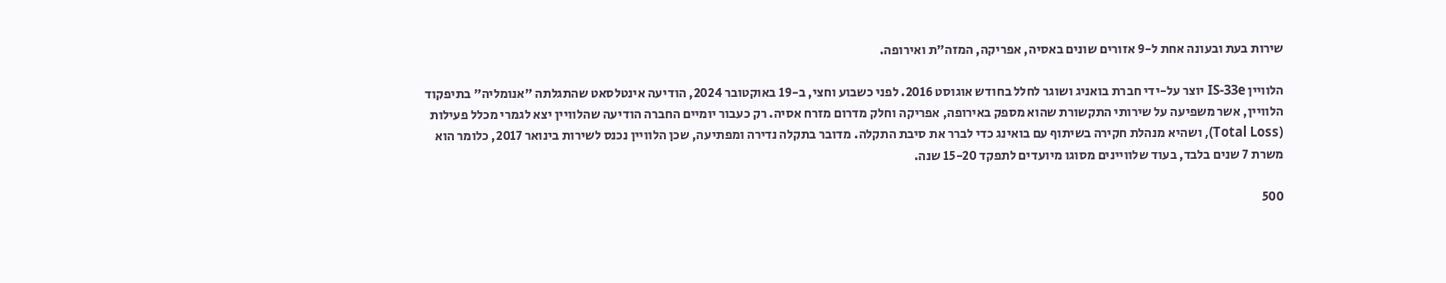שירות בעת ובעונה אחת ל-9 אזורים שונים באסיה, אפריקה, המזה"ת ואירופה.

הלוויין IS-33e יוצר על-ידי חברת בואניג ושוגר לחלל בחודש אוגוסט 2016. לפני כשבוע וחצי, ב-19 באוקטובר 2024, הודיעה אינטלסאט שהתגלתה "אנומליה" בתיפקוד הלוויין, אשר משפיעה על שירותי התקשורת שהוא מספק באירופה, אפריקה וחלק מדרום מזרח אסיה. רק כעבור יומיים החברה הודיעה שהלוויין יצא לגמרי מכלל פעילות (Total Loss), ושהיא מנהלת חקירה בשיתוף עם בואינג כדי לברר את סיבת התקלה. מדובר בתקלה נדירה ומפתיעה, שכן הלוויין נכנס לשירות בינואר 2017, כלומר הוא משרת 7 שנים בלבד, בעוד שלוויינים מסוגו מיועדים לתפקד 15-20 שנה.

500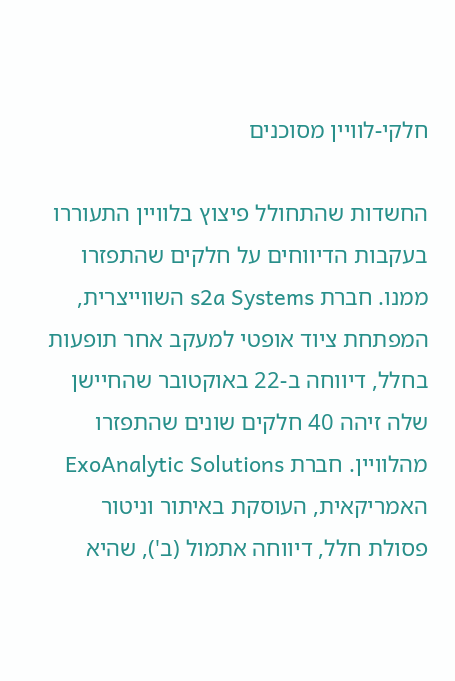חלקי-לוויין מסוכנים

החשדות שהתחולל פיצוץ בלוויין התעוררו בעקבות הדיווחים על חלקים שהתפזרו ממנו. חברת s2a Systems השווייצרית, המפתחת ציוד אופטי למעקב אחר תופעות בחלל, דיווחה ב-22 באוקטובר שהחיישן שלה זיהה 40 חלקים שונים שהתפזרו מהלוויין. חברת ExoAnalytic Solutions האמריקאית, העוסקת באיתור וניטור פסולת חלל, דיווחה אתמול (ב'), שהיא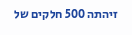זיהתה 500 חלקים של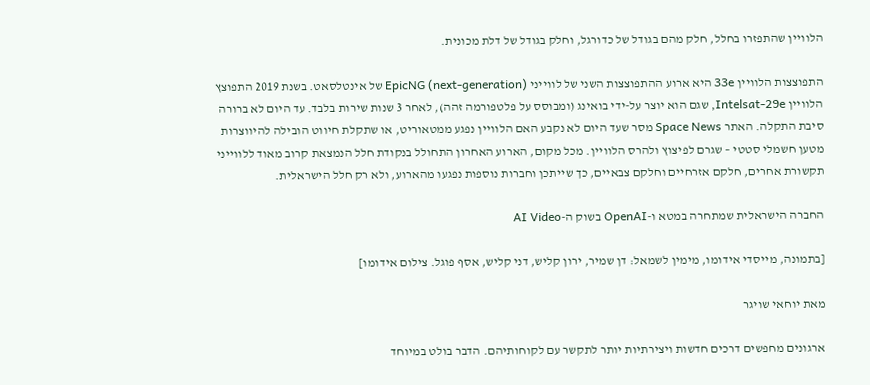הלוויין שהתפזרו בחלל, חלק מהם בגודל של כדורגל, וחלק בגודל של דלת מכונית.

התפוצצות הלוויין 33e היא ארוע ההתפוצצות השני של לווייני EpicNG (next-generation) של אינטלסאט. בשנת 2019 התפוצץ הלוויין Intelsat-29e, שגם הוא יוצר על-ידי בואינג (ומבוסס על פלטפורמה זהה), לאחר 3 שנות שירות בלבד. עד היום לא ברורה סיבת התקלה. האתר Space News מסר שעד היום לא נקבע האם הלוויין נפגע ממטאוריט, או שתקלת חיווט הובילה להיווצרות מטען חשמלי סטטי – שגרם לפיצוץ ולהרס הלוויין. מכל מקום, הארוע האחרון התחולל בנקודת חלל הנמצאת קרוב מאוד ללווייני תקשורת אחרים, חלקם אזרחיים וחלקם צבאיים, כך שייתכן וחברות נוספות נפגעו מהארוע, ולא רק חלל הישראלית.

החברה הישראלית שמתחרה במטא ו-OpenAI בשוק ה-AI Video

[בתמונה, מייסדי אידומו, מימין לשמאל: דן שמיר, ירון קליש, דני קליש, אסף פוגל. צילום אידומו]

מאת יוחאי שויגר

ארגונים מחפשים דרכים חדשות ויצירתיות יותר לתקשר עם לקוחותיהם. הדבר בולט במיוחד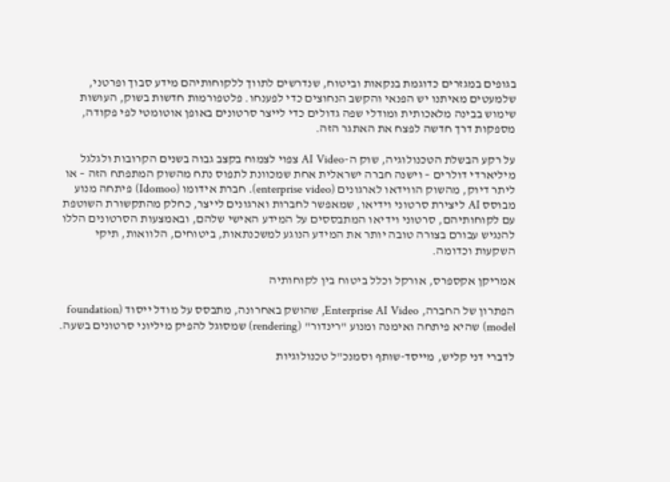בגופים במגזרים כדוגמת בנקאות וביטוח, שנדרשים לתווך ללקוחותיהם מידע סבוך ופרטני, שלמעטים מאיתנו יש הפנאי והקשב הנחוצים כדי לפענחו. פלטפורמות חדשות בשוק, העושות שימוש בבינה מלאכותית ומודלי שפה גדולים כדי לייצר סרטונים באופן אוטומטי לפי פקודה, מספקות דרך חדשה לפצח את האתגר הזה.

על רקע הבשלת הטכנולוגיה, שוק ה-AI Video צפוי לצמוח בקצב גבוה בשנים הקרובות ולגלגל מיליארדי דולרים – וישנה חברה ישראלית אחת שמכוונת לתפוס נתח מהשוק המתפתח הזה – או ליתר דיוק, מהשוק הווידאו לארגונים (enterprise video). חברת אידומו (Idomoo) פיתחה מנוע מבוסס AI ליצירת סרטוני וידיאו, שמאפשר לחברות וארגונים לייצר, כחלק מהתקשורת השוטפת עם לקוחותיהם, סרטוני וידיאו המתבססים על המידע האישי שלהם, ובאמצעות הסרטונים הללו להנגיש עבורם בצורה טובה יותר את המידע הנוגע למשכנתאות, ביטוחים, הלוואות, תיקי השקעות וכדומה.

אמריקן אקספרס, אורקל וכלל ביטוח בין לקוחותיה

הפתרון של החברה, Enterprise AI Video, שהושק באחרונה, מתבסס על מודל ייסוד (foundation model) שהיא פיתחה ואימנה ומנוע "רינדור" (rendering) שמסוגל להפיק מיליוני סרטונים בשעה.

לדברי דני קליש, מייסד-שותף וסמנכ"ל טכנולוגיות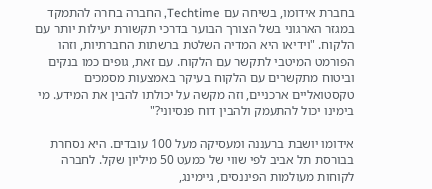בחברת אידומו, בשיחה עם Techtime, החברה בחרה להתמקד במגזר הארגוני בשל הצורך הבוער בדרכי תקשורת יעילות יותר עם הלקוח. "וידיאו היא המדיה השלטת ברשתות החברתיות, וזהו הפורמט המיטבי לתקשר עם הלקוח. עם זאת, גופים כמו בנקים וביטוח מתקשרים עם הלקוח בעיקר באמצעות מסמכים טקסטואליים ארכניים, וזה מקשה על יכולתו להבין את המידע. מי בימינו יכול להתעמק ולהבין דוח פנסיוני?"

אידומו יושבת ברעננה ומעסיקה מעל 100 עובדים. היא נסחרת בבורסת תל אביב לפי שווי של כמעט 50 מיליון שקל. לחברה לקוחות מעולמות הפיננסים, גיימינג,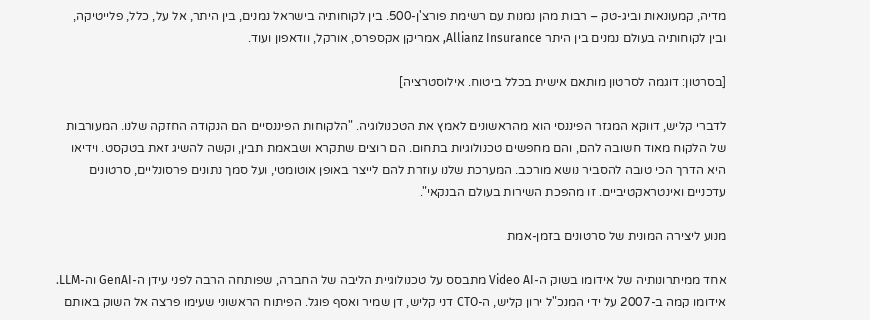מדיה, קמעונאות וביג-טק – רבות מהן נמנות עם רשימת פורצ'ן-500. בין לקוחותיה בישראל נמנים, בין היתר, אל על, כלל, פלייטיקה, ובין לקוחותיה בעולם נמנים בין היתר Allianz Insurance, אמריקן אקספרס, אורקל, וודאפון ועוד.

[בסרטון: דוגמה לסרטון מותאם אישית בכלל ביטוח. אילוסטרציה]

לדברי קליש, דווקא המגזר הפיננסי הוא מהראשונים לאמץ את הטכנולוגיה. "הלקוחות הפיננסיים הם הנקודה החזקה שלנו. המעורבות של הלקוח מאוד חשובה להם, והם מחפשים טכנולוגיות בתחום. הם רוצים שתקרא ושבאמת תבין, וקשה להשיג זאת בטקסט. וידיאו היא הדרך הכי טובה להסביר נושא מורכב. המערכת שלנו עוזרת להם לייצר באופן אוטומטי, ועל סמך נתונים פרסונליים, סרטונים עדכניים ואינטראקטיביים. זו מהפכת השירות בעולם הבנקאי".

מנוע ליצירה המונית של סרטונים בזמן-אמת

אחד ממיתרונותיה של אידומו בשוק ה-Video AI מתבסס על טכנולוגיית הליבה של החברה, שפותחה הרבה לפני עידן ה-GenAI וה-LLM.  אידומו קמה ב-2007 על ידי המנכ"ל ירון קליש, ה-CTO דני קליש, דן שמיר ואסף פוגל. הפיתוח הראשוני שעימו פרצה אל השוק באותם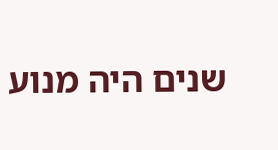שנים היה מנוע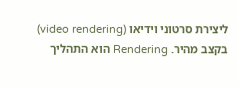ליצירת סרטוני וידיאו (video rendering) בקצב מהיר. Rendering הוא התהליך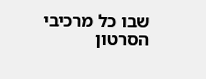שבו כל מרכיבי הסרטון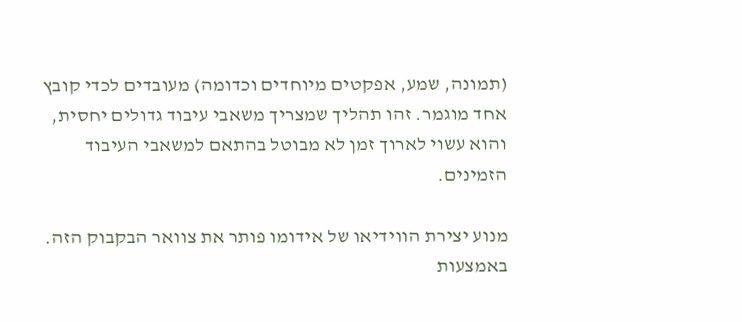(תמונה, שמע, אפקטים מיוחדים וכדומה) מעובדים לכדי קובץ אחד מוגמר. זהו תהליך שמצריך משאבי עיבוד גדולים יחסית, והוא עשוי לארוך זמן לא מבוטל בהתאם למשאבי העיבוד הזמינים.

מנוע יצירת הווידיאו של אידומו פותר את צוואר הבקבוק הזה. באמצעות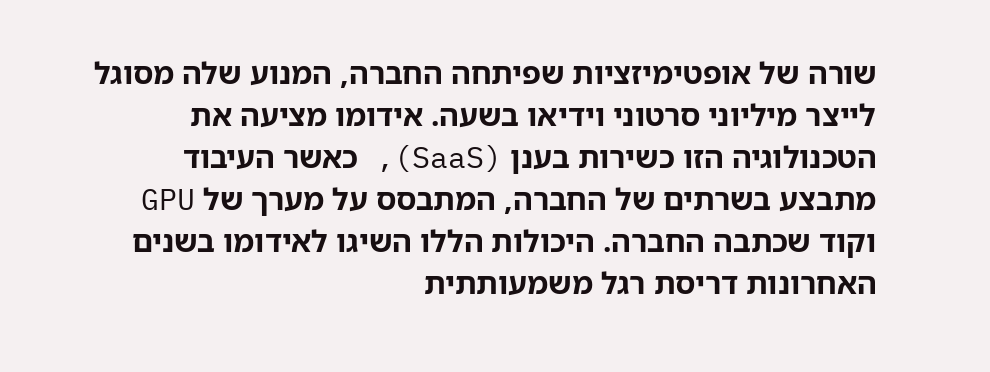שורה של אופטימיזציות שפיתחה החברה, המנוע שלה מסוגל לייצר מיליוני סרטוני וידיאו בשעה. אידומו מציעה את הטכנולוגיה הזו כשירות בענן (SaaS), כאשר העיבוד מתבצע בשרתים של החברה, המתבסס על מערך של GPU וקוד שכתבה החברה. היכולות הללו השיגו לאידומו בשנים האחרונות דריסת רגל משמעותתית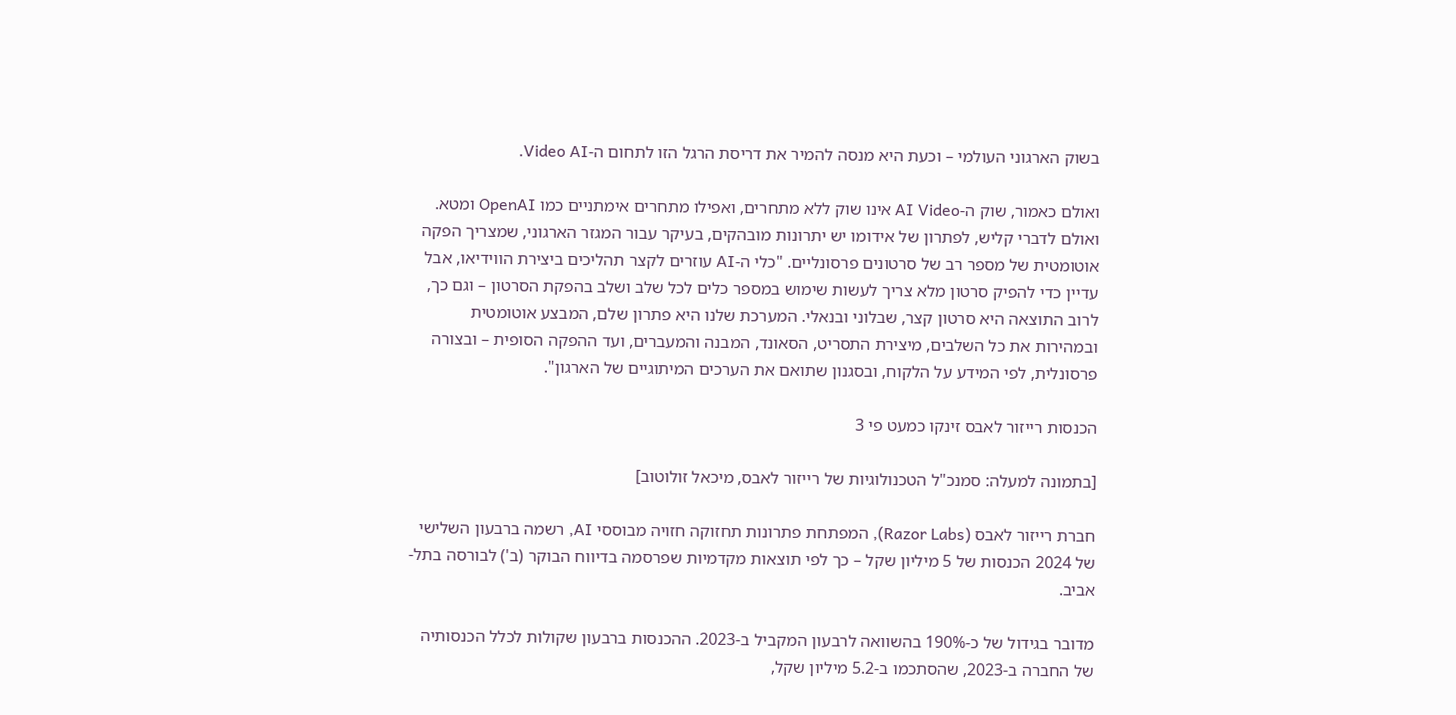בשוק הארגוני העולמי – וכעת היא מנסה להמיר את דריסת הרגל הזו לתחום ה-Video AI.

ואולם כאמור, שוק ה-AI Video אינו שוק ללא מתחרים, ואפילו מתחרים אימתניים כמו OpenAI ומטא. ואולם לדברי קליש, לפתרון של אידומו יש יתרונות מובהקים, בעיקר עבור המגזר הארגוני, שמצריך הפקה אוטומטית של מספר רב של סרטונים פרסונליים. "כלי ה-AI עוזרים לקצר תהליכים ביצירת הווידיאו, אבל עדיין כדי להפיק סרטון מלא צריך לעשות שימוש במספר כלים לכל שלב ושלב בהפקת הסרטון – וגם כך, לרוב התוצאה היא סרטון קצר, שבלוני ובנאלי. המערכת שלנו היא פתרון שלם, המבצע אוטומטית ובמהירות את כל השלבים, מיצירת התסריט, הסאונד, המבנה והמעברים, ועד ההפקה הסופית – ובצורה פרסונלית, לפי המידע על הלקוח, ובסגנון שתואם את הערכים המיתוגיים של הארגון".

הכנסות רייזור לאבס זינקו כמעט פי 3

[בתמונה למעלה: סמנכ"ל הטכנולוגיות של רייזור לאבס, מיכאל זולוטוב]

חברת רייזור לאבס (Razor Labs), המפתחת פתרונות תחזוקה חזויה מבוססי AI, רשמה ברבעון השלישי של 2024 הכנסות של 5 מיליון שקל – כך לפי תוצאות מקדמיות שפרסמה בדיווח הבוקר (ב') לבורסה בתל-אביב.

מדובר בגידול של כ-190% בהשוואה לרבעון המקביל ב-2023. ההכנסות ברבעון שקולות לכלל הכנסותיה של החברה ב-2023, שהסתכמו ב-5.2 מיליון שקל,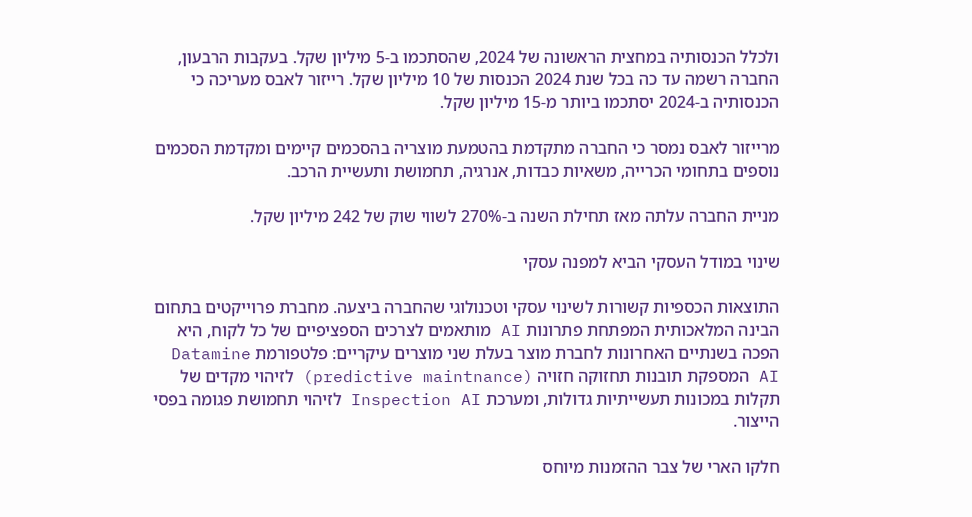ולכלל הכנסותיה במחצית הראשונה של 2024, שהסתכמו ב-5 מיליון שקל. בעקבות הרבעון, החברה רשמה עד כה בכל שנת 2024 הכנסות של 10 מיליון שקל. רייזור לאבס מעריכה כי הכנסותיה ב-2024 יסתכמו ביותר מ-15 מיליון שקל.

מרייזור לאבס נמסר כי החברה מתקדמת בהטמעת מוצריה בהסכמים קיימים ומקדמת הסכמים נוספים בתחומי הכרייה, משאיות כבדות, אנרגיה, תחמושת ותעשיית הרכב.

מניית החברה עלתה מאז תחילת השנה ב-270% לשווי שוק של 242 מיליון שקל.

שינוי במודל העסקי הביא למפנה עסקי

התוצאות הכספיות קשורות לשינוי עסקי וטכנולוגי שהחברה ביצעה. מחברת פרוייקטים בתחום הבינה המלאכותית המפתחת פתרונות AI מותאמים לצרכים הספציפיים של כל לקוח, היא הפכה בשנתיים האחרונות לחברת מוצר בעלת שני מוצרים עיקריים: פלטפורמת Datamine AI המספקת תובנות תחזוקה חזויה (predictive maintnance) לזיהוי מקדים של תקלות במכונות תעשייתיות גדולות, ומערכת Inspection AI לזיהוי תחמושת פגומה בפסי הייצור.

חלקו הארי של צבר ההזמנות מיוחס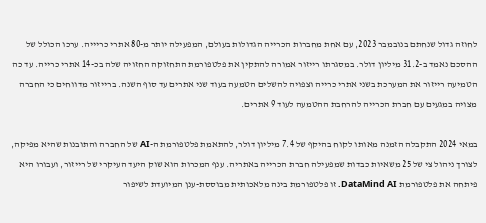לחוזה גדול שנחתם בנובמבר 2023, עם אחת מחברות הכרייה הגדולות בעולם, המפעילה יותר מ-80 אתרי כריייה. ערכו הכולל של ההסכם נאמד ב-31.2 מיליון דולר. במסגרתו רייזור אמורה להתקין את פלטפורמת התחזוקה החזויה שלה בכ-14 אתרי כרייה. עד כה הטמיעה רייזור את המערכת בשני אתרי כרייה וצפויה להשלים הטמעה בעוד שני אתרים עד סוף השנה. ברייזור מדווחים כי החברה מצויה במגעים עם חברת הכרייה להרחבת ההטמעה לעוד 9 אתרים.

במאי 2024 התקבלה הזמנה מאותו לקוח בהיקף של 7.4 מיליון דולר, להתאמת פלטפורמת ה-AI של החברה והתובנות שהיא מפיקה, לצורך ניהול צי של 25 משאיות כבדות שמפעילה חברת הכרייה באתריה. ענף המכרות הוא שוק היעד העיקרי של רייזור, ועבורו היא פיתחה את פלטפורמת DataMind AI. זו פלטפורמת בינה מלאכותית מבוססת-ענן המיועדת לשיפור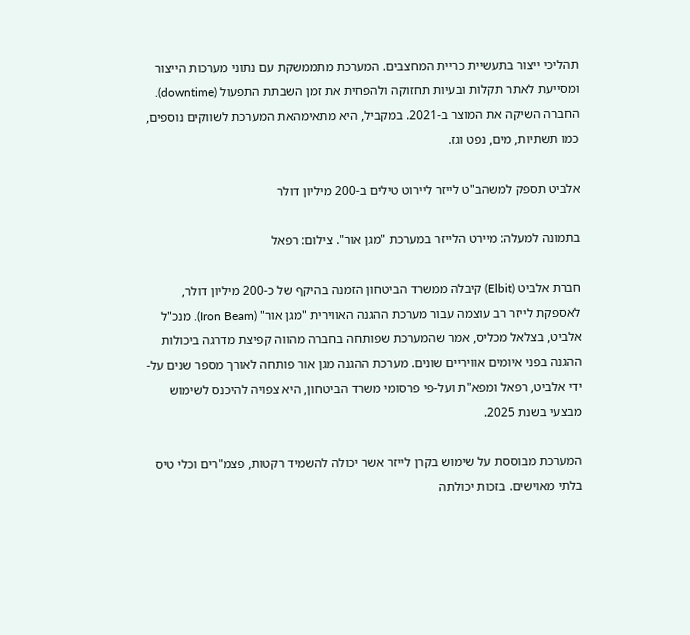תהליכי ייצור בתעשיית כריית המחצבים. המערכת מתממשקת עם נתוני מערכות הייצור ומסייעת לאתר תקלות ובעיות תחזוקה ולהפחית את זמן השבתת התפעול (downtime). החברה השיקה את המוצר ב-2021. במקביל, היא מתאימהאת המערכת לשווקים נוספים, כמו תשתיות, מים, נפט וגז.

אלביט תספק למשהב"ט לייזר ליירוט טילים ב-200 מיליון דולר

בתמונה למעלה: מיירט הלייזר במערכת "מגן אור". צילום: רפאל

חברת אלביט (Elbit) קיבלה ממשרד הביטחון הזמנה בהיקף של כ-200 מיליון דולר, לאספקת לייזר רב עוצמה עבור מערכת ההגנה האווירית "מגן אור" (Iron Beam). מנכ"ל אלביט, בצלאל מכליס, אמר שהמערכת שפותחה בחברה מהווה קפיצת מדרגה ביכולות ההגנה בפני איומים אוויריים שונים. מערכת ההגנה מגן אור פותחה לאורך מספר שנים על-ידי אלביט, רפאל ומפא"ת ועל-פי פרסומי משרד הביטחון, היא צפויה להיכנס לשימוש מבצעי בשנת 2025.

המערכת מבוססת על שימוש בקרן לייזר אשר יכולה להשמיד רקטות, פצמ"רים וכלי טיס בלתי מאוישים. בזכות יכולתה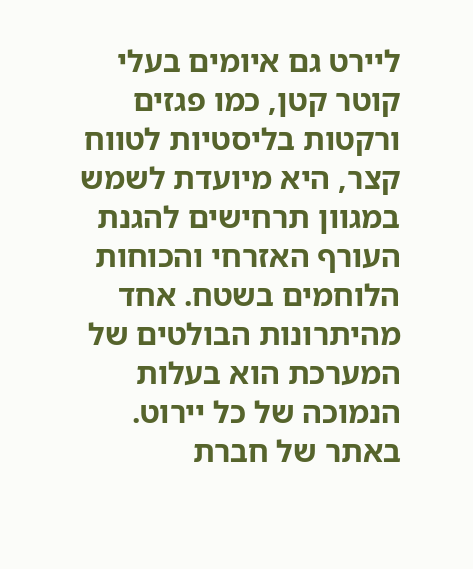ליירט גם איומים בעלי קוטר קטן, כמו פגזים ורקטות בליסטיות לטווח קצר, היא מיועדת לשמש במגוון תרחישים להגנת העורף האזרחי והכוחות הלוחמים בשטח. אחד מהיתרונות הבולטים של המערכת הוא בעלות הנמוכה של כל יירוט. באתר של חברת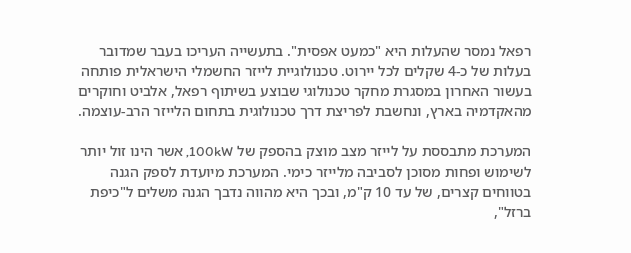רפאל נמסר שהעלות היא "כמעט אפסית". בתעשייה העריכו בעבר שמדובר בעלות של כ-4 שקלים לכל יירוט. טכנולוגיית לייזר החשמלי הישראלית פותחה בעשור האחרון במסגרת מחקר טכנולוגי שבוצע בשיתוף רפאל, אלביט וחוקרים מהאקדמיה בארץ, ונחשבת לפריצת דרך טכנולוגית בתחום הלייזר הרב-עוצמה.

המערכת מתבססת על לייזר מצב מוצק בהספק של 100kW, אשר הינו זול יותר לשימוש ופחות מסוכן לסביבה מלייזר כימי. המערכת מיועדת לספק הגנה בטווחים קצרים, של עד 10 ק"מ, ובכך היא מהווה נדבך הגנה משלים ל"כיפת ברזל",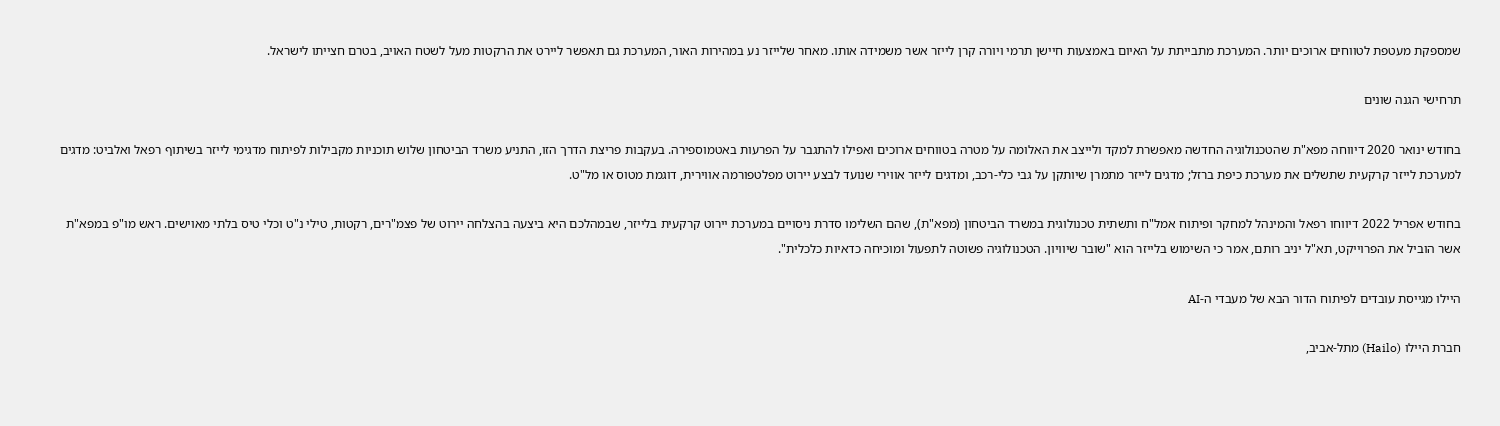שמספקת מעטפת לטווחים ארוכים יותר. המערכת מתבייתת על האיום באמצעות חיישן תרמי ויורה קרן לייזר אשר משמידה אותו. מאחר שלייזר נע במהירות האור, המערכת גם תאפשר ליירט את הרקטות מעל לשטח האויב, בטרם חצייתו לישראל.

תרחישי הגנה שונים

בחודש ינואר 2020 דיווחה מפא"ת שהטכנולוגיה החדשה מאפשרת למקד ולייצב את האלומה על מטרה בטווחים ארוכים ואפילו להתגבר על הפרעות באטמוספירה. בעקבות פריצת הדרך הזו, התניע משרד הביטחון שלוש תוכניות מקבילות לפיתוח מדגימי לייזר בשיתוף רפאל ואלביט: מדגים למערכת לייזר קרקעית שתשלים את מערכת כיפת ברזל; מדגים לייזר מתמרן שיותקן על גבי כלי-רכב, ומדגים לייזר אווירי שנועד לבצע יירוט מפלטפורמה אווירית, דוגמת מטוס או מל"ט.

בחודש אפריל 2022 דיווחו רפאל והמינהל למחקר ופיתוח אמל"ח ותשתית טכנולוגית במשרד הביטחון (מפא"ת), שהם השלימו סדרת ניסויים במערכת יירוט קרקעית בלייזר, שבמהלכם היא ביצעה בהצלחה יירוט של פצמ"רים, רקטות, טילי נ"ט וכלי טיס בלתי מאוישים. ראש מו"פ במפא"ת אשר הוביל את הפרוייקט, תא"ל יניב רותם, אמר כי השימוש בלייזר הוא "שובר שיוויון. הטכנולוגיה פשוטה לתפעול ומוכיחה כדאיות כלכלית".

היילו מגייסת עובדים לפיתוח הדור הבא של מעבדי ה-AI

חברת היילו (Hailo) מתל-אביב,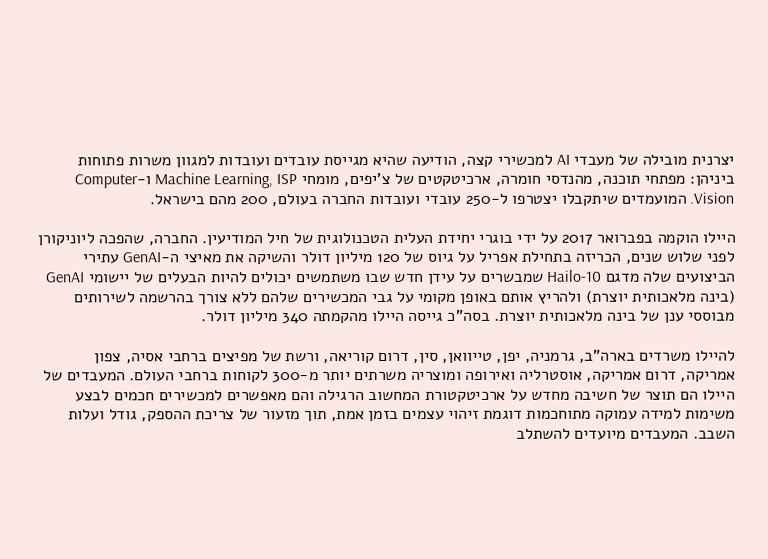יצרנית מובילה של מעבדי AI למכשירי קצה, הודיעה שהיא מגייסת עובדים ועובדות למגוון משרות פתוחות ביניהן: מפתחי תוכנה, מהנדסי חומרה, ארכיטקטים של צ'יפים, מומחי Machine Learning, ISP ו-Computer Vision. המועמדים שיתקבלו יצטרפו ל-250 עובדי ועובדות החברה בעולם, 200 מהם בישראל.

היילו הוקמה בפברואר 2017 על ידי בוגרי יחידת העלית הטכנולוגית של חיל המודיעין. החברה, שהפכה ליוניקורן לפני שלוש שנים, הכריזה בתחילת אפריל על גיוס של 120 מיליון דולר והשיקה את מאיצי ה-GenAI עתירי הביצועים שלה מדגם Hailo-10 שמבשרים על עידן חדש שבו משתמשים יכולים להיות הבעלים של יישומי GenAI (בינה מלאכותית יוצרת) ולהריץ אותם באופן מקומי על גבי המכשירים שלהם ללא צורך בהרשמה לשירותים מבוססי ענן של בינה מלאכותית יוצרת. בסה"כ גייסה היילו מהקמתה 340 מיליון דולר.

להיילו משרדים בארה"ב, גרמניה, יפן, טייוואן, סין, דרום קוריאה, ורשת של מפיצים ברחבי אסיה, צפון אמריקה, דרום אמריקה, אוסטרליה ואירופה ומוצריה משרתים יותר מ-300 לקוחות ברחבי העולם. המעבדים של היילו הם תוצר של חשיבה מחדש על ארכיטקטורת המחשוב הרגילה והם מאפשרים למכשירים חכמים לבצע משימות למידה עמוקה מתוחכמות דוגמת זיהוי עצמים בזמן אמת, תוך מזעור של צריכת ההספק, גודל ועלות השבב. המעבדים מיועדים להשתלב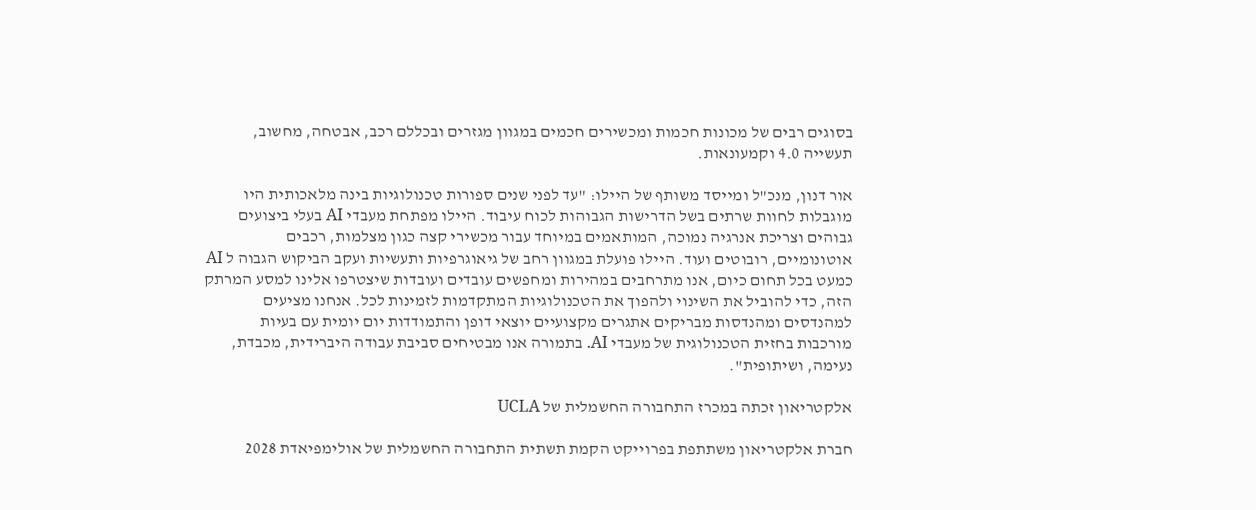בסוגים רבים של מכונות חכמות ומכשירים חכמים במגוון מגזרים ובכללם רכב, אבטחה, מחשוב, תעשייה 4.0 וקמעונאות.

אור דנון, מנכ"ל ומייסד משותף של היילו: "עד לפני שנים ספורות טכנולוגיות בינה מלאכותית היו מוגבלות לחוות שרתים בשל הדרישות הגבוהות לכוח עיבוד. היילו מפתחת מעבדי AI בעלי ביצועים גבוהים וצריכת אנרגיה נמוכה, המותאמים במיוחד עבור מכשירי קצה כגון מצלמות, רכבים אוטונומיים, רובוטים ועוד. היילו פועלת במגוון רחב של גיאוגרפיות ותעשיות ועקב הביקוש הגבוה ל AI כמעט בכל תחום כיום, אנו מתרחבים במהירות ומחפשים עובדים ועובדות שיצטרפו אלינו למסע המרתק הזה, כדי להוביל את השינוי ולהפוך את הטכנולוגיות המתקדמות לזמינות לכל. אנחנו מציעים למהנדסים ומהנדסות מבריקים אתגרים מקצועיים יוצאי דופן והתמודדות יום יומית עם בעיות מורכבות בחזית הטכנולוגית של מעבדי AI. בתמורה אנו מבטיחים סביבת עבודה היברידית, מכבדת, נעימה, ושיתופית".

אלקטריאון זכתה במכרז התחבורה החשמלית של UCLA

חברת אלקטריאון משתתפת בפרוייקט הקמת תשתית התחבורה החשמלית של אולימפיאדת 2028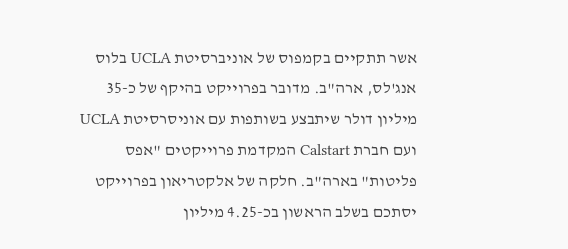אשר תתקיים בקמפוס של אוניברסיטת UCLA בלוס אנג'לס, ארה"ב. מדובר בפרוייקט בהיקף של כ-35 מיליון דולר שיתבצע בשותפות עם אוניסרסיטת UCLA ועם חברת Calstart המקדמת פרוייקטים "אפס פליטות" בארה"ב. חלקה של אלקטריאון בפרוייקט יסתכם בשלב הראשון בכ-4.25 מיליון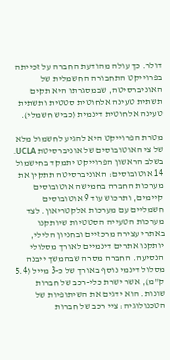דולר. כך עולה מהודעת החברה על זכייתה בפרוייקט התחבורה החשמלית של האוניברסיטה, שבמסגרתו היא תקים תשתית טעינה אלחוטית סטטית ותשתית טעינה אלחוטית דינמית (כביש חשמלי).

מטרת הפרוייקט היא להגיע לחשמול מלא של צי האוטובוסים של אוניברסיטת UCLA. בשלב הראשון הפרוייקט יתמקד בחישמול 14 אוטובוסים: האוניברסיטה תתקין את מערכות החברה בחמישה אוטובוסים קיימים, ותרכוש עוד 9 אוטובוסים חשמליים עם מערכות אלקטריאון. לצד מערכות הטעייה הסטטיות שיותקנו באתרי עצירה מרכזיים ובחניון הלילי, יותקנו אתרים דינמיים לאורך מסלולי הנסיעה. החברה מסרה שבהמשך ייבנה מסלול דינמי נוסף באורך של כ-3 מייל (5.4 ק"מ), אשר ישרת כלי-רכב של חברות שונות. הוא ידגים את השיתופיות של הטכנולוגיה: ציי רכב של חברות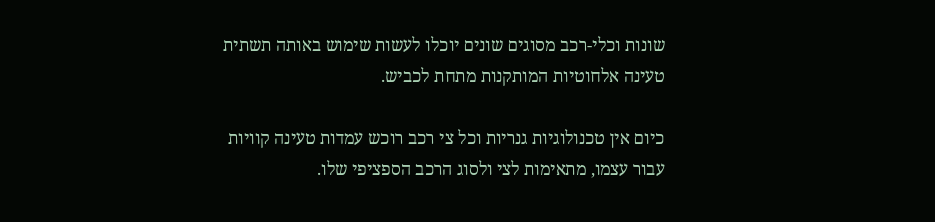שונות וכלי-רכב מסוגים שונים יוכלו לעשות שימוש באותה תשתית טעינה אלחוטיות המותקנות מתחת לכביש.

כיום אין טכנולוגיות גנריות וכל צי רכב רוכש עמדות טעינה קוויות עבור עצמו, מתאימות לצי ולסוג הרכב הספציפי שלו.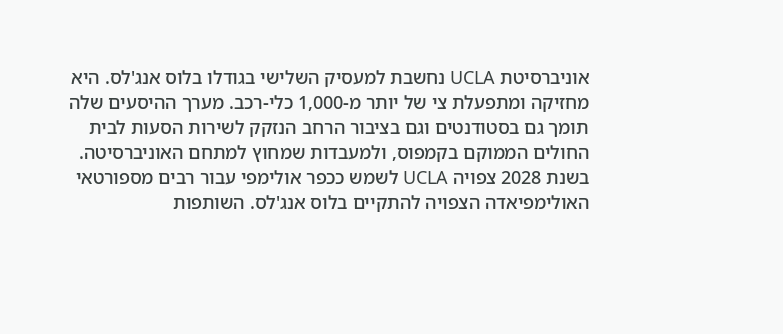אוניברסיטת UCLA נחשבת למעסיק השלישי בגודלו בלוס אנג'לס. היא מחזיקה ומתפעלת צי של יותר מ-1,000 כלי-רכב. מערך ההיסעים שלה תומך גם בסטודנטים וגם בציבור הרחב הנזקק לשירות הסעות לבית החולים הממוקם בקמפוס, ולמעבדות שמחוץ למתחם האוניברסיטה. בשנת 2028 צפויה UCLA לשמש ככפר אולימפי עבור רבים מספורטאי האולימפיאדה הצפויה להתקיים בלוס אנג'לס. השותפות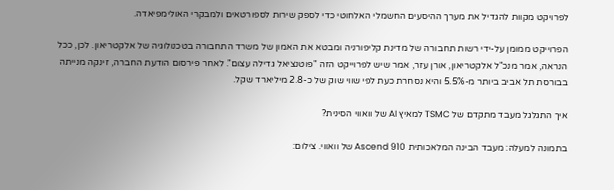לפרויקט מקוות להגדיל את מערך ההיסעים החשמלי האלחוטי כדי לספק שירות לספורטאים ולמבקרי האולימפיאדה.

הפרוייקט ממומן על-ידי רשות תחבורה של מדינת קליפורניה ומבטא את האמון של משרד התחבורה בטכנולוגיה של אלקטריאון. לכן, ככל הנראה, אמר מנכ"ל אלקטריאון, אורן עזר, אמר שיש לפרוייקט הזה "פוטנציאל גדילה עצום". לאחר פירסום הודעת החברה, זינקה מנייתה בבורסת תל אביב ביותר מ-5.5% והיא נסחרת כעת לפי שווי שוק של כ-2.8 מיליארד שקל.

איך התגלגל מעבד מתקדם של TSMC למאיץ AI של וואווי הסינית?

בתמונה למעלה: מעבד הבינה המלאכותית Ascend 910 של וואווי. צילום: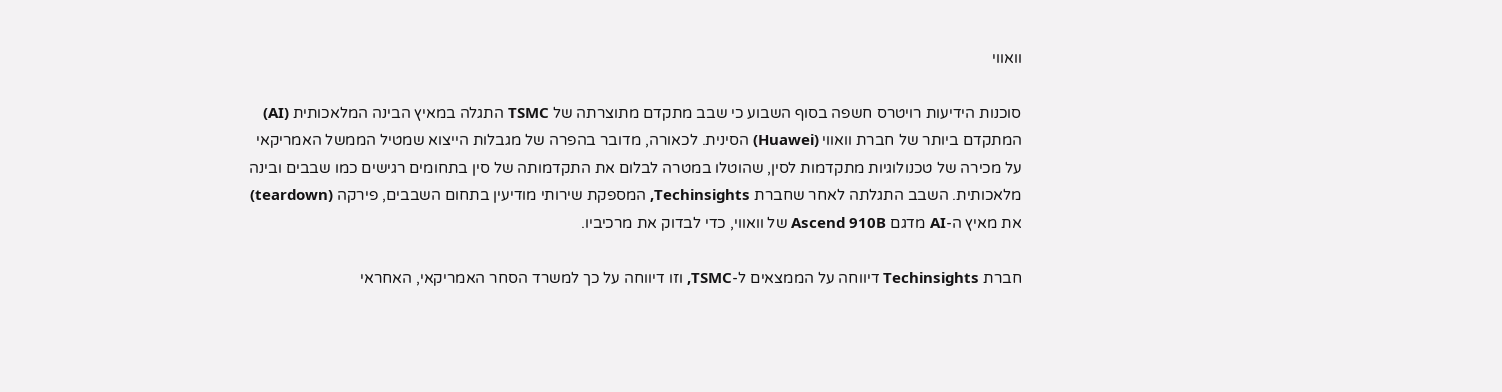וואווי

סוכנות הידיעות רויטרס חשפה בסוף השבוע כי שבב מתקדם מתוצרתה של TSMC התגלה במאיץ הבינה המלאכותית (AI) המתקדם ביותר של חברת וואווי (Huawei) הסינית. לכאורה, מדובר בהפרה של מגבלות הייצוא שמטיל הממשל האמריקאי על מכירה של טכנולוגיות מתקדמות לסין, שהוטלו במטרה לבלום את התקדמותה של סין בתחומים רגישים כמו שבבים ובינה מלאכותית. השבב התגלתה לאחר שחברת Techinsights, המספקת שירותי מודיעין בתחום השבבים, פירקה (teardown) את מאיץ ה-AI מדגם Ascend 910B של וואווי, כדי לבדוק את מרכיביו.

חברת Techinsights דיווחה על הממצאים ל-TSMC, וזו דיווחה על כך למשרד הסחר האמריקאי, האחראי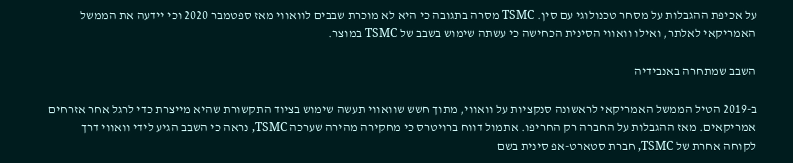על אכיפת ההגבלות על מסחר טכנולוגי עם סין. TSMC מסרה בתגובה כי היא לא מוכרת שבבים לוואווי מאז ספטמבר 2020 וכי יידעה את הממשל האמריקאי לאלתר, ואילו וואווי הסינית הכחישה כי עשתה שימוש בשבב של TSMC במוצר.

השבב שמתחרה באנבידיה

ב-2019 הטיל הממשל האמריקאי לראשונה סנקציות על וואווי, מתוך חשש שוואווי תעשה שימוש בציוד התקשורת שהיא מייצרת כדי לרגל אחר אזרחים אמריקאים. מאז ההגבלות על החברה רק החריפו. אתמול דווח ברויטרס כי מחקירה מהירה שערכה TSMC, נראה כי השבב הגיע לידי וואווי דרך לקוחה אחרת של TSMC, חברת סטארט-אפ סינית בשם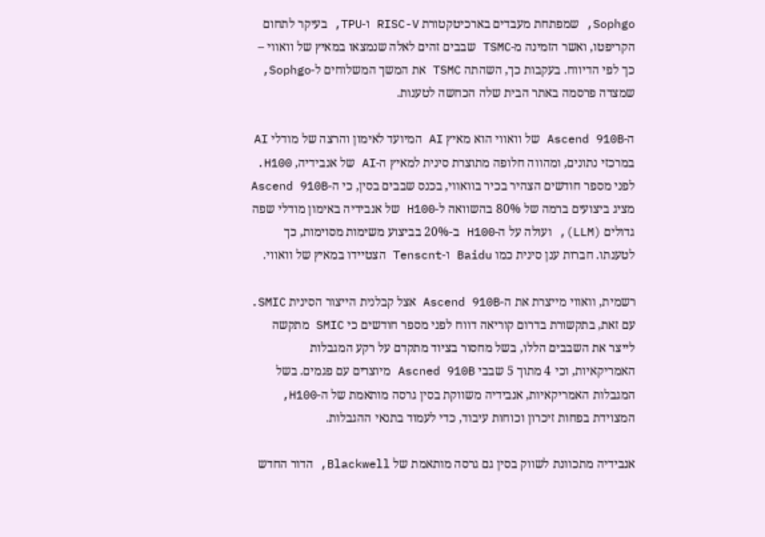Sophgo, שמפתחת מעבדים בארכיטקטורת RISC-V ו-TPU, בעיקר לתחום הקריפטו, ואשר הזמינה מ-TSMC שבבים זהים לאלה שנמצאו במאיץ של וואווי – כך לפי הדיווח. בעקבות כך, השהתה TSMC את המשך המשלוחים ל-Sophgo, שמצדה פרסמה באתר הבית שלה הכחשה לטענות.

ה-Ascend 910B של וואווי הוא מאיץ AI המיועד לאימון והרצה של מודלי AI במרכזי נתונים, ומהווה חלופה מתוצרת סינית למאיץ ה-AI של אנבידיה, H100. לפני מספר חודשים הצהיר בכיר בוואווי, בכנס שבבים בסין, כי ה-Ascend 910B מציג ביצועים ברמה של 80% בהשוואה ל-H100 של אנבידיה באימון מודלי שפה גדולים (LLM), ועולה על ה-H100 ב-20% בביצוע משימות מסוימות, כך לטענתו. חברות ענן סינית כמו Baidu ו-Tenscnt הצטיידו במאיץ של וואווי.

רשמית, וואווי מייצרת את ה-Ascend 910B אצל קבלנית הייצור הסינית SMIC. עם זאת, בתקשורת בדרום קוריאה דווח לפני מספר חודשים כי SMIC מתקשה לייצר את השבבים הללו, בשל מחסור בציוד מתקדם על רקע המגבלות האמריקאיות, וכי 4 מתוך 5 שבבי Ascned 910B מיוצרים עם פגמים. בשל המגבלות האמריקאיות, אנבידיה משווקת בסין גרסה מותאמת של ה-H100, המצוידת בפחות זיכרון וכוחות עיבוד, כדי לעמוד בתנאי ההגבלות.

אנבידיה מתכוונת לשווק בסין גם גרסה מותאמת של Blackwell, הדור החדש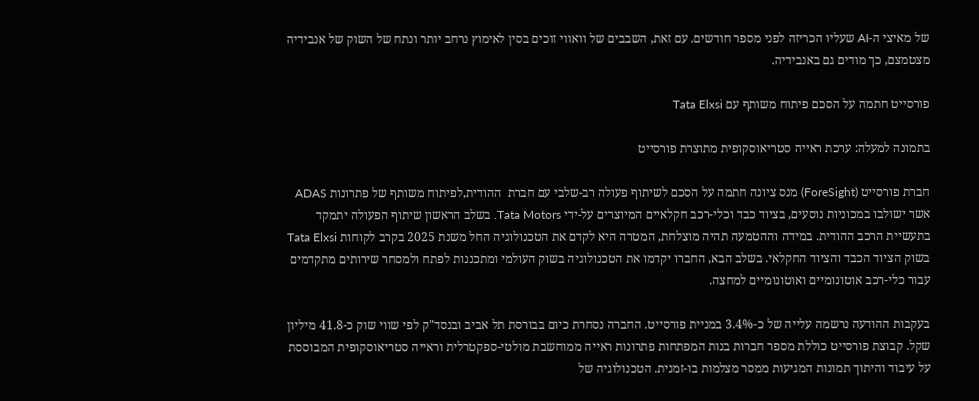של מאיצי ה-AI שעליו הכריזה לפני מספר חודשים. עם זאת, השבבים של וואווי זוכים בסין לאימוץ נרחב יותר ונתח של השוק של אנבידיה מצטמצם, כך מודים גם באנבידיה.

פורסייט חתמה על הסכם פיתוח משותף עם Tata Elxsi

בתמונה למעלה: ערכת ראייה סטריאוסקופית מתוצרת פורסייט

חברת פורסייט (ForeSight) מנס ציונה חתמה על הסכם לשיתוף פעולה רב-שלבי עם חברת  ההודית,לפיתוח משותף של פתרונות ADAS אשר ישולבו במכוניות נוסעים, בציוד כבד וכלי-רכב חקלאיים המיוצרים על-ידי Tata Motors. בשלב הראשון שיתוף הפעולה יתמקד בתעשיית הרכב ההודית. במידה וההטמעה תהיה מוצלחת, המטרה היא לקדם את הטכנולוגיה החל משנת 2025 בקרב לקוחות Tata Elxsi בשוק הציוד הכבד והציוד החקלאי. בשלב הבא, החברו יקדמו את הטכנולוגיה בשוק העולמי ומתכננות לפתח ולמסחר שירותים מתקדמים עבור כלי-רכב אוטונומיים ואוטונומיים למחצה.

בעקבות ההודעה נרשמה עלייה של כ-3.4% במניית פורסייט. החברה נסחרת כיום בבורסת תל אביב ובנסד"ק לפי שווי שוק כ-41.8 מיליון שקל. קבוצת פורסייט כוללת מספר חברות בנות המפתחות פתרונות ראייה ממוחשבת מולטי-ספקטרלית וראייה סטריאוסקופית המבוססת על עיבוד והיתוך תמונות המגיעות ממסר מצלמות בו-זמנית. הטכנולוגיה של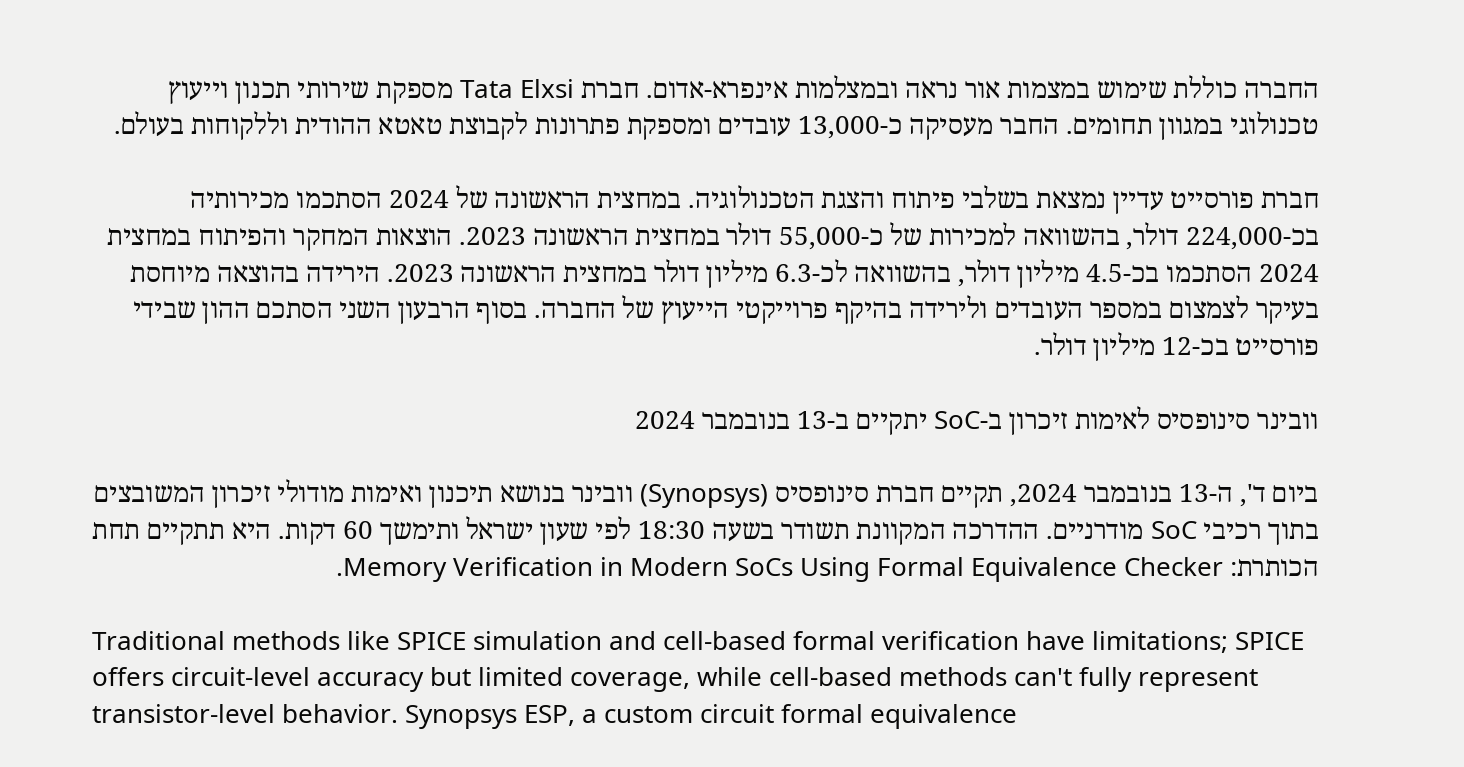החברה כוללת שימוש במצמות אור נראה ובמצלמות אינפרא-אדום. חברת Tata Elxsi מספקת שירותי תכנון וייעוץ טכנולוגי במגוון תחומים. החבר מעסיקה כ-13,000 עובדים ומספקת פתרונות לקבוצת טאטא ההודית וללקוחות בעולם.

חברת פורסייט עדיין נמצאת בשלבי פיתוח והצגת הטכנולוגיה. במחצית הראשונה של 2024 הסתכמו מכירותיה בכ-224,000 דולר, בהשוואה למכירות של כ-55,000 דולר במחצית הראשונה 2023. הוצאות המחקר והפיתוח במחצית 2024 הסתכמו בכ-4.5 מיליון דולר, בהשוואה לכ-6.3 מיליון דולר במחצית הראשונה 2023. הירידה בהוצאה מיוחסת בעיקר לצמצום במספר העובדים ולירידה בהיקף פרוייקטי הייעוץ של החברה. בסוף הרבעון השני הסתכם ההון שבידי פורסייט בכ-12 מיליון דולר.

וובינר סינופסיס לאימות זיכרון ב-SoC יתקיים ב-13 בנובמבר 2024

ביום ד', ה-13 בנובמבר 2024, תקיים חברת סינופסיס (Synopsys) וובינר בנושא תיכנון ואימות מודולי זיכרון המשובצים בתוך רכיבי SoC מודרניים. ההדרכה המקוונת תשודר בשעה 18:30 לפי שעון ישראל ותימשך 60 דקות. היא תתקיים תחת הכותרת: Memory Verification in Modern SoCs Using Formal Equivalence Checker.

Traditional methods like SPICE simulation and cell-based formal verification have limitations; SPICE offers circuit-level accuracy but limited coverage, while cell-based methods can't fully represent transistor-level behavior. Synopsys ESP, a custom circuit formal equivalence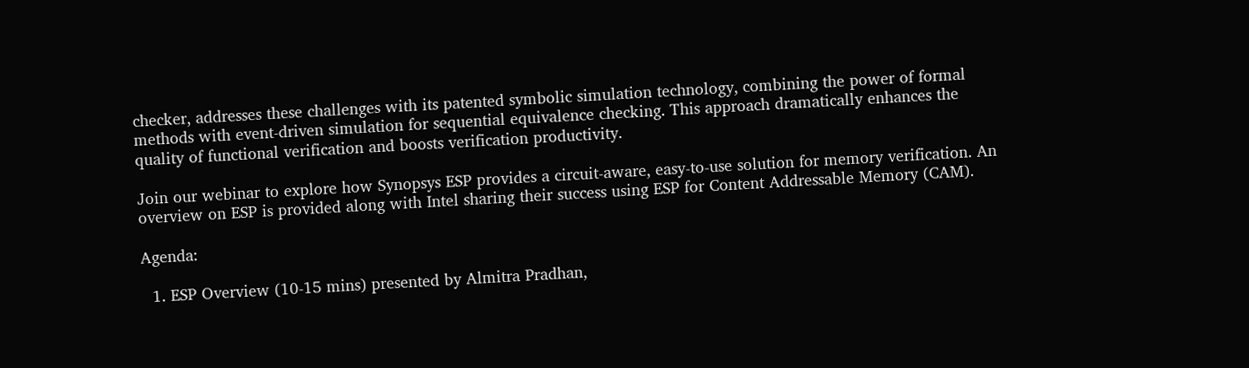checker, addresses these challenges with its patented symbolic simulation technology, combining the power of formal methods with event-driven simulation for sequential equivalence checking. This approach dramatically enhances the quality of functional verification and boosts verification productivity.

Join our webinar to explore how Synopsys ESP provides a circuit-aware, easy-to-use solution for memory verification. An overview on ESP is provided along with Intel sharing their success using ESP for Content Addressable Memory (CAM).

Agenda:

  1. ESP Overview (10-15 mins) presented by Almitra Pradhan,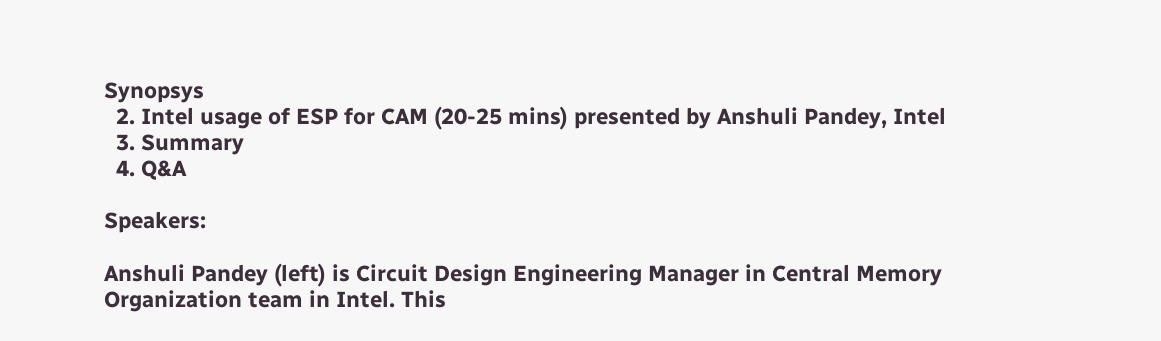Synopsys
  2. Intel usage of ESP for CAM (20-25 mins) presented by Anshuli Pandey, Intel
  3. Summary
  4. Q&A

Speakers:

Anshuli Pandey (left) is Circuit Design Engineering Manager in Central Memory Organization team in Intel. This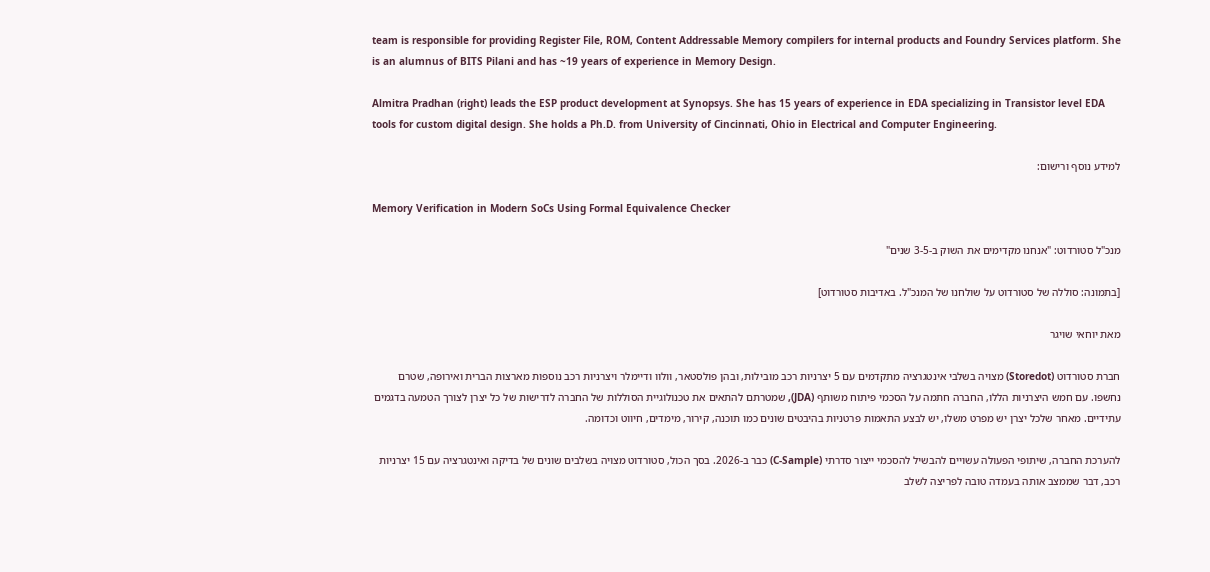team is responsible for providing Register File, ROM, Content Addressable Memory compilers for internal products and Foundry Services platform. She is an alumnus of BITS Pilani and has ~19 years of experience in Memory Design.

Almitra Pradhan (right) leads the ESP product development at Synopsys. She has 15 years of experience in EDA specializing in Transistor level EDA tools for custom digital design. She holds a Ph.D. from University of Cincinnati, Ohio in Electrical and Computer Engineering.

למידע נוסף ורישום:

Memory Verification in Modern SoCs Using Formal Equivalence Checker

מנכ"ל סטורדוט: "אנחנו מקדימים את השוק ב-3-5 שנים"

[בתמונה: סוללה של סטורדוט על שולחנו של המנכ"ל. באדיבות סטורדוט]

מאת יוחאי שויגר

חברת סטורדוט (Storedot) מצויה בשלבי אינטגרציה מתקדמים עם 5 יצרניות רכב מובילות, ובהן פולסטאר, וולוו ודיימלר ויצרניות רכב נוספות מארצות הברית ואירופה, שטרם נחשפו. עם חמש היצרניות הללו, החברה חתמה על הסכמי פיתוח משותף (JDA), שמטרתם להתאים את טכנולוגיית הסוללות של החברה לדרישות של כל יצרן לצורך הטמעה בדגמים עתידיים. מאחר שלכל יצרן יש מפרט משלו, יש לבצע התאמות פרטניות בהיבטים שונים כמו תוכנה, קירור, מימדים, חיווט וכדומה.

להערכת החברה, שיתופי הפעולה עשויים להבשיל להסכמי ייצור סדרתי (C-Sample) כבר ב-2026. בסך הכול, סטורדוט מצויה בשלבים שונים של בדיקה ואינטגרציה עם 15 יצרניות רכב, דבר שממצב אותה בעמדה טובה לפריצה לשלב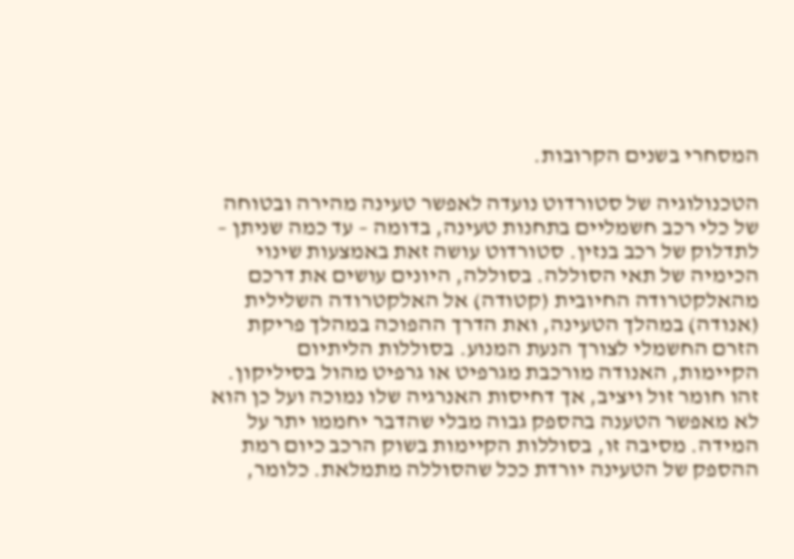המסחרי בשנים הקרובות.

הטכנולוגיה של סטורדוט נועדה לאפשר טעינה מהירה ובטוחה של כלי רכב חשמליים בתחנות טעינה, בדומה – עד כמה שניתן – לתדלוק של רכב בנזין. סטורדוט עושה זאת באמצעות שינוי הכימיה של תאי הסוללה. בסוללה, היונים עושים את דרכם מהאלקטרודה החיובית (קטודה) אל האלקטרודה השלילית (אנודה) במהלך הטעינה, ואת הדרך ההפוכה במהלך פריקת הזרם החשמלי לצורך הנעת המנוע. בסוללות הליתיום הקיימות, האנודה מורכבת מגרפיט או גרפיט מהול בסיליקון. זהו חומר זול ויציב, אך דחיסות האנרגיה שלו נמוכה ועל כן הוא לא מאפשר הטענה בהספק גבוה מבלי שהדבר יחממו יתר על המידה. מסיבה זו, בסוללות הקיימות בשוק הרכב כיום רמת ההספק של הטעינה יורדת ככל שהסוללה מתמלאת. כלומר,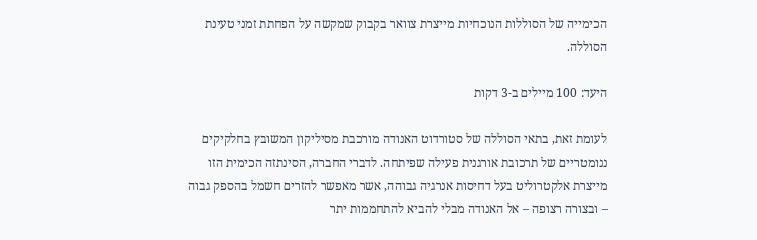הכימייה של הסוללות הנוכחיות מייצרת צוואר בקבוק שמקשה על הפחתת זמני טעינת הסוללה.

היעד: 100 מיילים ב-3 דקות

לעומת זאת, בתאי הסוללה של סטורדוט האנודה מורכבת מסיליקון המשובץ בחלקיקים ננומטריים של תרכובת אורגנית פעילה שפיתחה. לדברי החברה, הסינתזה הכימית הזו מייצרת אלקטרוליט בעל דחיסות אנרגיה גבוהה, אשר מאפשר להזרים חשמל בהספק גבוה – ובצורה רצופה – אל האנודה מבלי להביא להתחממות יתר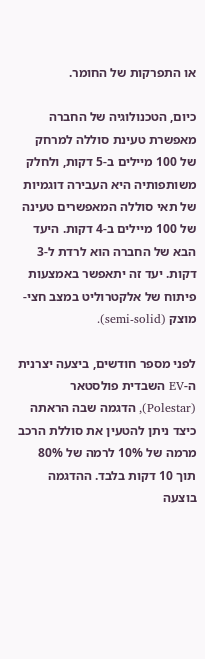או התפרקות של החומר.

כיום, הטכנולוגיה של החברה מאפשרת טעינת סוללה למרחק של 100 מיילים ב-5 דקות, ולחלק משותפותיה היא העבירה דוגמיות של תאי סוללה המאפשרים טעינה של 100 מיילים ב-4 דקות. היעד הבא של החברה הוא לרדת ל-3 דקות. יעד זה יתאפשר באמצעות פיתוח של אלקטרוליט במצב חצי-מוצק (semi-solid).

לפני מספר חודשים, ביצעה יצרנית ה-EV השבדית פולסטאר (Polestar), הדגמה שבה הראתה כיצד ניתן להטעין את סוללת הרכב מרמה של 10% לרמה של 80% תוך 10 דקות בלבד. ההדגמה בוצעה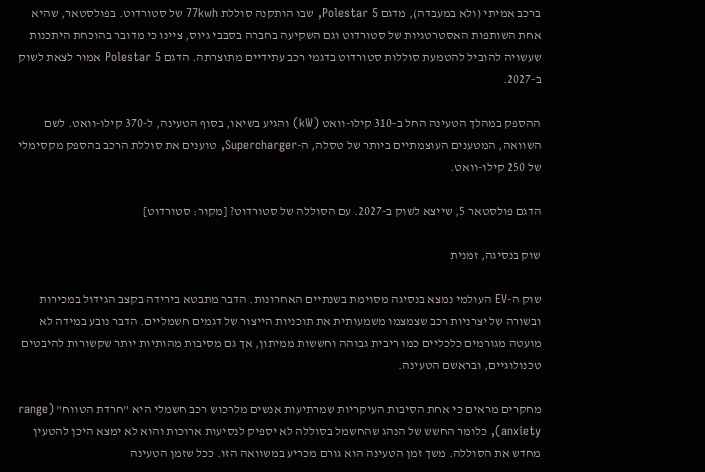ברכב אמיתי (ולא במעבדה), מדגם Polestar 5, שבו הותקנה סוללת 77kwh של סטורדוט. בפולסטאר, שהיא אחת השותפות האסטרטגיות של סטורדוט וגם השקיעה בחברה בסבבי גיוס, ציינו כי מדובר בהוכחת היתכנות שעשויה להוביל להטמעת סוללות סטורדוט בדגמי רכב עתידיים מתוצרתה. הדגם Polestar 5 אמור לצאת לשוק ב-2027.

ההספק במהלך הטעינה החל ב-310 קילו-וואט (kW) והגיע בשיאו, בסוף הטעינה, ל-370 קילו-וואט. לשם השוואה, המטענים העוצמתיים ביותר של טסלה, ה-Supercharger, טוענים את סוללת הרכב בהספק מקסימלי של 250 קילו-וואט.

הדגם פולסטאר 5, שייצא לשוק ב-2027. עם הסוללה של סטורדוט? [מקור: סטורדוט]

שוק בנסיגה, זמנית

שוק ה-EV העולמי נמצא בנסיגה מסוימת בשנתיים האחרונות. הדבר מתבטא בירידה בקצב הגידול במכירות ובשורה של יצרניות רכב שצמצמו משמעותית את תוכניות הייצור של דגמים חשמליים. הדבר נובע במידה לא מועטה מגורמים כלכליים כמו ריבית גבוהה וחששות ממיתון, אך גם מסיבות מהותיות יותר שקשורות להיבטים טכנולוגיים, ובראשם הטעינה.

מחקרים מראים כי אחת הסיבות העיקריות שמרתיעות אנשים מלרכוש רכב חשמלי היא "חרדת הטווח" (range anxiety), כלומר החשש של הנהג שהחשמל בסוללה לא יספיק לנסיעות ארוכות והוא לא ימצא היכן להטעין מחדש את הסוללה. משך זמן הטעינה הוא גורם מכריע במשוואה הזו. ככל שזמן הטעינה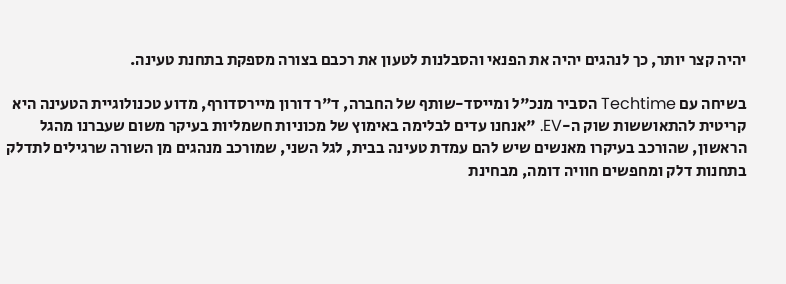יהיה קצר יותר, כך לנהגים יהיה את הפנאי והסבלנות לטעון את רכבם בצורה מספקת בתחנת טעינה.

בשיחה עם Techtime הסביר מנכ"ל ומייסד-שותף של החברה, ד"ר דורון מיירסדורף, מדוע טכנולוגיית הטעינה היא קריטית להתאוששות שוק ה-EV. "אנחנו עדים לבלימה באימוץ של מכוניות חשמליות בעיקר משום שעברנו מהגל הראשון, שהורכב בעיקרו מאנשים שיש להם עמדת טעינה בבית, לגל השני, שמורכב מנהגים מן השורה שרגילים לתדלק בתחנות דלק ומחפשים חוויה דומה, מבחינת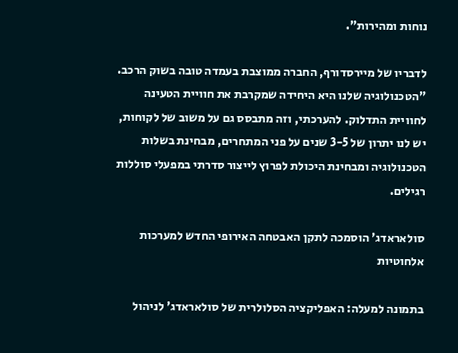נוחות ומהירות".

לדבריו של מיירסדורף, החברה ממוצבת בעמדה טובה בשוק הרכב. "הטכנולוגיה שלנו היא היחידה שמקרבת את חוויית הטעינה לחוויית התדלוק. להערכתי, וזה מתבסס גם על משוב של לקוחות, יש לנו יתרון של 3-5 שנים על פני המתחרים, מבחינת בשלות הטכנולוגיה ומבחינת היכולת לפרוץ לייצור סדרתי במפעלי סוללות רגילים.

סולאראדג' הוסמכה לתקן האבטחה האירופי החדש למערכות אלחוטיות

בתמונה למעלה: האפליקציה הסלולרית של סולאראדג' לניהול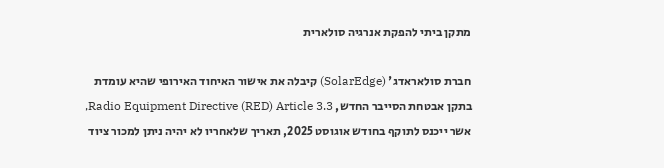מתקן ביתי להפקת אנרגיה סולארית

חברת סולאראדג' (SolarEdge) קיבלה את אישור האיחוד האירופי שהיא עומדת בתקן אבטחת הסייבר החדש, Radio Equipment Directive (RED) Article 3.3, אשר ייכנס לתוקף בחודש אוגוסט 2025, תאריך שלאחריו לא יהיה ניתן למכור ציוד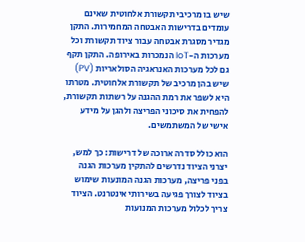שיש בו מרכיבי תקשורת אלחוטית שאינם עומדים בדרישות האבטחה המחמירות. התקן מגדיר מסגרת אבטחה עבור ציוד תקשורת וכל מערכות ה-IoT הנמכרות באירופה. התקן תקף גם לכל מערכות האנראגיה הסולאריות (PV) שיש בהן מרכיב של תקשורת אלחוטית. מטרתו היא לשפר את רמת ההגנה על רשתות תקשורת, להפחית את סיכוני הפריצה ולהגן על מידע אישי של המשתמשים.

הוא כולל סדרה ארוכה של דרישות: כך למש, יצרני הציוד נדרשים להתקין מערכות הגנה בפני פריצה, מערכות הגנה המונעות שימוש בציוד לצורך פגיעה בשירותי אינטרנט. הציוד צריך לכלול מערכות המנועות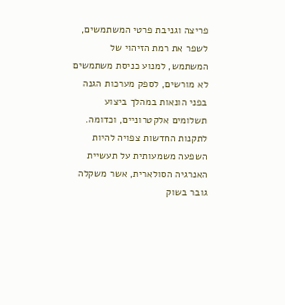פריצה וגניבת פרטי המשתמשים, לשפר את רמת הזיהוי של המשתמש, למנוע כניסת משתמשים לא מורשים, לספק מערכות הגנה בפני הונאות במהלך ביצוע תשלומים אלקטרוניים, וכדומה. לתקנות החדשות צפויה להיות השפעה משמעותית על תעשיית האנרגיה הסולארית, אשר משקלה גובר בשוק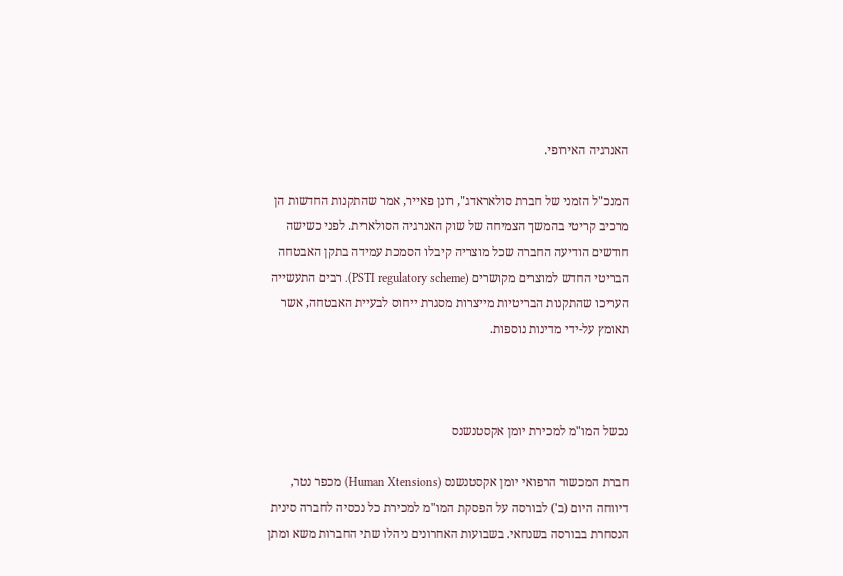האנרגיה האירופי.

המנכ"ל הזמני של חברת סולאראדג", רונן פאייר, אמר שהתקנות החדשות הן מרכיב קריטי בהמשך הצמיחה של שוק האנרגיה הסולארית. לפני כשישה חודשים הודיעה החברה שכל מוצריה קיבלו הסמכת עמידה בתקן האבטחה הבריטי החדש למוצרים מקושרים (PSTI regulatory scheme). רבים התעשייה העריכו שהתקנות הבריטיות מייצרות מסגרת ייחוס לבעיית האבטחה, אשר תאומץ על-ידי מדינות נוספות.



נכשל המו"מ למכירת יומן אקסטנשנס

חברת המכשור הרפואי יומן אקסטנשנס (Human Xtensions) מכפר נטר, דיווחה היום (ב') לבורסה על הפסקת המו"מ למכירת כל נכסיה לחברה סינית הנסחרת בבורסה בשנחאי. בשבועות האחרונים ניהלו שתי החברות משא ומתן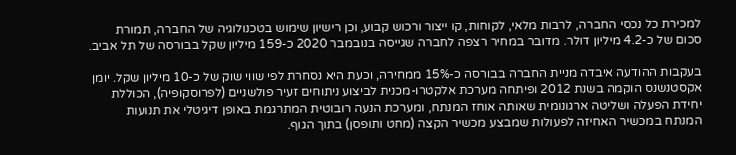למכירת כל נכסי החברה, לרבות מלאי, לקוחות, קו ייצור ורכוש קבוע, וכן רישיון שימוש בטכנולוגיה של החברה, תמורת סכום של כ-4.2 מיליון דולר. מדובר במחיר רצפה לחברה שגייסה בנובמבר 2020 כ-159 מיליון שקל בבורסה של תל אביב.

בעקבות ההודעה איבדה מניית החברה בבורסה כ-15% ממחירה, וכעת היא נסחרת לפי שווי שוק של כ-10 מיליון שקל. יומן אקסטנשנס הוקמה בשנת 2012 ופיתחה מערכת אלקטרו-מכנית לביצוע ניתוחים זעיר פולשניים (לפרוסקופיה), הכוללת יחידת הפעלה ושליטה ארגונומית שאותה אוחז המנתח, ומערכת הנעה רובוטית המתרגמת באופן דיגיטלי את תנועות המנתח במכשיר האחיזה לפעולות שמבצע מכשיר הקצה (מחט ותופסן) בתוך הגוף.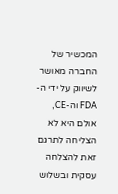המכשיר של החברה מאושר לשיווק על ידי ה-FDA וה-CE, אולם היא לא הצליחה לתרגם זאת להצלחה עסקית ובשלוש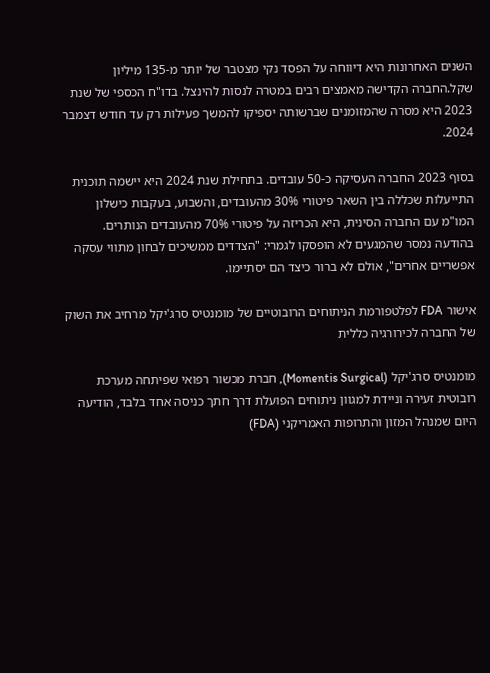השנים האחרונות היא דיווחה על הפסד נקי מצטבר של יותר מ-135 מיליון שקל.החברה הקדישה מאמצים רבים במטרה לנסות להינצל. בדו"ח הכספי של שנת 2023 היא מסרה שהמזומנים שברשותה יספיקו להמשך פעילות רק עד חודש דצמבר 2024.

בסוף 2023 החברה העסיקה כ-50 עובדים. בתחילת שנת 2024 היא יישמה תוכנית התייעלות שכללה בין השאר פיטורי 30% מהעובדים, והשבוע, בעקבות כישלון המו"מ עם החברה הסינית, היא הכריזה על פיטורי 70% מהעובדים הנותרים. בהודעה נמסר שהמגעים לא הופסקו לגמרי: "הצדדים ממשיכים לבחון מתווי עסקה אפשריים אחרים", אולם לא ברור כיצד הם יסתיימו.

אישור FDA לפלטפורמת הניתוחים הרובוטיים של מומנטיס סרג'יקל מרחיב את השוק של החברה לכירורגיה כללית

מומנטיס סרג'יקל (Momentis Surgical), חברת מכשור רפואי שפיתחה מערכת רובוטית זעירה וניידת למגוון ניתוחים הפועלת דרך חתך כניסה אחד בלבד, הודיעה היום שמנהל המזון והתרופות האמריקני (FDA)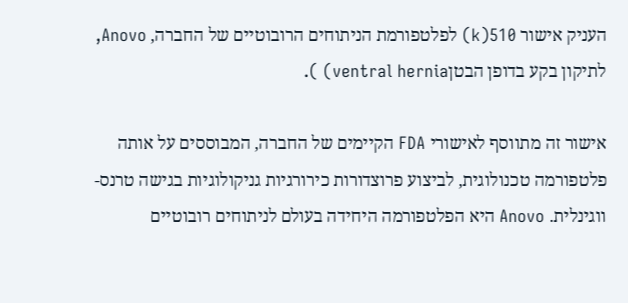העניק אישור 510(k) לפלטפורמת הניתוחים הרובוטיים של החברה, Anovo, לתיקון בקע בדופן הבטןventral hernia) ).

אישור זה מתווסף לאישורי FDA הקיימים של החברה, המבוססים על אותה פלטפורמה טכנולוגית, לביצוע פרוצדורות כירורגיות גניקולוגיות בגישה טרנס-ווגינלית. Anovo היא הפלטפורמה היחידה בעולם לניתוחים רובוטיים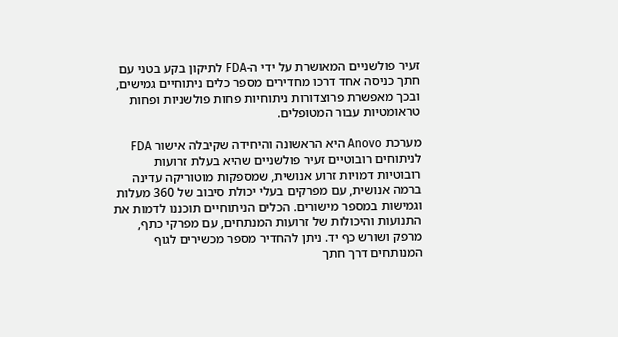זעיר פולשניים המאושרת על ידי ה-FDA לתיקון בקע בטני עם חתך כניסה אחד דרכו מחדירים מספר כלים ניתוחיים גמישים, ובכך מאפשרת פרוצדורות ניתוחיות פחות פולשניות ופחות טראומטיות עבור המטופלים.

מערכת Anovo היא הראשונה והיחידה שקיבלה אישור FDA לניתוחים רובוטיים זעיר פולשניים שהיא בעלת זרועות רובוטיות דמויות זרוע אנושית, שמספקות מוטוריקה עדינה ברמה אנושית, עם מפרקים בעלי יכולת סיבוב של 360 מעלות וגמישות במספר מישורים. הכלים הניתוחיים תוכננו לדמות את התנועות והיכולות של זרועות המנתחים, עם מפרקי כתף, מרפק ושורש כף יד. ניתן להחדיר מספר מכשירים לגוף המנותחים דרך חתך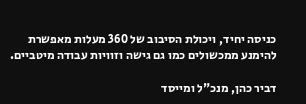כניסה יחיד, ויכולת הסיבוב של 360 מעלות מאפשרת להימנע ממכשולים כמו גם גישה וזוויות עבודה מיטביים.

דביר כהן, מנכ"ל ומייסד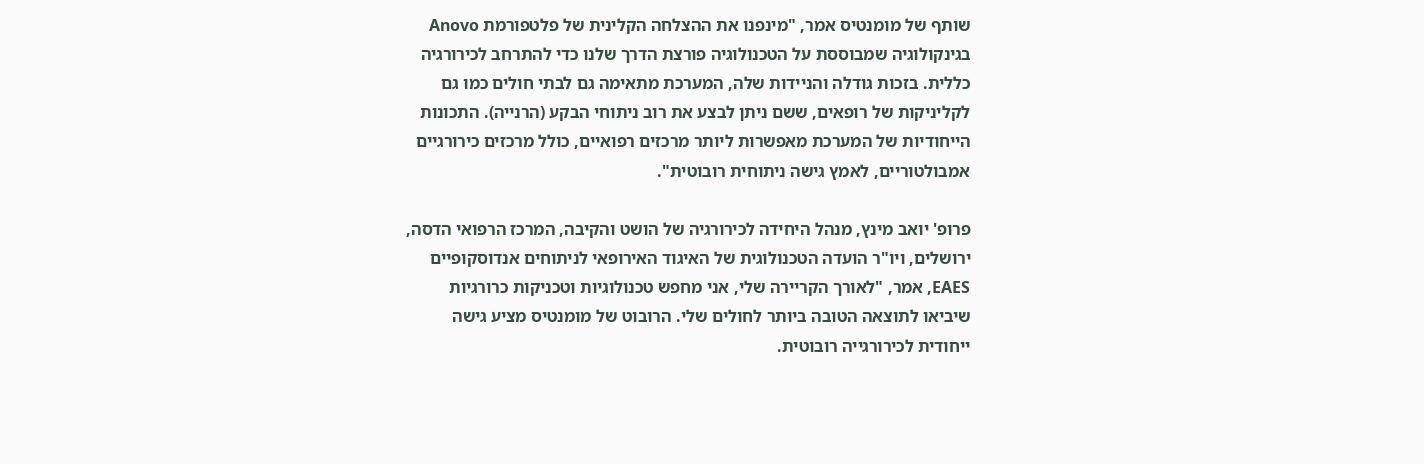שותף של מומנטיס אמר, "מינפנו את ההצלחה הקלינית של פלטפורמת Anovo בגינקולוגיה שמבוססת על הטכנולוגיה פורצת הדרך שלנו כדי להתרחב לכירורגיה כללית. בזכות גודלה והניידות שלה, המערכת מתאימה גם לבתי חולים כמו גם לקליניקות של רופאים, ששם ניתן לבצע את רוב ניתוחי הבקע (הרנייה). התכונות הייחודיות של המערכת מאפשרות ליותר מרכזים רפואיים, כולל מרכזים כירורגיים אמבולטוריים, לאמץ גישה ניתוחית רובוטית".

פרופ' יואב מינץ, מנהל היחידה לכירורגיה של הושט והקיבה, המרכז הרפואי הדסה, ירושלים, ויו"ר הועדה הטכנולוגית של האיגוד האירופאי לניתוחים אנדוסקופיים EAES, אמר, "לאורך הקריירה שלי, אני מחפש טכנולוגיות וטכניקות כרורגיות שיביאו לתוצאה הטובה ביותר לחולים שלי. הרובוט של מומנטיס מציע גישה ייחודית לכירורגייה רובוטית.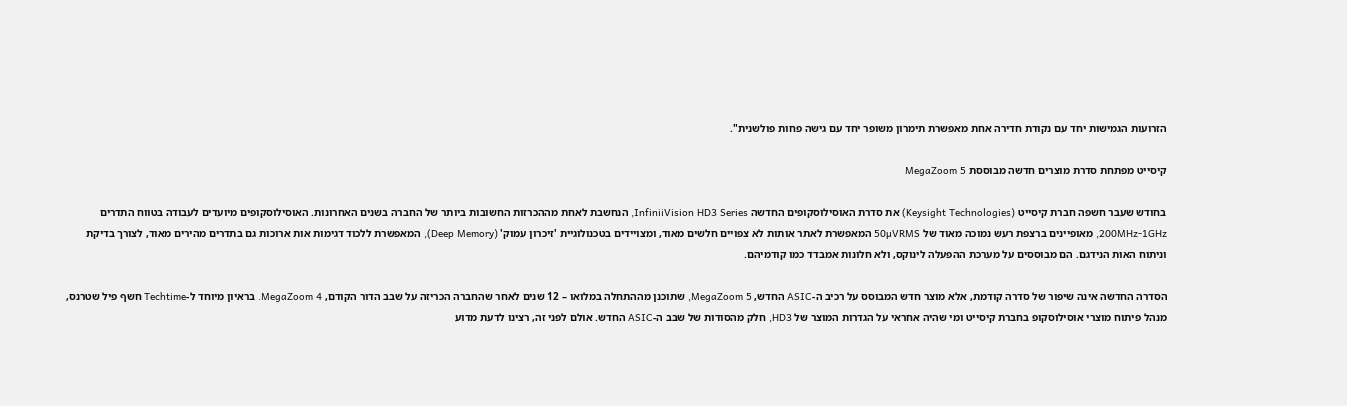הזרועות הגמישות יחד עם נקודת חדירה אחת מאפשרת תימרון משופר יחד עם גישה פחות פולשנית".

קיסייט מפתחת סדרת מוצרים חדשה מבוססת MegaZoom 5

בחודש שעבר חשפה חברת קיסייט (Keysight Technologies) את סדרת האוסילוסקופים החדשה InfiniiVision HD3 Series, הנחשבת לאחת מההכרזות החשובות ביותר של החברה בשנים האחרונות. האוסילוסקופים מיועדים לעבודה בטווח התדרים 200MHz-1GHz, מאופיינים ברצפת רעש נמוכה מאוד של 50µVRMS המאפשרת לאתר אותות לא צפויים חלשים מאוד, ומצויידים בטכנולוגיית 'זיכרון עמוק' (Deep Memory), המאפשרת ללכוד דגימות אות ארוכות גם בתדרים מהירים מאוד, לצורך בדיקת וניתוח האות הנידגם. הם מבוססים על מערכת ההפעלה לינוקס, ולא חלונות אמבדד כמו קודמיהם.

הסדרה החדשה אינה שיפור של סדרה קודמת, אלא מוצר חדש המבוסס על רכיב ה-ASIC החדש, MegaZoom 5, שתוכנן מההתחלה במלואו – 12 שנים לאחר שהחברה הכריזה על שבב הדור הקודם, MegaZoom 4. בראיון מיוחד ל-Techtime חשף פיל שטרנס, מנהל פיתוח מוצרי אוסילוסקופ בחברת קיסייט ומי שהיה אחראי על הגדרות המוצר של HD3, חלק מהסודות של שבב ה-ASIC החדש. אולם לפני זה, רצינו לדעת מדוע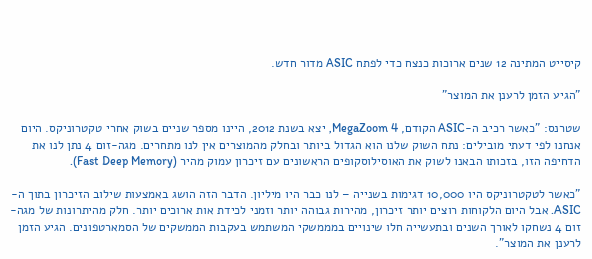קיסייט המתינה 12 שנים ארוכות כנצח כדי לפתח ASIC מדור חדש.

"הגיע הזמן לרענן את המוצר"

שטרנס: "כאשר רכיב ה-ASIC הקודם, MegaZoom 4, יצא בשנת 2012, היינו מספר שניים בשוק אחרי טקטרוניקס. היום אנחנו לפי דעתי מובילים: נתח השוק שלנו הוא הגדול ביותר ובחלק מהמוצרים אין לנו מתחרים. מגה-זום 4 נתן לנו את הדחיפה הזו, בזכותו הבאנו לשוק את האוסילוסקופים הראשונים עם זיכרון עמוק מהיר (Fast Deep Memory).

"כאשר לטקטרוניקס היו 10,000 דגימות בשנייה – לנו כבר היו מיליון. הדבר הזה הושג באמצעות שילוב הזיכרון בתוך ה-ASIC. אבל היום הלקוחות רוצים יותר זיכרון, מהירות גבוהה יותר וזמני לכידת אות ארוכים יותר. חלק מהיתרונות של מגה-זום 4 נשחקו לאורך השנים ובתעשייה חלו שינויים במממשקי המשתמש בעקבות הממשקים של הסמארטפונים. הגיע הזמן לרענן את המוצר".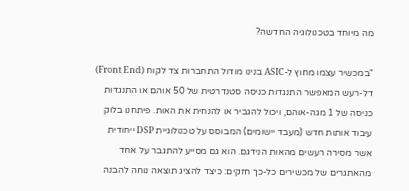מה מיוחד בטכנולוגיה החדשה?

"במכשיר עצמו מחוץ ל-ASIC בנינו מודול התחברות צד לקוח (Front End) דל-רעש המאפשר התנגדות כניסה סטנדרטית של 50 אוהם או התנגדות כניסה של 1 מגה-אוהם, ויכול להגביר או להנחית את האות. פיתחנו בלוק עיבוד אותות חדש (מעבד יישומים) המבוסס על טכנולוגיית DSP ייחודית אשר מסירה רעשים מהאות הנידגם. הוא גם מסייע להתגבר על אחד מהאתגרים של מכשירים כל-כך חזקים: כיצד להציג תוצאה נוחה להבנה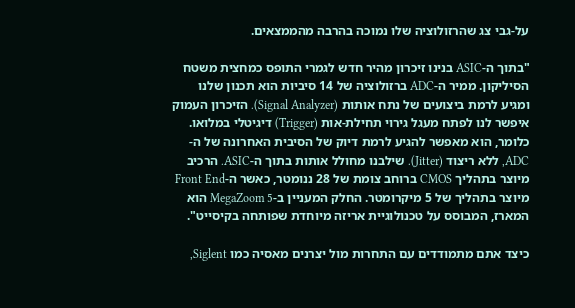על-גבי צג שהרזולוציה שלו נמוכה בהרבה מהממצאים.

"בתוך ה-ASIC בנינו זיכרון מהיר חדש לגמרי התופס כמחצית משטח הסיליקון. ממיר ה-ADC ברזולוציה של 14 סיביות הוא תכנון שלנו ומגיע לרמת ביצועים של נתח אותות (Signal Analyzer). הזיכרון העמוק איפשר לנו לפתח מעגל גירוי תחילת-אות (Trigger) דיגיטלי במלואו. כלומר, הוא מאפשר להגיע לרמת דיוק של הסיבית האחרונה של ה-ADC, ללא ריצוד (Jitter). שילבנו מחולל אותות בתוך ה-ASIC. הרכיב מיוצר בתהליך CMOS ברוחב צומת של 28 ננומטר, כאשר ה-Front End מיוצר בתהליך של 5 מיקרומטר. החלק המעניין ב-MegaZoom 5 הוא המארז, המבוסס על טכנולוגיית אריזה מיוחדת שפותחה בקיסייט".

כיצד אתם מתמודדים עם התחרות מול יצרנים מאסיה כמו Siglent,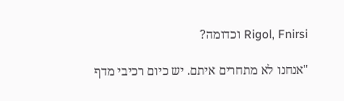Rigol, Fnirsi וכדומה?

"אנחנו לא מתחרים איתם. יש כיום רכיבי מדף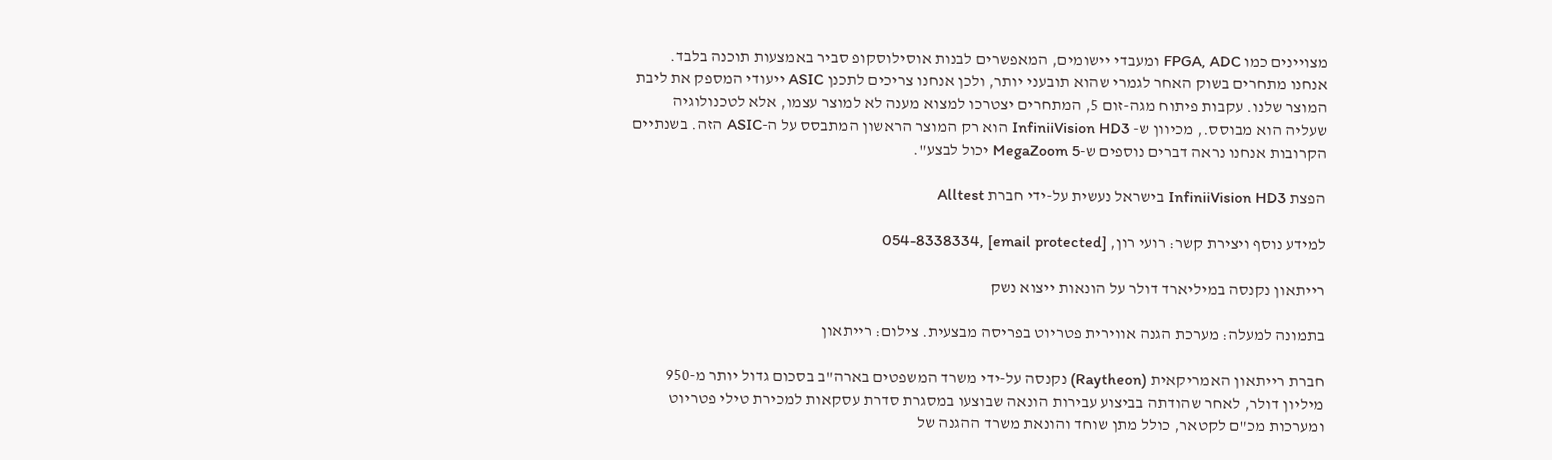מצויינים כמו FPGA, ADC ומעבדי יישומים, המאפשרים לבנות אוסילוסקופ סביר באמצעות תוכנה בלבד. אנחנו מתחרים בשוק האחר לגמרי שהוא תובעני יותר, ולכן אנחנו צריכים לתכנן ASIC ייעודי המספק את ליבת המוצר שלנו. עקבות פיתוח מגה-זום 5, המתחרים יצטרכו למצוא מענה לא למוצר עצמו, אלא לטכנולוגיה שעליה הוא מבוסס., מכיוון ש- InfiniiVision HD3 הוא רק המוצר הראשון המתבסס על ה-ASIC הזה. בשנתיים הקרובות אנחנו נראה דברים נוספים ש-MegaZoom 5 יכול לבצע".

הפצת InfiniiVision HD3 בישראל נעשית על-ידי חברת Alltest

למידע נוסף ויצירת קשר: רועי רון, [email protected] ,054-8338334

רייתאון נקנסה במיליארד דולר על הונאות ייצוא נשק

בתמונה למעלה: מערכת הגנה אווירית פטריוט בפריסה מבצעית. צילום: רייתאון

חברת רייתאון האמריקאית (Raytheon) נקנסה על-ידי משרד המשפטים בארה"ב בסכום גדול יותר מ-950 מיליון דולר, לאחר שהודתה בביצוע עבירות הונאה שבוצעו במסגרת סדרת עסקאות למכירת טילי פטריוט ומערכות מכ"ם לקטאר, כולל מתן שוחד והונאת משרד ההגנה של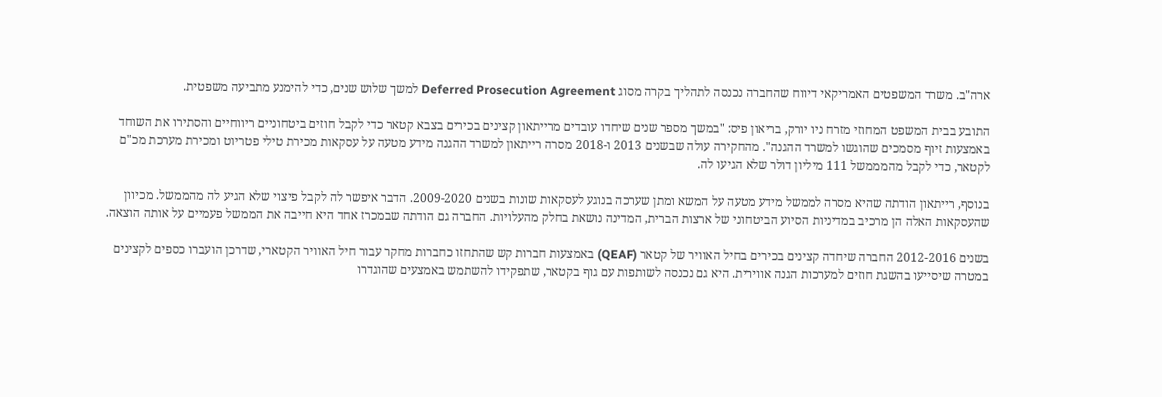ארה"ב. משרד המשפטים האמריקאי דיווח שהחברה נכנסה לתהליך בקרה מסוג Deferred Prosecution Agreement למשך שלוש שנים, כדי להימנע מתביעה משפטית.

התובע בבית המשפט המחוזי מזרח ניו יורק, בריאון פיס: "במשך מספר שנים שיחדו עובדים מרייתאון קצינים בכירים בצבא קטאר כדי לקבל חוזים ביטחוניים ריווחיים והסתירו את השוחד באמצעות זיוף מסמכים שהוגשו למשרד ההגנה". מהחקירה עולה שבשנים 2013 ו-2018 מסרה רייתאון למשרד ההגנה מידע מטעה על עסקאות מכירת טילי פטריוט ומכירת מערכת מכ"ם לקטאר, כדי לקבל מהמממשל 111 מיליון דולר שלא הגיעו לה.

בנוסף, רייתאון הודתה שהיא מסרה לממשל מידע מטעה על המשא ומתן שערכה בנוגע לעסקאות שונות בשנים 2009-2020. הדבר איפשר לה לקבל פיצוי שלא הגיע לה מהממשל. מכיוון שהעסקאות האלה הן מרכיב במדיניות הסיוע הביטחוני של ארצות הברית, המדינה נושאת בחלק מהעלויות. החברה גם הודתה שבמכרז אחד היא חייבה את הממשל פעמיים על אותה הוצאה.

בשנים 2012-2016 החברה שיחדה קצינים בכירים בחיל האוויר של קטאר (QEAF) באמצעות חברות קש שהתחזו כחברות מחקר עבור חיל האוויר הקטארי, שדרכן הועברו כספים לקצינים במטרה שיסייעו בהשגת חוזים למערכות הגנה אווירית. היא גם נכנסה לשותפות עם גוף בקטאר, שתפקידו להשתמש באמצעים שהוגדרו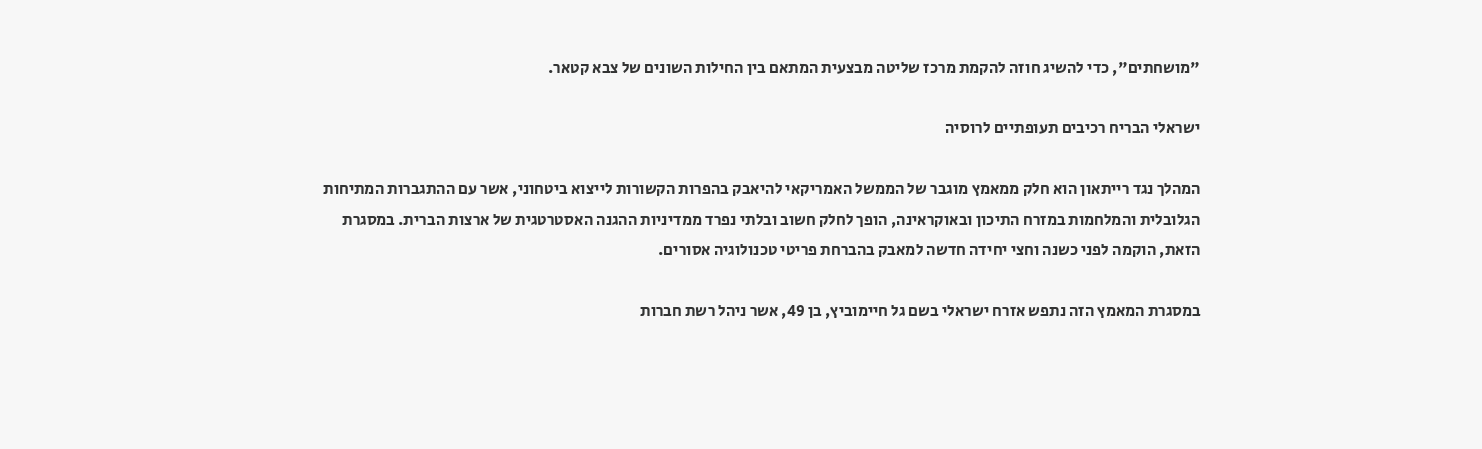"מושחתים", כדי להשיג חוזה להקמת מרכז שליטה מבצעית המתאם בין החילות השונים של צבא קטאר.

ישראלי הבריח רכיבים תעופתיים לרוסיה

המהלך נגד רייתאון הוא חלק ממאמץ מוגבר של הממשל האמריקאי להיאבק בהפרות הקשורות לייצוא ביטחוני, אשר עם ההתגברות המתיחות הגלובלית והמלחמות במזרח התיכון ובאוקראינה, הופך לחלק חשוב ובלתי נפרד ממדיניות ההגנה האסטרטגית של ארצות הברית. במסגרת הזאת, הוקמה לפני כשנה וחצי יחידה חדשה למאבק בהברחת פריטי טכנולוגיה אסורים.

במסגרת המאמץ הזה נתפש אזרח ישראלי בשם גל חיימוביץ, בן 49, אשר ניהל רשת חברות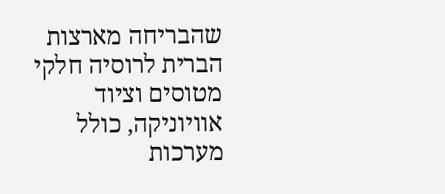שהבריחה מארצות הברית לרוסיה חלקי מטוסים וציוד אוויוניקה, כולל מערכות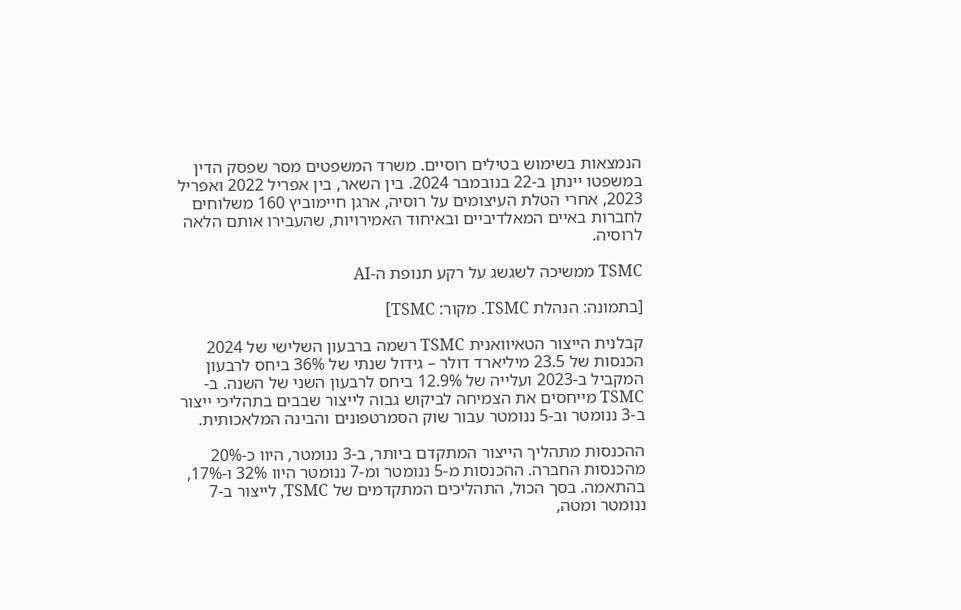הנמצאות בשימוש בטילים רוסיים. משרד המשפטים מסר שפסק הדין במשפטו יינתן ב-22 בנובמבר 2024. בין השאר, בין אפריל 2022 ואפריל 2023, אחרי הטלת העיצומים על רוסיה, ארגן חיימוביץ 160 משלוחים לחברות באיים המאלדיביים ובאיחוד האמירויות, שהעבירו אותם הלאה לרוסיה.

TSMC ממשיכה לשגשג על רקע תנופת ה-AI

[בתמונה: הנהלת TSMC. מקור: TSMC]

קבלנית הייצור הטאיוואנית TSMC רשמה ברבעון השלישי של 2024 הכנסות של 23.5 מיליארד דולר – גידול שנתי של 36% ביחס לרבעון המקביל ב-2023 ועלייה של 12.9% ביחס לרבעון השני של השנה. ב-TSMC מייחסים את הצמיחה לביקוש גבוה לייצור שבבים בתהליכי ייצור ב-3 ננומטר וב-5 ננומטר עבור שוק הסמרטפונים והבינה המלאכותית.

ההכנסות מתהליך הייצור המתקדם ביותר, ב-3 ננומטר, היוו כ-20% מהכנסות החברה. ההכנסות מ-5 ננומטר ומ-7 ננומטר היוו 32% ו-17%, בהתאמה. בסך הכול, התהליכים המתקדמים של TSMC, לייצור ב-7 ננומטר ומטה,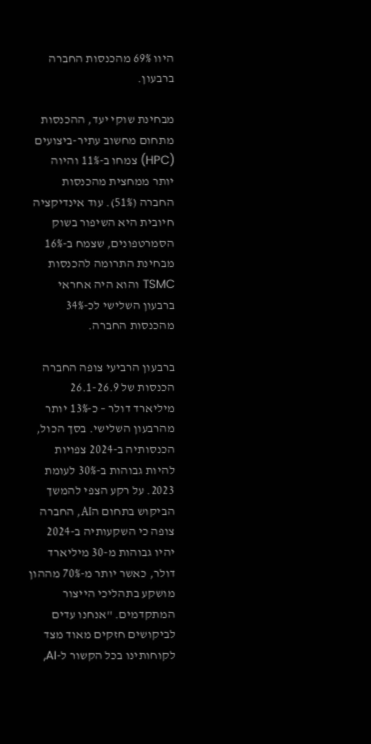היוו 69% מהכנסות החברה ברבעון.

מבחינת שוקי יעד, ההכנסות מתחום מחשוב עתיר-ביצועים (HPC) צמחו ב-11% והיוה יותר ממחצית מהכנסות החברה (51%). עוד אינדיקציה חיובית היא השיפור בשוק הסמרטפונים, שצמח ב-16% מבחינת התרומה להכנסות TSMC והוא היה אחראי ברבעון השלישי לכ-34% מהכנסות החברה.

ברבעון הרביעי צופה החברה הכנסות של 26.1-26.9 מיליארד דולר – כ-13% יותר מהרבעון השלישי. בסך הכול, הכנסותיה ב-2024 צפויות להיות גבוהות ב-30% לעומת 2023. על רקע הצפי להמשך הביקוש בתחום הAI, החברה צופה כי השקעותיה ב-2024 יהיו גבוהות מ-30 מיליארד דולר, כאשר יותר מ-70% מההון מושקע בתהליכי הייצור המתקדמים. "אנחנו עדים לביקושים חזקים מאוד מצד לקוחותינו בכל הקשור ל-AI,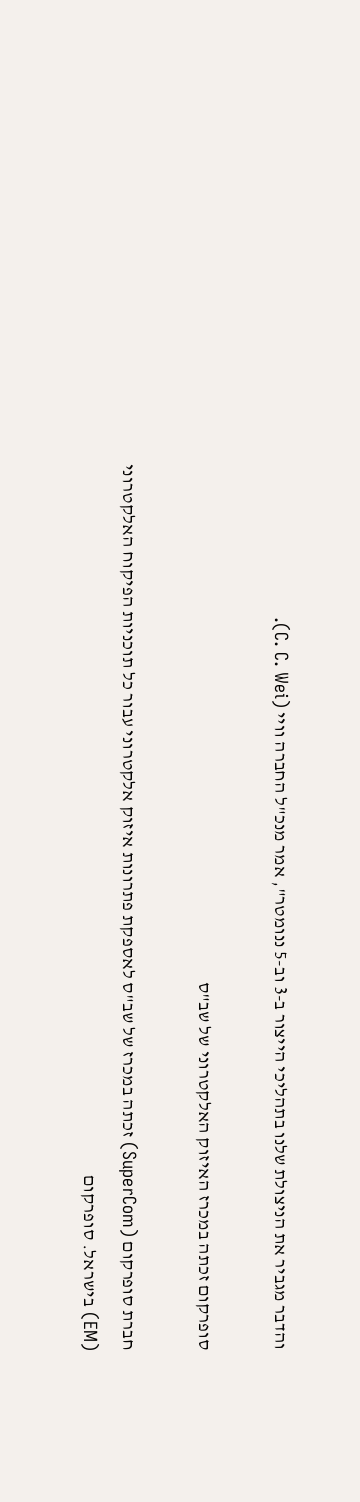והדבר מגביר את הניצולת שלנו בתהליכי הייצור ב-3 וב-5 ננומטר", אמר מנכ"ל החברה וויי (C. C. Wei).

סופרקום זכתה במכרז האיזוק האלקטרוני של שב"ס

חברת סופרקום (SuperCom) זכתה במכרז של שב"ס לאספקת פתרונות איזוק אלקטרוני עבור כל תוכניות הפיקוח האלקטרוני (EM) בישראל. סופרקום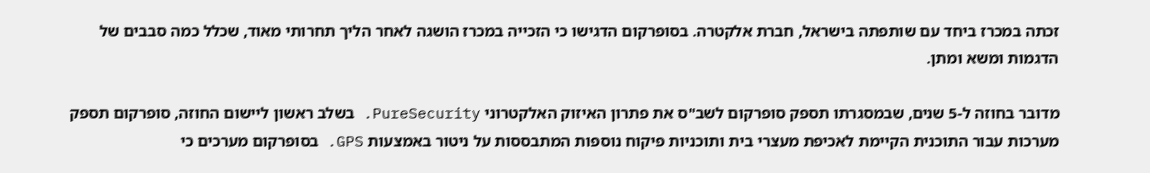זכתה במכרז ביחד עם שותפתה בישראל, חברת אלקטרה. בסופרקום הדגישו כי הזכייה במכרז הושגה לאחר הליך תחרותי מאוד, שכלל כמה סבבים של הדגמות ומשא ומתן.

מדובר בחוזה ל-5 שנים, שבמסגרתו תספק סופרקום לשב"ס את פתרון האיזוק האלקטרוני PureSecurity. בשלב ראשון ליישום החוזה, סופרקום תספק מערכות עבור התוכנית הקיימת לאכיפת מעצרי בית ותוכניות פיקוח נוספות המתבססות על ניטור באמצעות GPS. בסופרקום מערכים כי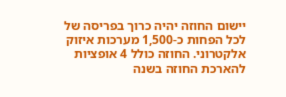יישום החוזה יהיה כרוך בפריסה של לכל הפחות כ-1,500 מערכות איזוק אלקטרוני. החוזה כולל 4 אופציות להארכת החוזה בשנה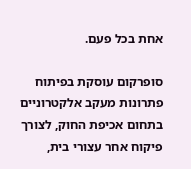אחת בכל פעם.

סופרקום עוסקת בפיתוח פתרונות מעקב אלקטרוניים בתחום אכיפת החוק, לצורך פיקוח אחר עצורי בית,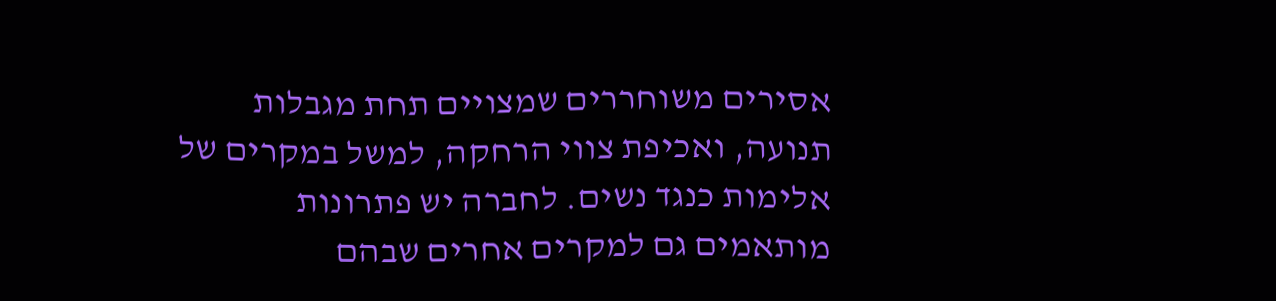אסירים משוחררים שמצויים תחת מגבלות תנועה, ואכיפת צווי הרחקה, למשל במקרים של אלימות כנגד נשים. לחברה יש פתרונות מותאמים גם למקרים אחרים שבהם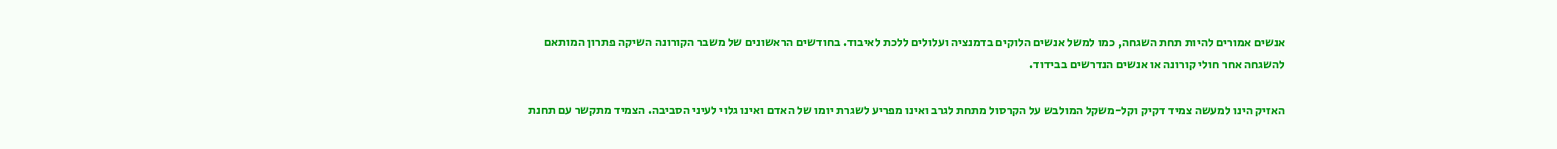אנשים אמורים להיות תחת השגחה, כמו למשל אנשים הלוקים בדמנציה ועלולים ללכת לאיבוד. בחודשים הראשונים של משבר הקורונה השיקה פתרון המותאם להשגחה אחר חולי קורונה או אנשים הנדרשים בבידוד.

האזיק הינו למעשה צמיד דקיק וקל-משקל המולבש על הקרסול מתחת לגרב ואינו מפריע לשגרת יומו של האדם ואינו גלוי לעיני הסביבה. הצמיד מתקשר עם תחנת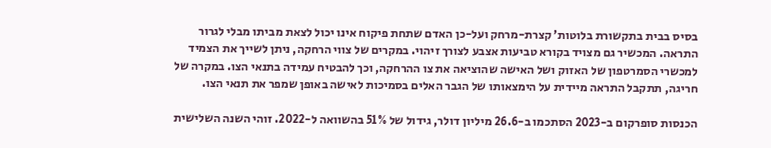בסיס בבית בתקשורת בלוטות’ קצרת-מרחק ועל-כן האדם שתחת פיקוח אינו יכול לצאת מביתו מבלי לגרור התראה. המכשיר גם מצויד בקורא טביעות אצבע לצורך זיהוי. במקרים של צווי הרחקה, ניתן לשייך את הצמיד למכשרי הסמרטפון של האזוק ושל האישה שהוציאה את צו ההרחקה, וכך להבטיח עמידה בתנאי הצו. במקרה של חריגה, תתקבל התראה מיידית על הימצאותו של הגבר האלים בסמיכות לאישה באופן שמפר את תנאי הצו.

הכנסות סופרקום ב-2023 הסתכמו ב-26.6 מיליון דולר, גידול של 51% בהשוואה ל-2022. זוהי השנה השלישית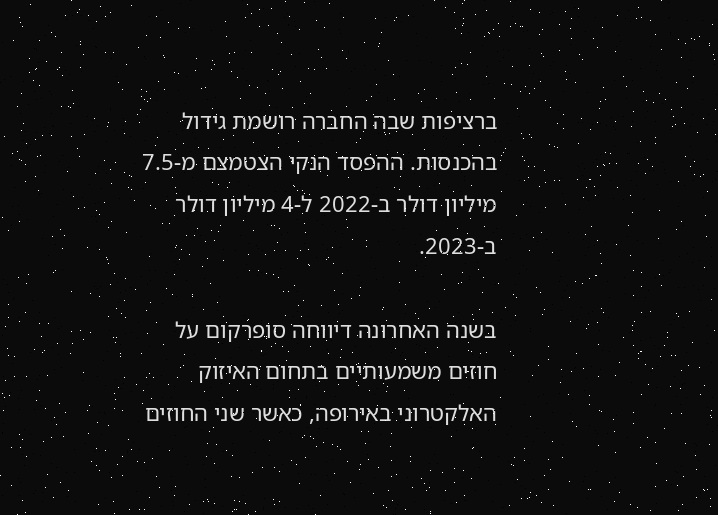ברציפות שבה החברה רושמת גידול בהכנסות. ההפסד הנקי הצטמצם מ-7.5 מיליון דולר ב-2022 ל-4 מיליון דולר ב-2023.

בשנה האחרונה דיווחה סופרקום על חוזים משמעותיים בתחום האיזוק האלקטרוני באירופה, כאשר שני החוזים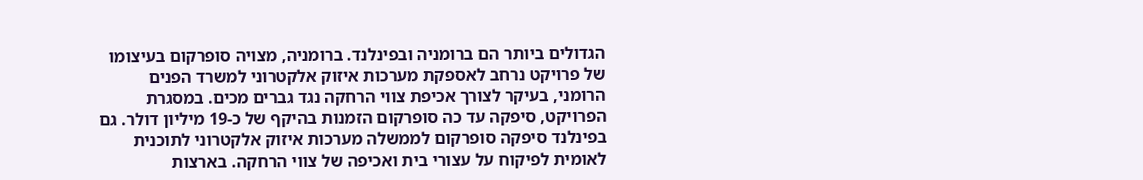הגדולים ביותר הם ברומניה ובפינלנד. ברומניה, מצויה סופרקום בעיצומו של פרויקט נרחב לאספקת מערכות איזוק אלקטרוני למשרד הפנים הרומני, בעיקר לצורך אכיפת צווי הרחקה נגד גברים מכים. במסגרת הפרויקט, סיפקה עד כה סופרקום הזמנות בהיקף של כ-19 מיליון דולר. גם בפינלנד סיפקה סופרקום לממשלה מערכות איזוק אלקטרוני לתוכנית לאומית לפיקוח על עצורי בית ואכיפה של צווי הרחקה. בארצות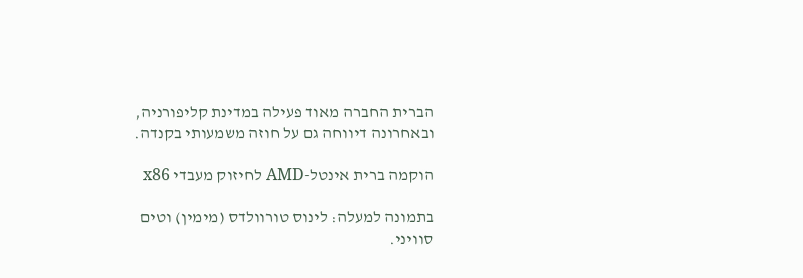הברית החברה מאוד פעילה במדינת קליפורניה, ובאחרונה דיווחה גם על חוזה משמעותי בקנדה.

הוקמה ברית אינטל-AMD לחיזוק מעבדי x86

בתמונה למעלה: לינוס טורוולדס (מימין) וטים סוויני.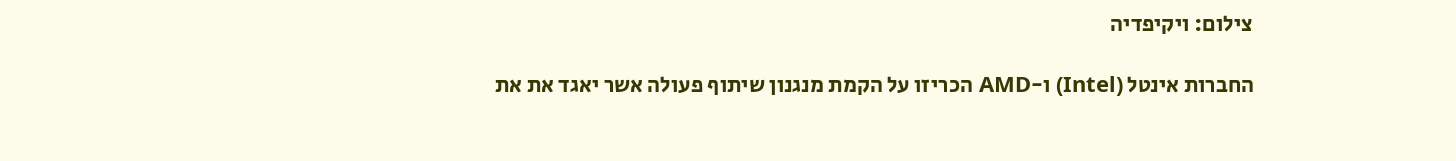צילום: ויקיפדיה

החברות אינטל (Intel) ו-AMD הכריזו על הקמת מנגנון שיתוף פעולה אשר יאגד את את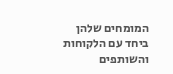המומחים שלהן ביחד עם הלקוחות והשותפים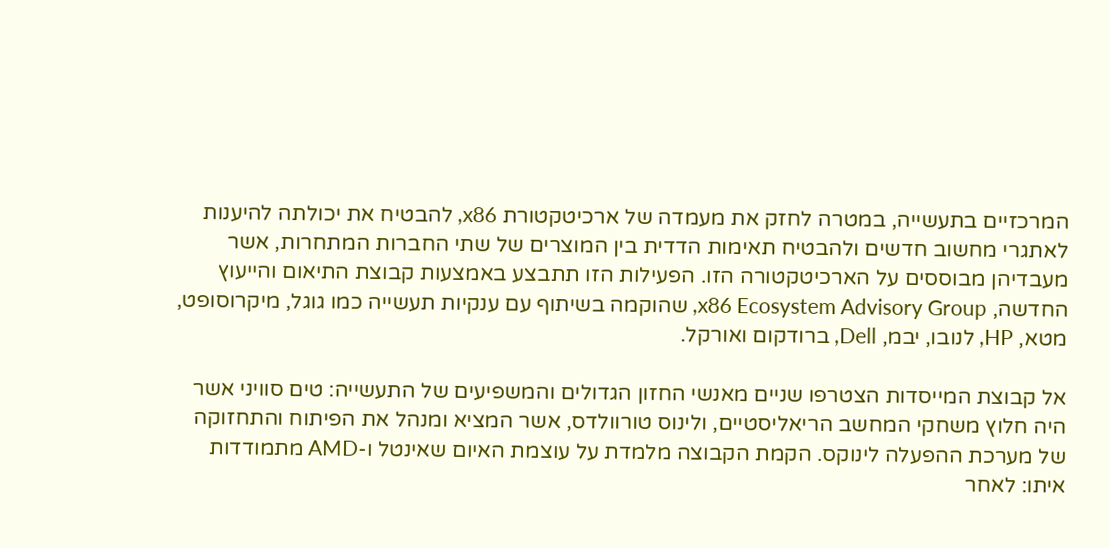המרכזיים בתעשייה, במטרה לחזק את מעמדה של ארכיטקטורת x86, להבטיח את יכולתה להיענות לאתגרי מחשוב חדשים ולהבטיח תאימות הדדית בין המוצרים של שתי החברות המתחרות, אשר מעבדיהן מבוססים על הארכיטקטורה הזו. הפעילות הזו תתבצע באמצעות קבוצת התיאום והייעוץ החדשה, x86 Ecosystem Advisory Group, שהוקמה בשיתוף עם ענקיות תעשייה כמו גוגל, מיקרוסופט, מטא, HP, לנובו, יבמ, Dell, ברודקום ואורקל.

אל קבוצת המייסדות הצטרפו שניים מאנשי החזון הגדולים והמשפיעים של התעשייה: טים סוויני אשר היה חלוץ משחקי המחשב הריאליסטיים, ולינוס טורוולדס, אשר המציא ומנהל את הפיתוח והתחזוקה של מערכת ההפעלה לינוקס. הקמת הקבוצה מלמדת על עוצמת האיום שאינטל ו-AMD מתמודדות איתו: לאחר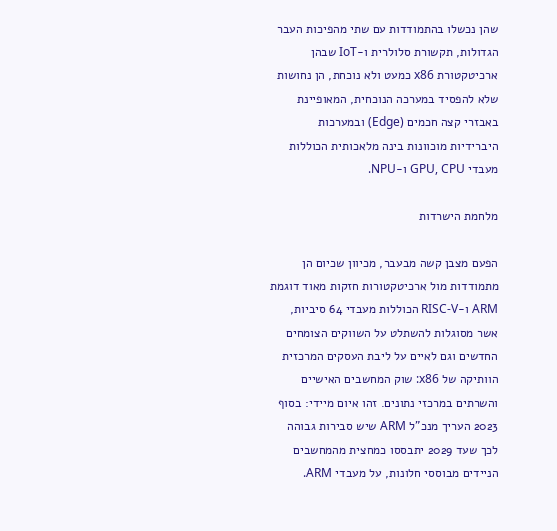שהן נכשלו בהתמודדות עם שתי מהפיכות העבר הגדולות, תקשורת סלולרית ו-IoT שבהן ארכיטקטורת x86 כמעט ולא נוכחת, הן נחושות שלא להפסיד במערכה הנוכחית, המאופיינת באבזרי קצה חכמים (Edge) ובמערכות היברידיות מוכוונות בינה מלאכותית הכוללות מעבדי GPU, CPU ו-NPU.

מלחמת הישרדות

הפעם מצבן קשה מבעבר, מכיוון שכיום הן מתמודדות מול ארכיטקטורות חזקות מאוד דוגמת ARM ו-RISC-V הכוללות מעבדי 64 סיביות, אשר מסוגלות להשתלט על השווקים הצומחים החדשים וגם לאיים על ליבת העסקים המרכזית הוותיקה של x86: שוק המחשבים האישיים והשרתים במרכזי נתונים. זהו איום מיידי: בסוף 2023 העריך מנכ"ל ARM שיש סבירות גבוהה לכך שעד 2029 יתבססו כמחצית מהמחשבים הניידים מבוססי חלונות, על מעבדי ARM.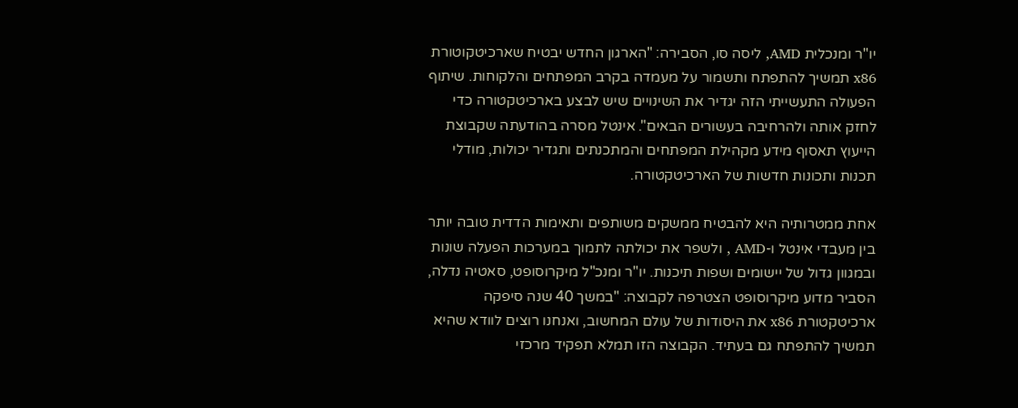יו"ר ומנכלית AMD, ליסה סו, הסבירה: "הארגון החדש יבטיח שארכיטקוטורת x86 תמשיך להתפתח ותשמור על מעמדה בקרב המפתחים והלקוחות. שיתוף הפעולה התעשייתי הזה יגדיר את השינויים שיש לבצע בארכיטקטורה כדי לחזק אותה ולהרחיבה בעשורים הבאים". אינטל מסרה בהודעתה שקבוצת הייעוץ תאסוף מידע מקהילת המפתחים והמתכנתים ותגדיר יכולות, מודלי תכנות ותכונות חדשות של הארכיטקטורה.

אחת ממטרותיה היא להבטיח ממשקים משותפים ותאימות הדדית טובה יותר בין מעבדי אינטל ו-AMD , ולשפר את יכולתה לתמוך במערכות הפעלה שונות ובמגוון גדול של יישומים ושפות תיכנות. יו"ר ומנכ"ל מיקרוסופט, סאטיה נדלה, הסביר מדוע מיקרוסופט הצטרפה לקבוצה: "במשך 40 שנה סיפקה ארכיטקטורת x86 את היסודות של עולם המחשוב, ואנחנו רוצים לוודא שהיא תמשיך להתפתח גם בעתיד. הקבוצה הזו תמלא תפקיד מרכזי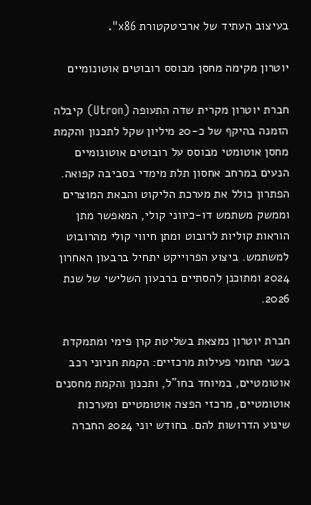בעיצוב העתיד של ארכיטקטורת x86".

יוטרון מקימה מחסן מבוסס רובוטים אוטונומיים

חברת יוטרון מקרית שדה התעופה (Utron) קיבלה הזמנה בהיקף של כ-20 מיליון שקל לתכנון והקמת מחסן אוטומטי מבוסס על רובוטים אוטונומיים הנעים במרחב אחסון תלת מימדי בסביבה קפואה. הפתרון כולל את מערכת הליקוט והבאת המוצרים וממשק משתמש דו-כיווני קולי, המאפשר מתן הוראות קוליות לרובוט ומתן חיווי קולי מהרובוט למשתמש. ביצוע הפרוייקט יתחיל ברבעון האחרון 2024 ומתוכנן להסתיים ברבעון השלישי של שנת 2026.

חברת יוטרון נמצאת בשליטת קרן פימי ומתמקדת בשני תחומי פעילות מרכזיים: הקמת חניוני רכב אוטומטיים, במיוחד בחו"ל, ותכנון והקמת מחסנים אוטומטיים, מרכזי הפצה אוטומטיים ומערכות שינוע הדרושות להם. בחודש יוני 2024 החברה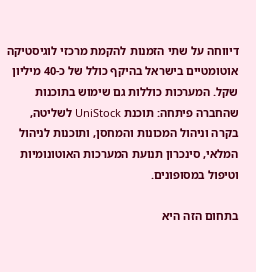דיווחה על שתי הזמנות להקמת מרכזי לוגיסטיקה אוטומטיים בישראל בהיקף כולל של כ-40 מיליון שקל. המערכות כוללות גם שימוש בתוכנות שהחברה פיתחה: תוכנת UniStock לשליטה, בקרה וניהול המכונות והמחסן, ותוכנות לניהול המלאי, סינכרון תנועת המערכות האוטונומיות וטיפול במסופונים.

בתחום הזה היא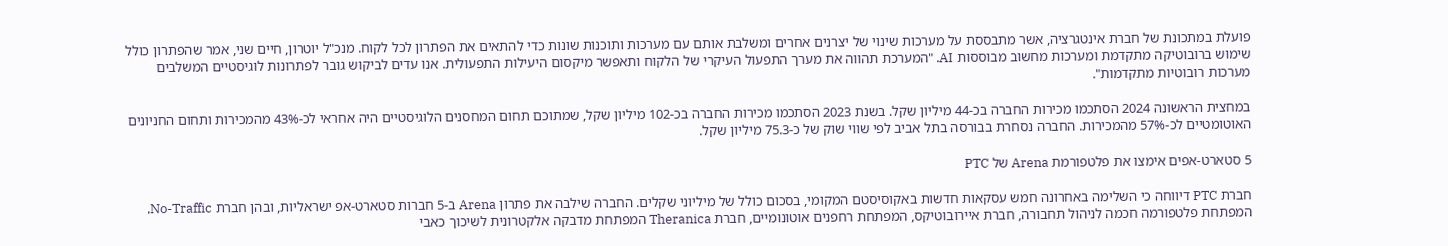פועלת במתכונת של חברת אינטגרציה, אשר מתבססת על מערכות שינוי של יצרנים אחרים ומשלבת אותם עם מערכות ותוכנות שונות כדי להתאים את הפתרון לכל לקוח. מנכ"ל יוטרון, חיים שני, אמר שהפתרון כולל שימוש ברובוטיקה מתקדמת ומערכות מחשוב מבוססות AI. "המערכת תהווה את מערך התפעול העיקרי של הלקוח ותאפשר מיקסום היעילות התפעולית. אנו עדים לביקוש גובר לפתרונות לוגיסטיים המשלבים מערכות רובוטיות מתקדמות".

במחצית הראשונה 2024 הסתכמו מכירות החברה בכ-44 מיליון שקל. בשנת 2023 הסתכמו מכירות החברה בכ-102 מיליון שקל, שמתוכם תחום המחסנים הלוגיסטיים היה אחראי לכ-43% מהמכירות ותחום החניונים האוטומטיים לכ-57% מהמכירות. החברה נסחרת בבורסה בתל אביב לפי שווי שוק של כ-75.3 מיליון שקל.

5 סטארט-אפים אימצו את פלטפורמת Arena של PTC

חברת PTC דיווחה כי השלימה באחרונה חמש עסקאות חדשות באקוסיסטם המקומי, בסכום כולל של מיליוני שקלים. החברה שילבה את פתרון Arena ב-5 חברות סטארט-אפ ישראליות, ובהן חברת No-Traffic, המפתחת פלטפורמה חכמה לניהול תחבורה, חברת איירובוטיקס, המפתחת רחפנים אוטונומיים, חברת Theranica המפתחת מדבקה אלקטרונית לשיכוך כאבי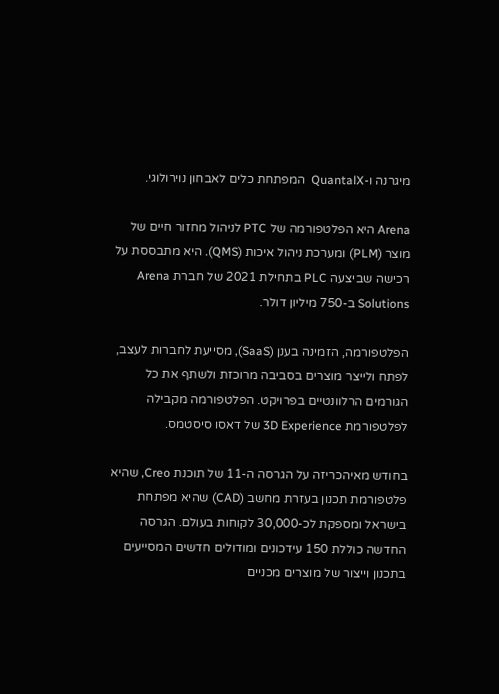מיגרנה ו-QuantalX  המפתחת כלים לאבחון נוירולוגי.

Arena היא הפלטפורמה של PTC לניהול מחזור חיים של מוצר (PLM) ומערכת ניהול איכות (QMS). היא מתבססת על רכישה שביצעה PLC בתחילת 2021 של חברת Arena Solutions ב-750 מיליון דולר.

הפלטפורמה, הזמינה בענן (SaaS), מסייעת לחברות לעצב, לפתח ולייצר מוצרים בסביבה מרוכזת ולשתף את כל הגורמים הרלוונטיים בפרויקט. הפלטפורמה מקבילה לפלטפורמת 3D Experience של דאסו סיסטמס.

בחודש מאיהכריזה על הגרסה ה-11 של תוכנת Creo, שהיא פלטפורמת תכנון בעזרת מחשב (CAD) שהיא מפתחת בישראל ומספקת לכ-30,000 לקוחות בעולם. הגרסה החדשה כוללת 150 עידכונים ומודולים חדשים המסייעים בתכנון וייצור של מוצרים מכניים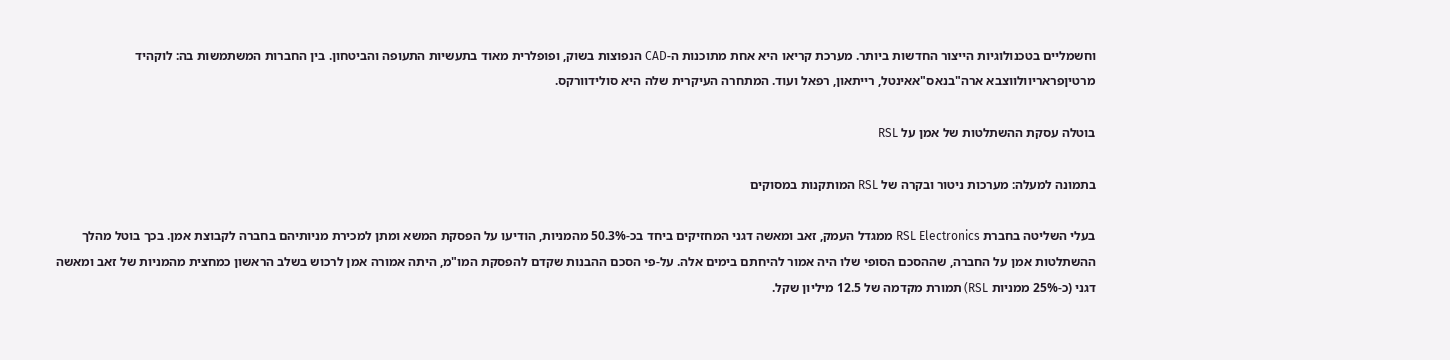וחשמליים בטכנולוגיות הייצור החדשות ביותר. מערכת קריאו היא אחת מתוכנות ה-CAD הנפוצות בשוק, ופופלרית מאוד בתעשיות התעופה והביטחון. בין החברות המשתמשות בה: לוקהיד מרטיןפראריוולווצבא ארה"בנאס"אאינטל, רייתאון, רפאל ועוד. המתחרה העיקרית שלה היא סולידוורקס.

בוטלה עסקת ההשתלטות של אמן על RSL

בתמונה למעלה: מערכות ניטור ובקרה של RSL המותקנות במסוקים

בעלי השליטה בחברת RSL Electronics ממגדל העמק, זאב ומאשה דגני המחזיקים ביחד בכ-50.3% מהמניות, הודיעו על הפסקת המשא ומתן למכירת מניותיהם בחברה לקבוצת אמן. בכך בוטל מהלך ההשתלטות אמן על החברה, שההסכם הסופי שלו היה אמור להיחתם בימים אלה. על-פי הסכם ההבנות שקדם להפסקת המו"מ, היתה אמורה אמן לרכוש בשלב הראשון כמחצית מהמניות של זאב ומאשה דגני (כ-25% ממניות RSL) תמורת מקדמה של 12.5 מיליון שקל.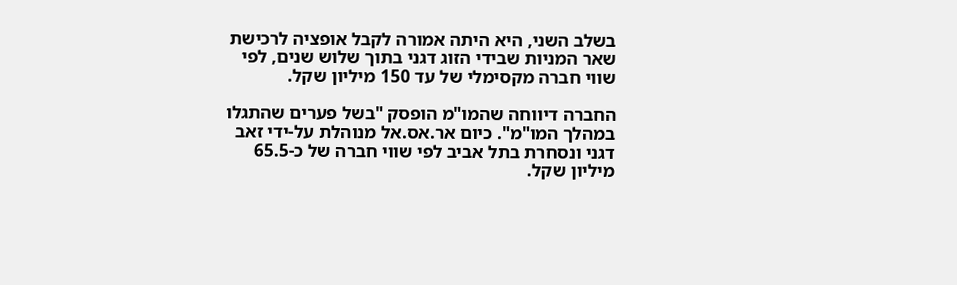בשלב השני, היא היתה אמורה לקבל אופציה לרכישת שאר המניות שבידי הזוג דגני בתוך שלוש שנים, לפי שווי חברה מקסימלי של עד 150 מיליון שקל.

החברה דיווחה שהמו"מ הופסק "בשל פערים שהתגלו במהלך המו"מ". כיום אר.אס.אל מנוהלת על-ידי זאב דגני ונסחרת בתל אביב לפי שווי חברה של כ-65.5 מיליון שקל.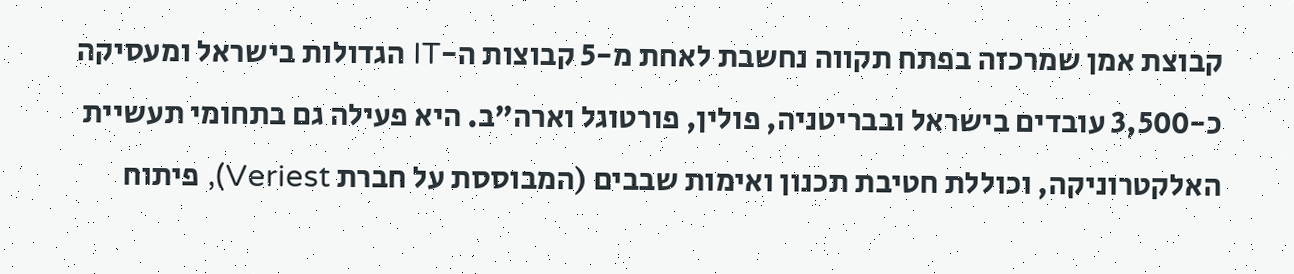קבוצת אמן שמרכזה בפתח תקווה נחשבת לאחת מ-5 קבוצות ה-IT הגדולות בישראל ומעסיקה כ-3,500 עובדים בישראל ובבריטניה, פולין, פורטוגל וארה"ב. היא פעילה גם בתחומי תעשיית האלקטרוניקה, וכוללת חטיבת תכנון ואימות שבבים (המבוססת על חברת Veriest), פיתוח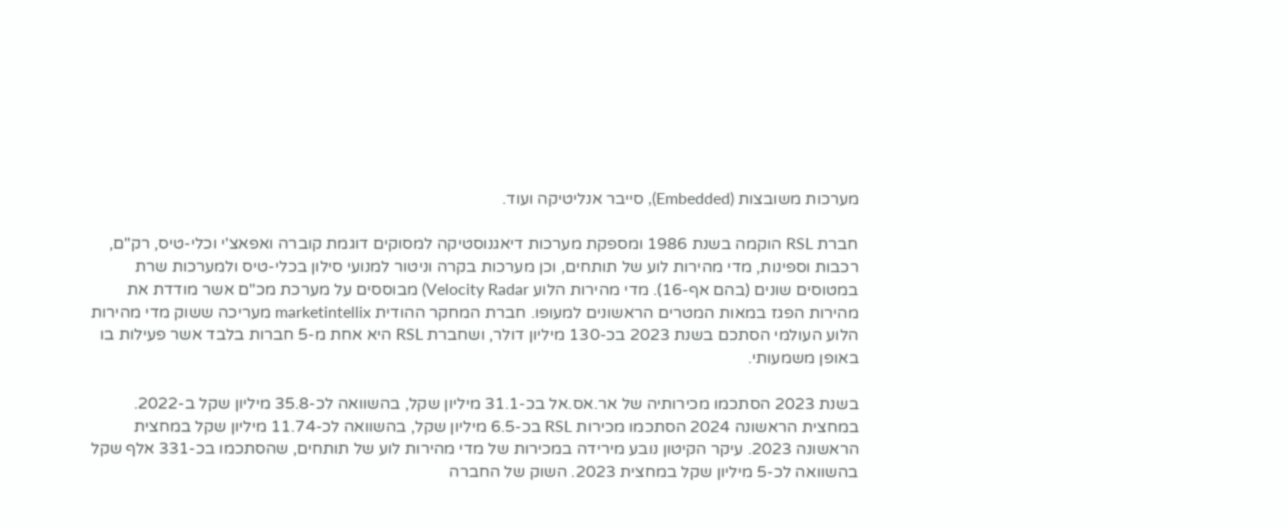מערכות משובצות (Embedded), סייבר אנליטיקה ועוד.

חברת RSL הוקמה בשנת 1986 ומספקת מערכות דיאגנוסטיקה למסוקים דוגמת קוברה ואפאצ'י וכלי-טיס, רק"ם, רכבות וספינות, מדי מהירות לוע של תותחים, וכן מערכות בקרה וניטור למנועי סילון בכלי-טיס ולמערכות שרת במטוסים שונים (בהם אף-16). מדי מהירות הלוע Velocity Radar) מבוססים על מערכת מכ"ם אשר מודדת את מהירות הפגז במאות המטרים הראשונים למעופו. חברת המחקר ההודית marketintellix מעריכה ששוק מדי מהירות הלוע העולמי הסתכם בשנת 2023 בכ-130 מיליון דולר, ושחברת RSL היא אחת מ-5 חברות בלבד אשר פעילות בו באופן משמעותי.

בשנת 2023 הסתכמו מכירותיה של אר.אס.אל בכ-31.1 מיליון שקל, בהשוואה לכ-35.8 מיליון שקל ב-2022. במחצית הראשונה 2024 הסתכמו מכירות RSL בכ-6.5 מיליון שקל, בהשוואה לכ-11.74 מיליון שקל במחצית הראשונה 2023. עיקר הקיטון נובע מירידה במכירות של מדי מהירות לוע של תותחים, שהסתכמו בכ-331 אלף שקל בהשוואה לכ-5 מיליון שקל במחצית 2023. השוק של החברה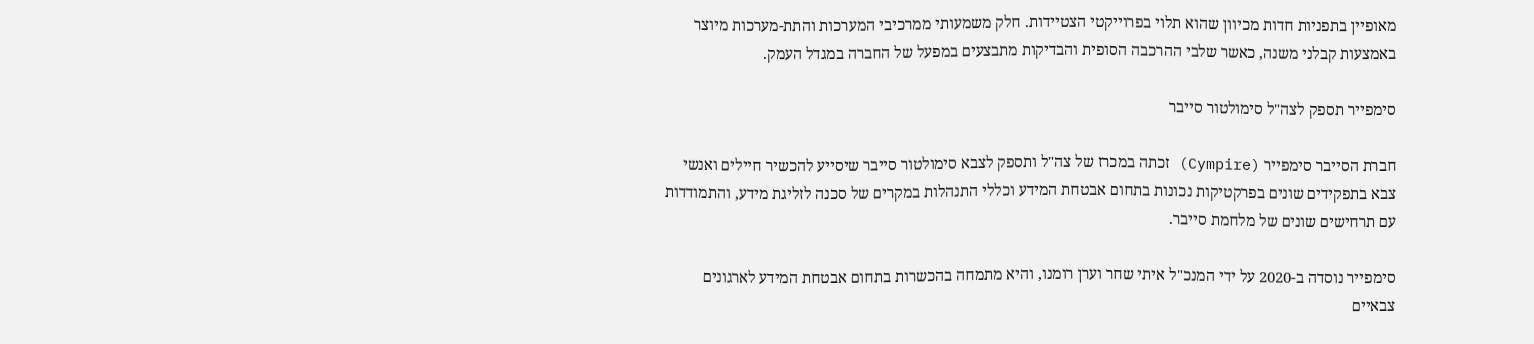מאופיין בתפניות חדות מכיוון שהוא תלוי בפרוייקטי הצטיידות. חלק משמעותי ממרכיבי המערכות והתת-מערכות מיוצר באמצעות קבלני משנה, כאשר שלבי ההרכבה הסופית והבדיקות מתבצעים במפעל של החברה במגדל העמק.

סימפייר תספק לצה"ל סימולטור סייבר

חברת הסייבר סימפייר (Cympire) זכתה במכרז של צה"ל ותספק לצבא סימולטור סייבר שיסייע להכשיר חיילים ואנשי צבא בתפקידים שונים בפרקטיקות נכונות בתחום אבטחת המידע וכללי התנהלות במקרים של סכנה לזליגת מידע, והתמודדות עם תרחישים שונים של מלחמת סייבר.

סימפייר נוסדה ב-2020 על ידי המנכ"ל איתי שחר וערן רומנו, והיא מתמחה בהכשרות בתחום אבטחת המידע לארגונים צבאיים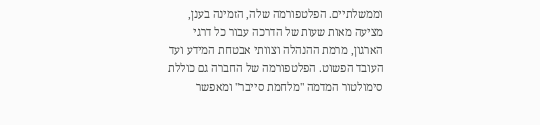וממשלתיים. הפלטפורמה שלה, הזמינה בענן, מציעה מאות שעות של הדרכה עבור כל דרגי הארגון, מרמת ההנהלה וצוותי אבטחת המידע ועד העובד הפשוט. הפלטפורמה של החברה גם כוללת סימולטור המדמה "מלחמת סייבר" ומאפשר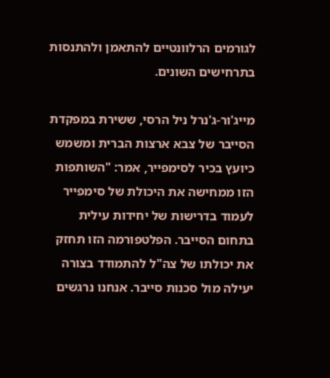לגורמים הרלוונטיים להתאמן ולהתנסות בתרחישים השונים.

מייג'ור-ג'נרל ניל הרסי, ששירת במפקדת הסייבר של צבא ארצות הברית ומשמש כיועץ בכיר לסימפייר, אמר: "השותפות הזו ממחישה את היכולת של סימפייר לעמוד בדרישות של יחידות עילית בתחום הסייבר. הפלטפורמה הזו תחזק את יכולתו של צה"ל להתמודד בצורה יעילה מול סכנות סייבר. אנחנו נרגשים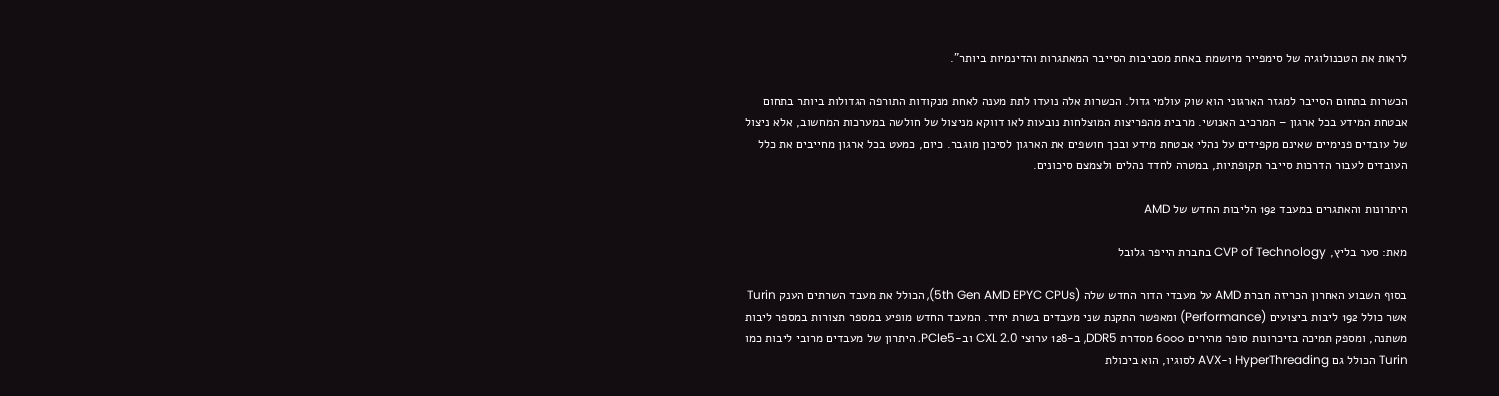לראות את הטכנולוגיה של סימפייר מיושמת באחת מסביבות הסייבר המאתגרות והדינמיות ביותר".

הכשרות בתחום הסייבר למגזר הארגוני הוא שוק עולמי גדול. הכשרות אלה נועדו לתת מענה לאחת מנקודות התורפה הגדולות ביותר בתחום אבטחת המידע בכל ארגון – המרכיב האנושי. מרבית מהפריצות המוצלחות נובעות לאו דווקא מניצול של חולשה במערכות המחשוב, אלא ניצול של עובדים פנימיים שאינם מקפידים על נהלי אבטחת מידע ובכך חושפים את הארגון לסיכון מוגבר. כיום, כמעט בכל ארגון מחייבים את כלל העובדים לעבור הדרכות סייבר תקופתיות, במטרה לחדד נהלים ולצמצם סיכונים.

היתרונות והאתגרים במעבד 192 הליבות החדש של AMD

מאת: סער בליץ, CVP of Technology בחברת הייפר גלובל

בסוף השבוע האחרון הכריזה חברת AMD על מעבדי הדור החדש שלה (5th Gen AMD EPYC CPUs), הכולל את מעבד השרתים הענק Turin אשר כולל 192 ליבות ביצועים (Performance) ומאפשר התקנת שני מעבדים בשרת יחיד. המעבד החדש מופיע במספר תצורות במספר ליבות משתנה, ומספק תמיכה בזיכרונות סופר מהירים 6000 מסדרת DDR5, ב-128 ערוצי CXL 2.0 וב-PCIe5. היתרון של מעבדים מרובי ליבות כמו Turin הכולל גם HyperThreading ו-AVX לסוגיו, הוא ביכולת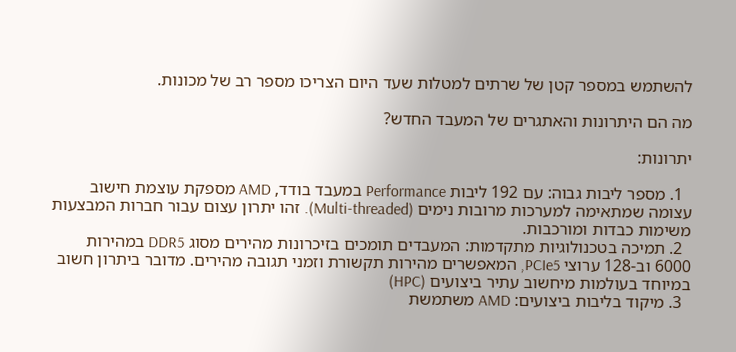להשתמש במספר קטן של שרתים למטלות שעד היום הצריכו מספר רב של מכונות.

מה הם היתרונות והאתגרים של המעבד החדש?

יתרונות:

  1. מספר ליבות גבוה: עם 192 ליבות Performance במעבד בודד, AMD מספקת עוצמת חישוב עצומה שמתאימה למערכות מרובות נימים (Multi-threaded). זהו יתרון עצום עבור חברות המבצעות משימות כבדות ומורכבות.
  2. תמיכה בטכנולוגיות מתקדמות: המעבדים תומכים בזיכרונות מהירים מסוג DDR5 במהירות 6000 וב-128 ערוצי PCIe5, המאפשרים מהירות תקשורת וזמני תגובה מהירים. מדובר ביתרון חשוב במיוחד בעולמות מיחשוב עתיר ביצועים (HPC)
  3. מיקוד בליבות ביצועים: AMD משתמשת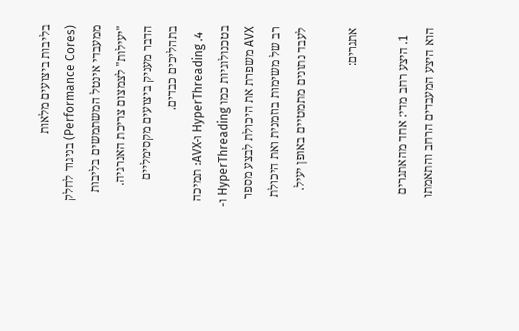בליבות ביצועים מלאות (Performance Cores) בניגוד לחלק ממעבדי אינטל המשתמשים בליבות "יעילות" לצמצום צריכת האנרגיה. הדבר מעניק ביצועים מקסימליים בתהליכים כבדים.
  4. HyperThreading ו-AVX: תמיכה בטכנולוגיות כמו HyperThreading ו-AVX משפרת את היכולת לבצע מספר רב של משימות בוזמנית ואת היכולת לעבד נתונים מתמטיים באופן יעיל.

אתגרים:

  1. היצע רחב מדי: אחד מהאתגרים הוא היצע המעבדים הרחב והתאמתו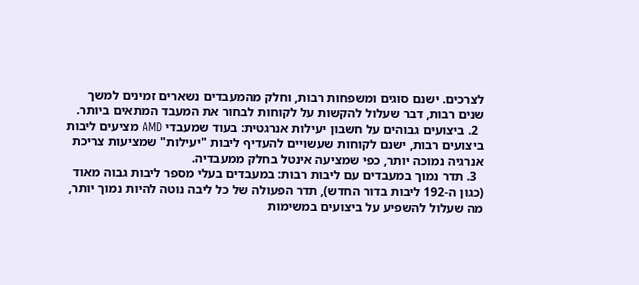לצרכים. ישנם סוגים ומשפחות רבות, וחלק מהמעבדים נשארים זמינים למשך שנים רבות, דבר שעלול להקשות על לקוחות לבחור את המעבד המתאים ביותר.
  2. ביצועים גבוהים על חשבון יעילות אנרגטית: בעוד שמעבדי AMD מציעים ליבות ביצועים רבות, ישנם לקוחות שעשויים להעדיף ליבות "יעילות" שמציעות צריכת אנרגיה נמוכה יותר, כפי שמציעה אינטל בחלק ממעבדיה.
  3. תדר נמוך במעבדים עם ליבות רבות: במעבדים בעלי מספר ליבות גבוה מאוד (כגון ה-192 ליבות בדור החדש), תדר הפעולה של כל ליבה נוטה להיות נמוך יותר, מה שעלול להשפיע על ביצועים במשימות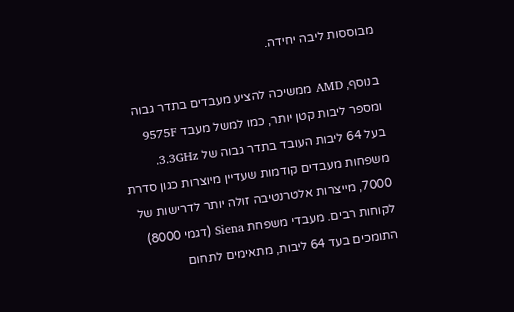מבוססות ליבה יחידה.

בנוסף, AMD ממשיכה להציע מעבדים בתדר גבוה ומספר ליבות קטן יותר, כמו למשל מעבד 9575F בעל 64 ליבות העובד בתדר גבוה של 3.3GHz. משפחות מעבדים קודמות שעדיין מיוצרות כגון סדרת 7000, מייצרות אלטרנטיבה זולה יותר לדרישות של לקוחות רבים. מעבדי משפחת Siena (דגמי 8000) התומכים בעד 64 ליבות, מתאימים לתחום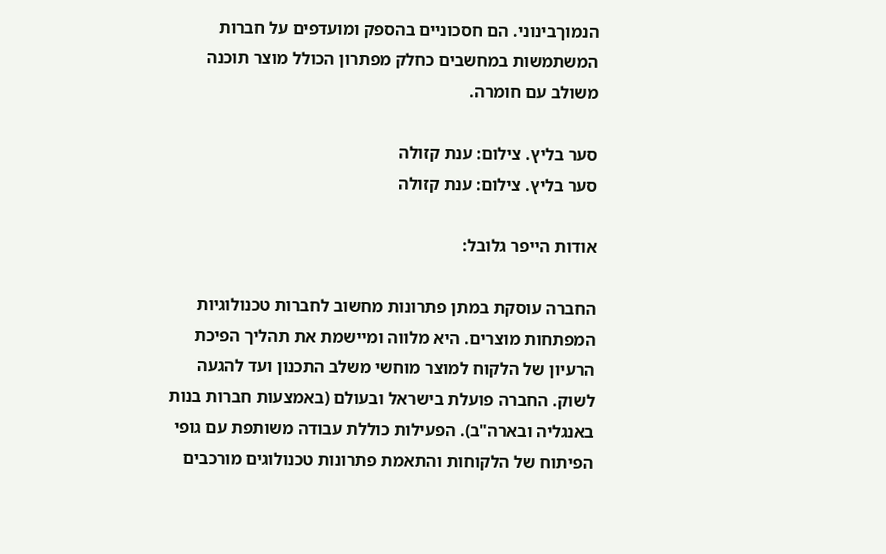הנמוךבינוני. הם חסכוניים בהספק ומועדפים על חברות  המשתמשות במחשבים כחלק מפתרון הכולל מוצר תוכנה משולב עם חומרה.

סער בליץ. צילום: ענת קזולה
סער בליץ. צילום: ענת קזולה

אודות הייפר גלובל:

החברה עוסקת במתן פתרונות מחשוב לחברות טכנולוגיות המפתחות מוצרים. היא מלווה ומיישמת את תהליך הפיכת הרעיון של הלקוח למוצר מוחשי משלב התכנון ועד להגעה לשוק. החברה פועלת בישראל ובעולם (באמצעות חברות בנות באנגליה ובארה"ב). הפעילות כוללת עבודה משותפת עם גופי הפיתוח של הלקוחות והתאמת פתרונות טכנולוגים מורכבים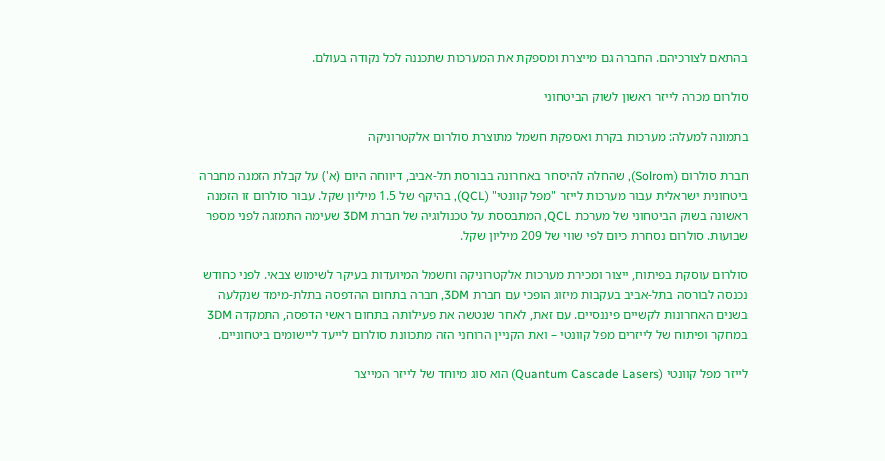בהתאם לצורכיהם. החברה גם מייצרת ומספקת את המערכות שתכננה לכל נקודה בעולם.

סולרום מכרה לייזר ראשון לשוק הביטחוני

בתמונה למעלה: מערכות בקרת ואספקת חשמל מתוצרת סולרום אלקטרוניקה

חברת סולרום (Solrom), שהחלה להיסחר באחרונה בבורסת תל-אביב, דיווחה היום (א') על קבלת הזמנה מחברה ביטחונית ישראלית עבור מערכות לייזר "מפל קוונטי" (QCL), בהיקף של 1.5 מיליון שקל. עבור סולרום זו הזמנה ראשונה בשוק הביטחוני של מערכת QCL, המתבססת על טכנולוגיה של חברת 3DM שעימה התמזגה לפני מספר שבועות. סולרום נסחרת כיום לפי שווי של 209 מיליון שקל.

סולרום עוסקת בפיתוח, ייצור ומכירת מערכות אלקטרוניקה וחשמל המיועדות בעיקר לשימוש צבאי. לפני כחודש נכנסה לבורסה בתל-אביב בעקבות מיזוג הופכי עם חברת 3DM, חברה בתחום ההדפסה בתלת-מימד שנקלעה בשנים האחרונות לקשיים פיננסיים. עם זאת, לאחר שנטשה את פעילותה בתחום ראשי הדפסה, התמקדה 3DM במחקר ופיתוח של לייזרים מפל קוונטי – ואת הקניין הרוחני הזה מתכוונת סולרום לייעד ליישומים ביטחוניים.

לייזר מפל קוונטי (Quantum Cascade Lasers) הוא סוג מיוחד של לייזר המייצר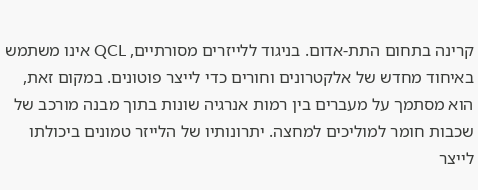קרינה בתחום התת-אדום. בניגוד ללייזרים מסורתיים, QCL אינו משתמש באיחוד מחדש של אלקטרונים וחורים כדי לייצר פוטונים. במקום זאת, הוא מסתמך על מעברים בין רמות אנרגיה שונות בתוך מבנה מורכב של שכבות חומר למוליכים למחצה. יתרונותיו של הלייזר טמונים ביכולתו לייצר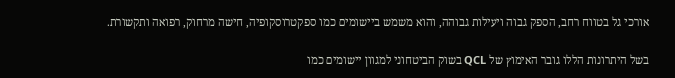אורכי גל בטווח רחב, הספק גבוה ויעילות גבוהה, והוא משמש ביישומים כמו ספקטרוסקופיה, חישה מרחוק, רפואה ותקשורת.

בשל היתרונות הללו גובר האימוץ של QCL בשוק הביטחוני למגוון יישומים כמו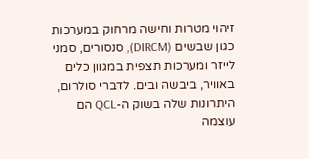זיהוי מטרות וחישה מרחוק במערכות כגון שבשים (DIRCM), סנסורים, סמני לייזר ומערכות תצפית במגוון כלים באוויר, ביבשה ובים. לדברי סולרום, היתרונות שלה בשוק ה-QCL הם עוצמה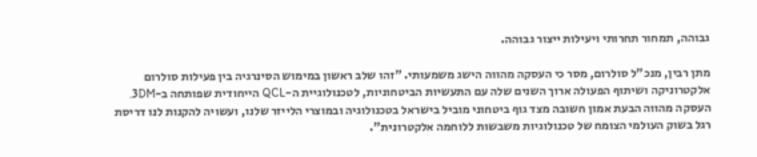גבוהה, תמחור תחרותי ויעילות ייצור גבוהה.

מתן רבין, מנכ"ל סולרום, מסר כי העסקה מהווה הישג משמעותי. "זהו שלב ראשון במימוש הסינרגיה בין פעילות סולרום אלקטרוניקה ושיתוף הפעולה ארוך השנים שלה עם התעשיות הביטחוניות, לטכנולוגיית ה-QCL הייחודית שפותחה ב-3DM. העסקה מהווה הבעת אמון חשובה מצד גוף ביטחוני מוביל בישראל בטכנולוגיה ובמוצרי הלייזר שלנו, ועשויה להקנות לנו דריסת רגל בשוק העולמי הצומח של טכנולוגיות משבשות ללוחמה אלקטרונית".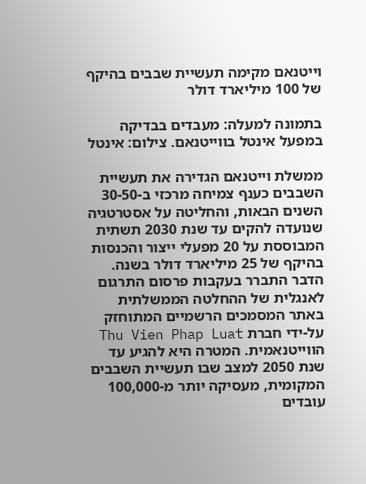וייטנאם מקימה תעשיית שבבים בהיקף של 100 מיליארד דולר

בתמונה למעלה: מעבדים בבדיקה במפעל אינטל בווייטנאם. צילום: אינטל

ממשלת וייטנאם הגדירה את תעשיית השבבים כענף צמיחה מרכזי ב-30-50 השנים הבאות, והחליטה על אסטרטגיה שנועדה להקים עד שנת 2030 תשתית המבוססת על 20 מפעלי ייצור והכנסות בהיקף של 25 מיליארד דולר בשנה. הדבר התברר בעקבות פרסום התרגום לאנגלית של ההחלטה הממשלתית באתר המסמכים הרשמיים המתוחזק על-ידי חברת Thu Vien Phap Luat הווייטנאמית. המטרה היא להגיע עד שנת 2050 למצב שבו תעשיית השבבים המקומית, מעסיקה יותר מ-100,000 עובדים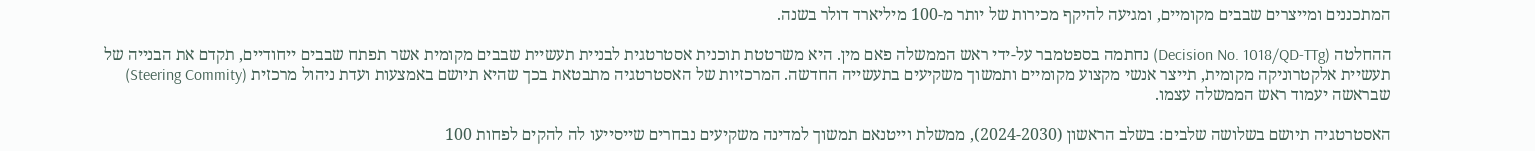המתכננים ומייצרים שבבים מקומיים, ומגיעה להיקף מכירות של יותר מ-100 מיליארד דולר בשנה.

ההחלטה (Decision No. 1018/QD-TTg) נחתמה בספטמבר על-ידי ראש הממשלה פאם מין. היא משרטטת תוכנית אסטרטגית לבניית תעשיית שבבים מקומית אשר תפתח שבבים ייחודיים, תקדם את הבנייה של תעשיית אלקטרוניקה מקומית, תייצר אנשי מקצוע מקומיים ותמשוך משקיעים בתעשייה החדשה. המרכזיות של האסטרטגיה מתבטאת בכך שהיא תיושם באמצעות ועדת ניהול מרכזית (Steering Commity) שבראשה יעמוד ראש הממשלה עצמו.

האסטרטגיה תיושם בשלושה שלבים: בשלב הראשון (2024-2030), ממשלת וייטנאם תמשוך למדינה משקיעים נבחרים שייסייעו לה להקים לפחות 100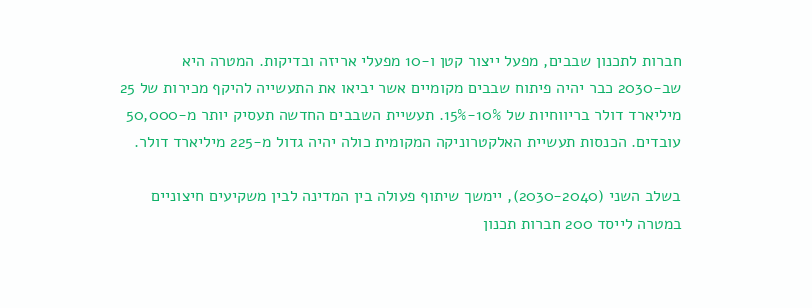חברות לתכנון שבבים, מפעל ייצור קטן ו-10 מפעלי אריזה ובדיקות. המטרה היא שב-2030 כבר יהיה פיתוח שבבים מקומיים אשר יביאו את התעשייה להיקף מכירות של 25 מיליארד דולר בריווחיות של 10%-15%. תעשיית השבבים החדשה תעסיק יותר מ-50,000 עובדים. הכנסות תעשיית האלקטרוניקה המקומית כולה יהיה גדול מ-225 מיליארד דולר.

בשלב השני (2030-2040), יימשך שיתוף פעולה בין המדינה לבין משקיעים חיצוניים במטרה לייסד 200 חברות תכנון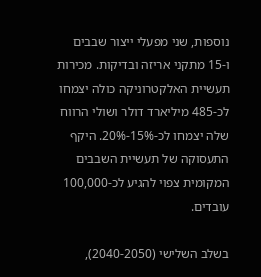נוספות, שני מפעלי ייצור שבבים ו-15 מתקני אריזה ובדיקות. מכירות תעשיית האלקטרוניקה כולה יצמחו לכ-485 מיליארד דולר ושולי הרווח שלה יצמחו לכ-15%-20%. היקף התעסוקה של תעשיית השבבים המקומית צפוי להגיע לכ-100,000 עובדים.

בשלב השלישי (2040-2050),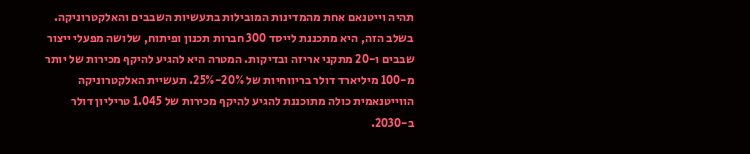תהיה וייטנאם אחת מהמדינות המובילות בתעשיות השבבים והאלקטרוניקה. בשלב הזה, היא מתכננת לייסד 300 חברות תכנון ופיתוח, שלושה מפעלי ייצור שבבים ו-20 מתקני אריזה ובדיקות. המטרה היא להגיע להיקף מכירות של יותר מ-100 מיליארד דולר בריווחיות של 20%-25%. תעשיית האלקטרוניקה הווייטנאמית כולה מתוכננת להגיע להיקף מכירות של 1.045 טריליון דולר ב-2030.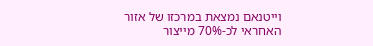וייטנאם נמצאת במרכזו של אזור האחראי לכ-70% מייצור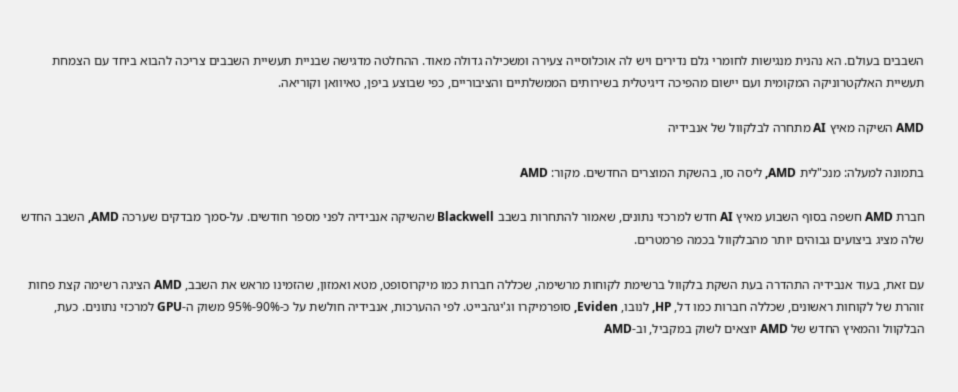השבבים בעולם. הא נהנית מנגישות לחומרי גלם נדירים ויש לה אוכלוסייה צעירה ומשכילה גדולה מאוד. ההחלטה מדגישה שבניית תעשיית השבבים צריכה להבוא ביחד עם הצמחת תעשיית האלקטרוניקה המקומית ועם יישום מהפיכה דיגיטלית בשירותים הממשלתיים והציבוריים, כפי שבוצע ביפן, טאיוואן וקוריאה.

AMD השיקה מאיץ AI מתחרה לבלקוול של אנבידיה

בתמונה למעלה: מנכ"לית AMD, ליסה סו, בהשקת המוצרים החדשים. מקור: AMD

חברת AMD חשפה בסוף השבוע מאיץ AI חדש למרכזי נתונים, שאמור להתחרות בשבב Blackwell שהשיקה אנבידיה לפני מספר חודשים. על-סמך מבדקים שערכה AMD, השבב החדש שלה מציג ביצועים גבוהים יותר מהבלקוול בכמה פרמטרים.

עם זאת, בעוד אנבידיה התהדרה בעת השקת בלקוול ברשימת לקוחות מרשימה, שכללה חברות כמו מיקרוסופט, מטא ואמזון, שהזמינו מראש את השבב, AMD הציגה רשימה קצת פחות זוהרת של לקוחות ראשונים, שכללה חברות כמו דל, HP, לנובו, Eviden, סופרמיקרו וג'יגהבייט. לפי ההערכות, אנבידיה חולשת על כ-90%-95% משוק ה-GPU למרכזי נתונים. כעת, הבלקוול והמאיץ החדש של AMD יוצאים לשוק במקביל, וב-AMD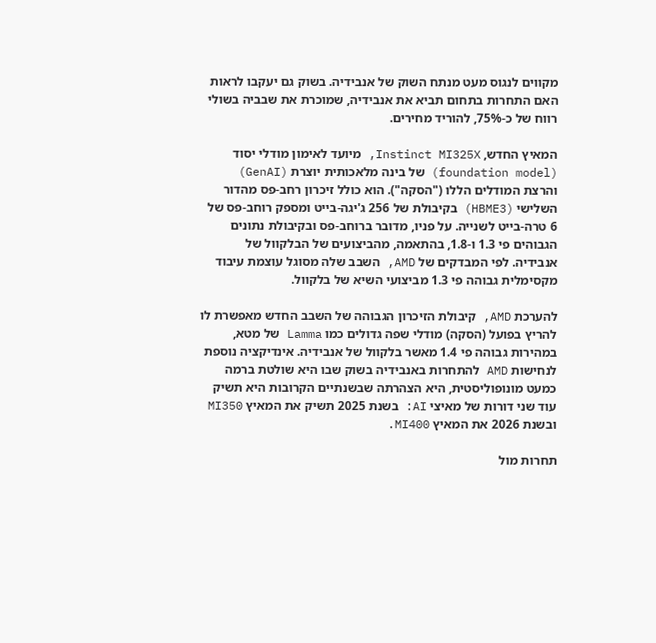מקווים לנגוס מעט מנתח השוק של אנבידיה. בשוק גם יעקבו לראות האם התחרות בתחום תביא את אנבידיה, שמוכרת את שבביה בשולי רווח של כ-75%, להוריד מחירים.

המאיץ החדש, Instinct MI325X, מיועד לאימון מודלי יסוד (foundation model) של בינה מלאכותית יוצרת (GenAI) והרצת המודלים הללו ("הסקה"). הוא כולל זיכרון רחב-פס מהדור השלישי (HBME3) בקיבולת של 256 ג'יגה-בייט ומספק רוחב-פס של 6 טרה-בייט לשנייה. על פניו, מדובר ברוחב-פס ובקיבולת נתונים הגבוהים פי 1.3 ו-1.8, בהתאמה, מהביצועים של הבלקוול של אנבידיה. לפי המבדקים של AMD, השבב שלה מסוגל עוצמת עיבוד מקסימלית גבוהה פי 1.3 מביצועי השיא של בלקוול.

להערכת AMD, קיבולת הזיכרון הגבוהה של השבב החדש מאפשרת לו להריץ בפועל (הסקה) מודלי שפה גדולים כמו Lamma של מטא, במהירות גבוהה פי 1.4 מאשר בלקוול של אנבידיה. אינדיקציה נוספת לנחישות AMD להתחרות באנבידיה בשוק שבו היא שולטת ברמה כמעט מונופוליסטית, היא הצהרתה שבשנתיים הקרובות היא תשיק עוד שני דורות של מאיצי AI: בשנת 2025 תשיק את המאיץ MI350 ובשנת 2026 את המאיץ MI400.

תחרות מול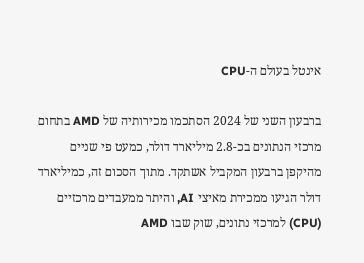אינטל בעולם ה-CPU

ברבעון השני של 2024 הסתכמו מכירותיה של AMD בתחום מרכזי הנתונים בכ-2.8 מיליארד דולר, כמעט פי שניים מהיקפן ברבעון המקביל אשתקד. מתוך הסכום זה, כמיליארד דולר הגיעו ממכירת מאיצי AI, והיתר ממעבדים מרכזיים (CPU) למרכזי נתונים, שוק שבו AMD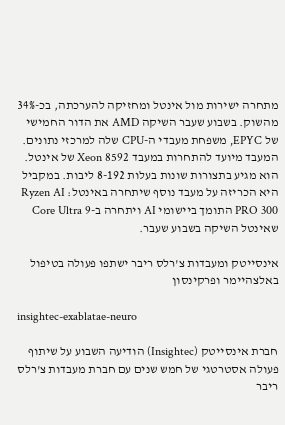מתחרה ישירות מול אינטל ומחזיקה להערכתה, בכ-34% מהשוק. בשבוע שעבר השיקה AMD את הדור החמישי של EPYC, משפחת מעבדי ה-CPU שלה למרכזי נתונים. המעבד מיועד להתחרות במעבד Xeon 8592 של אינטל. הוא מגיע בתצורות שונות בעלות 8-192 ליבות. במקביל היא הכריזה על מעבד נוסף שיתחרה באינטל: Ryzen AI PRO 300 התומך ביישומי AI ויתחרה ב-Core Ultra 9 שאינטל השיקה בשבוע שעבר.

אינסייטק ומעבדות צ'רלס ריבר ישתפו פעולה בטיפול באלצהיימר ופרקינסון

insightec-exablatae-neuro

חברת אינסייטק (Insightec) הודיעה השבוע על שיתוף פעולה אסטרטגי של חמש שנים עם חברת מעבדות צ'רלס ריבר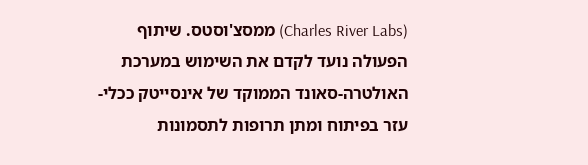(Charles River Labs) ממסצ'וסטס. שיתוף הפעולה נועד לקדם את השימוש במערכת האולטרה-סאונד הממוקד של אינסייטק ככלי-עזר בפיתוח ומתן תרופות לתסמונות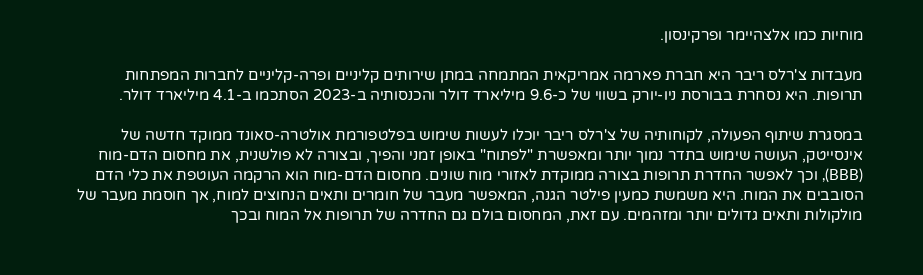מוחיות כמו אלצהיימר ופרקינסון.

מעבדות צ'רלס ריבר היא חברת פארמה אמריקאית המתמחה במתן שירותים קליניים ופרה-קליניים לחברות המפתחות תרופות. היא נסחרת בבורסת ניו-יורק בשווי של כ-9.6 מיליארד דולר והכנסותיה ב-2023 הסתכמו ב-4.1 מיליארד דולר.

במסגרת שיתוף הפעולה, לקוחותיה של צ'רלס ריבר יוכלו לעשות שימוש בפלטפורמת אולטרה-סאונד ממוקד חדשה של אינסייטק, העושה שימוש בתדר נמוך יותר ומאפשרת "לפתוח" באופן זמני והפיך, ובצורה לא פולשנית, את מחסום הדם-מוח (BBB), וכך לאפשר החדרת תרופות בצורה ממוקדת לאזורי מוח שונים. מחסום הדם-מוח הוא הרקמה העוטפת את כלי הדם הסובבים את המוח. היא משמשת כמעין פילטר הגנה, המאפשר מעבר של חומרים ותאים הנחוצים למוח, אך חוסמת מעבר של מולקולות ותאים גדולים יותר ומזהמים. עם זאת, המחסום בולם גם החדרה של תרופות אל המוח ובכך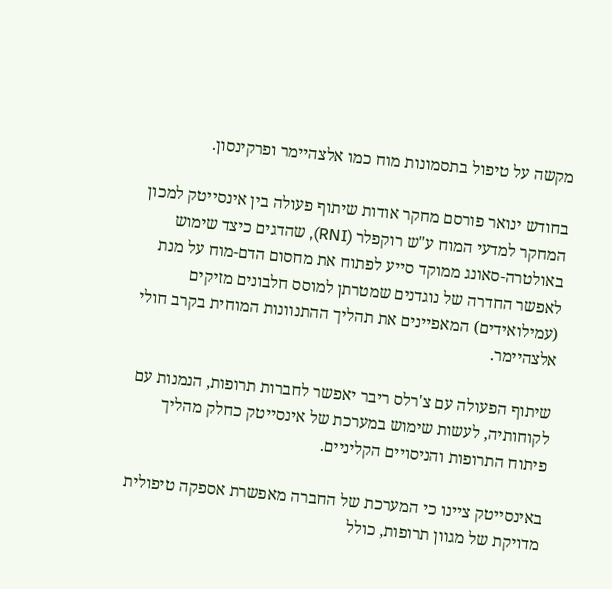מקשה על טיפול בתסמונות מוח כמו אלצהיימר ופרקינסון.

בחודש ינואר פורסם מחקר אודות שיתוף פעולה בין אינסייטק למכון המחקר למדעי המוח ע"ש רוקפלר (RNI), שהדגים כיצד שימוש באולטרה-סאונג ממוקד סייע לפתוח את מחסום הדם-מוח על מנת לאפשר החדרה של נוגדנים שמטרתן למוסס חלבונים מזיקים (עמילואידים) המאפיינים את תהליך ההתנוונות המוחית בקרב חולי אלצהיימר.

שיתוף הפעולה עם צ'רלס ריבר יאפשר לחברות תרופות, הנמנות עם לקוחותיה, לעשות שימוש במערכת של אינסייטק כחלק מהליך פיתוח התרופות והניסויים הקליניים.

באינסייטק ציינו כי המערכת של החברה מאפשרת אספקה טיפולית מדויקת של מגוון תרופות, כולל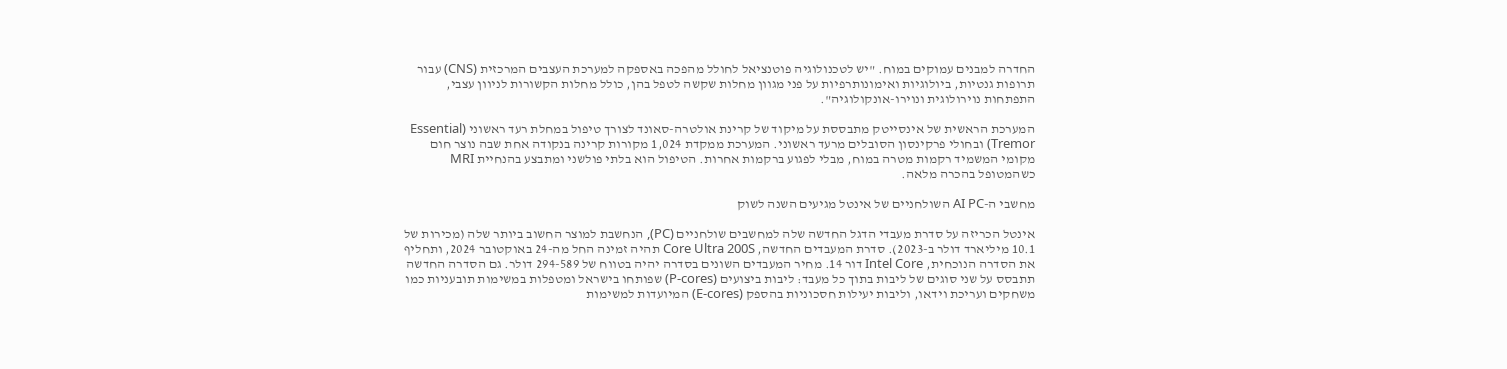החדרה למבנים עמוקים במוח. "יש לטכנולוגיה פוטנציאל לחולל מהפכה באספקה למערכת העצבים המרכזית (CNS) עבור תרופות גנטיות, ביולוגיות ואימונותרפיות על פני מגוון מחלות שקשה לטפל בהן, כולל מחלות הקשורות לניוון עצבי, התפתחות נוירולוגית ונוירו-אונקולוגיה".

המערכת הראשית של אינסייטק מתבססת על מיקוד של קרינת אולטרה-סאונד לצורך טיפול במחלת רעד ראשוני (Essential Tremor) ובחולי פרקינסון הסובלים מרעד ראשוני. המערכת ממקדת 1,024 מקורות קרינה בנקודה אחת שבה נוצר חום מקומי המשמיד רקמות מטרה במוח, מבלי לפגוע ברקמות אחרות. הטיפול הוא בלתי פולשני ומתבצע בהנחיית MRI כשהמטופל בהכרה מלאה.

מחשבי ה-AI PC השולחניים של אינטל מגיעים השנה לשוק

אינטל הכריזה על סדרת מעבדי הדגל החדשה שלה למחשבים שולחניים (PC), הנחשבת למוצר החשוב ביותר שלה (מכירות של 10.1 מיליארד דולר ב-2023). סדרת המעבדים החדשה, Core Ultra 200S תהיה זמינה החל מה-24 באוקטובר 2024, ותחליף את הסדרה הנוכחית, Intel Core דור 14. מחיר המעבדים השונים בסדרה יהיה בטווח של 294-589 דולר. גם הסדרה החדשה תתבסס על שני סוגים של ליבות בתוך כל מעבד: ליבות ביצועים (P-cores) שפותחו בישראל ומטפלות במשימות תובעניות כמו משחקים ועריכת וידאו, וליבות יעילות חסכוניות בהספק (E-cores) המיועדות למשימות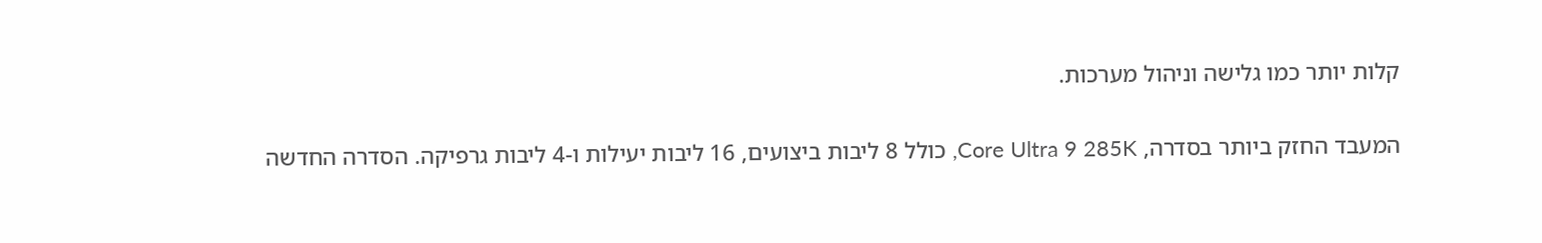קלות יותר כמו גלישה וניהול מערכות.

המעבד החזק ביותר בסדרה, Core Ultra 9 285K, כולל 8 ליבות ביצועים, 16 ליבות יעילות ו-4 ליבות גרפיקה. הסדרה החדשה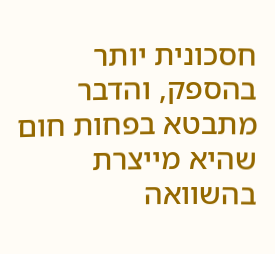חסכונית יותר בהספק, והדבר מתבטא בפחות חום שהיא מייצרת בהשוואה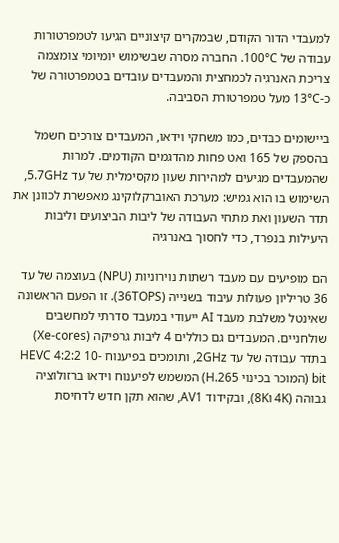למעבדי הדור הקודם, שבמקרים קיצוניים הגיעו לטמפרטורות עבודה של 100°C. החברה מסרה שבשימוש יומיומי צומצמה צריכת האנרגיה לכמחצית והמעבדים עובדים בטמפרטורה של כ-13°C מעל טמפרטורת הסביבה.

ביישומים כבדים, כמו משחקי וידאו, המעבדים צורכים חשמל בהספק של 165 ואט פחות מהדגמים הקודמים. למרות שהמעבדים מגיעים למהירות שעון מקסימלית של עד 5.7GHz, השימוש בו הוא גמיש: מערכת האוברקלוקינג מאפשרת לכוונן את תדר השעון ואת מתחי העבודה של ליבות הביצועים וליבות היעילות בנפרד, כדי לחסוך באנרגיה

הם מופיעים עם מעבד רשתות נוירוניות (NPU) בעוצמה של עד 36 טריליון פעולות עיבוד בשנייה (36TOPS). זו הפעם הראשונה שאינטל משלבת מעבד AI ייעודי במעבד סדרתי למחשבים שולחניים. המעבדים גם כוללים 4 ליבות גרפיקה (Xe-cores) בתדר עבודה של עד 2GHz, ותומכים בפיענוח HEVC 4:2:2 10-bit (המוכר בכינוי H.265) המשמש לפיענוח וידאו ברזולוציה גבוהה (4K ו8K), ובקידוד AV1, שהוא תקן חדש לדחיסת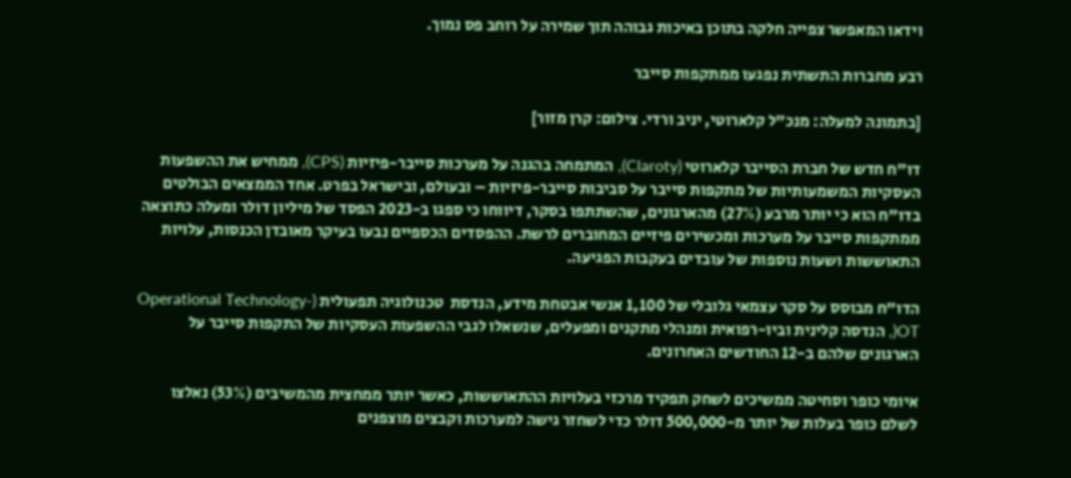וידאו המאפשר צפייה חלקה בתוכן באיכות גבוהה תוך שמירה על רוחב פס נמוך.

רבע מחברות התשתית נפגעו ממתקפות סייבר

[בתמונה למעלה: מנכ"ל קלארוטי, יניב ורדי. צילום: קרן מזור]

דו"ח חדש של חברת הסייבר קלארוטי (Claroty), המתמחה בהגנה על מערכות סייבר-פיזיות (CPS), ממחיש את ההשפעות העסקיות המשמעותיות של מתקפות סייבר על סביבות סייבר-פיזיות – ובעולם, ובישראל בפרט. אחד הממצאים הבולטים בדו"ח הוא כי יותר מרבע (27%) מהארגונים, שהשתתפו בסקר, דיווחו כי ספגו ב-2023 הפסד של מיליון דולר ומעלה כתוצאה ממתקפות סייבר על מערכות ומכשירים פיזיים המחוברים לרשת. ההפסדים הכספיים נבעו בעיקר מאובדן הכנסות, עלויות התאוששות ושעות נוספות של עובדים בעקבות הפגיעה.

הדו"ח מבוסס על סקר עצמאי גלובלי של 1,100 אנשי אבטחת מידע, הנדסת  טכנולוגיה תפעולית (-Operational Technology OT(, הנדסה קלינית וביו-רפואית ומנהלי מתקנים ומפעלים, שנשאלו לגבי ההשפעות העסקיות של התקפות סייבר על הארגונים שלהם ב-12 החודשים האחרונים.

איומי כופר וסחיטה ממשיכים לשחק תפקיד מרכזי בעלויות ההתאוששות, כאשר יותר ממחצית מהמשיבים (53%) נאלצו לשלם כופר בעלות של יותר מ-500,000 דולר כדי לשחזר גישה למערכות וקבצים מוצפנים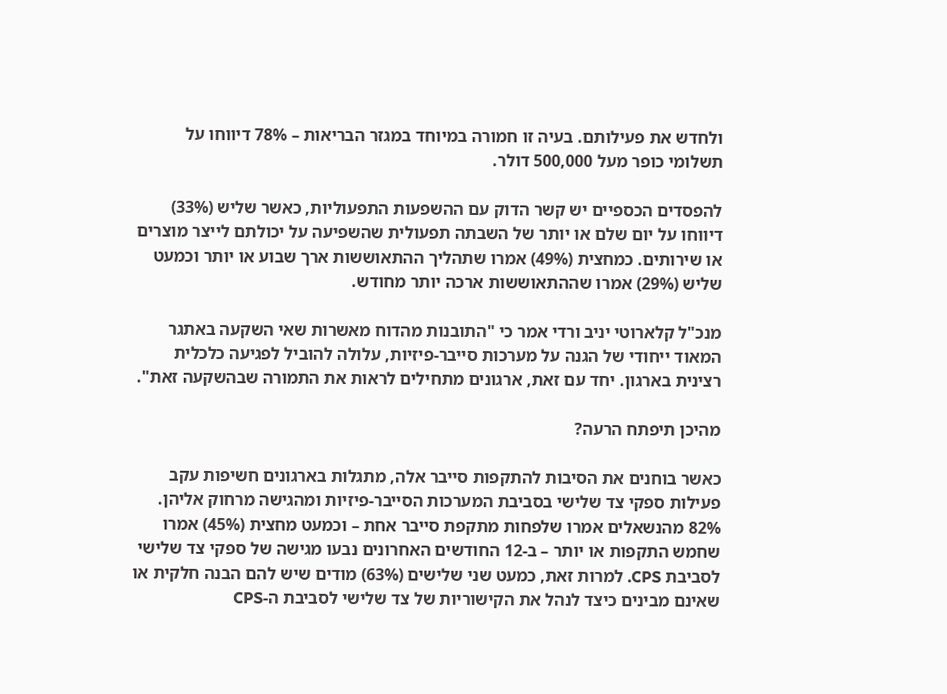ולחדש את פעילותם. בעיה זו חמורה במיוחד במגזר הבריאות – 78% דיווחו על תשלומי כופר מעל 500,000 דולר.

להפסדים הכספיים יש קשר הדוק עם ההשפעות התפעוליות, כאשר שליש (33%) דיווחו על יום שלם או יותר של השבתה תפעולית שהשפיעה על יכולתם לייצר מוצרים או שירותים. כמחצית (49%) אמרו שתהליך ההתאוששות ארך שבוע או יותר וכמעט שליש (29%) אמרו שההתאוששות ארכה יותר מחודש.

מנכ"ל קלארוטי יניב ורדי אמר כי "התובנות מהדוח מאשרות שאי השקעה באתגר המאוד ייחודי של הגנה על מערכות סייבר-פיזיות, עלולה להוביל לפגיעה כלכלית רצינית בארגון. יחד עם זאת, ארגונים מתחילים לראות את התמורה שבהשקעה זאת".

מהיכן תיפתח הרעה?

כאשר בוחנים את הסיבות להתקפות סייבר אלה, מתגלות בארגונים חשיפות עקב פעילות ספקי צד שלישי בסביבת המערכות הסייבר-פיזיות ומהגישה מרחוק אליהן. 82% מהנשאלים אמרו שלפחות מתקפת סייבר אחת – וכמעט מחצית (45%) אמרו שחמש התקפות או יותר – ב-12 החודשים האחרונים נבעו מגישה של ספקי צד שלישי לסביבת CPS. למרות זאת, כמעט שני שלישים (63%) מודים שיש להם הבנה חלקית או שאינם מבינים כיצד לנהל את הקישוריות של צד שלישי לסביבת ה-CPS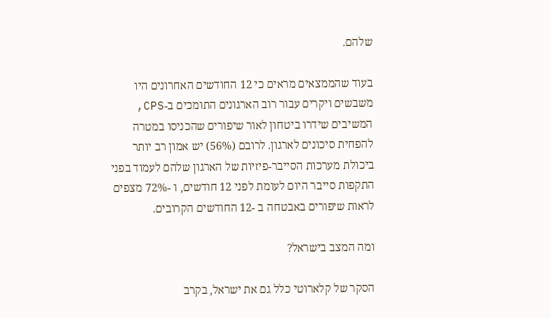שלהם.

בעוד שהממצאים מראים כי 12 החודשים האחרונים היו משבשים ויקרים עבור רוב הארגונים התומכים ב-CPS, המשיבים שידרו ביטחון לאור שיפורים שהכניסו במטרה להפחית סיכונים לארגון. לרובם (56%) יש אמון רב יותר ביכולת מערכות הסייבר-פיזיות של הארגון שלהם לעמוד בפני התקפות סייבר היום לעומת לפני 12 חודשים, ו -72% מצפים לראות שיפורים באבטחה ב -12 החודשים הקרובים.

ומה המצב בישראל?

הסקר של קלארוטי כלל גם את ישראל, בקרב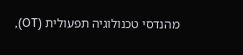מהנדסי טכנולוגיה תפעולית (OT),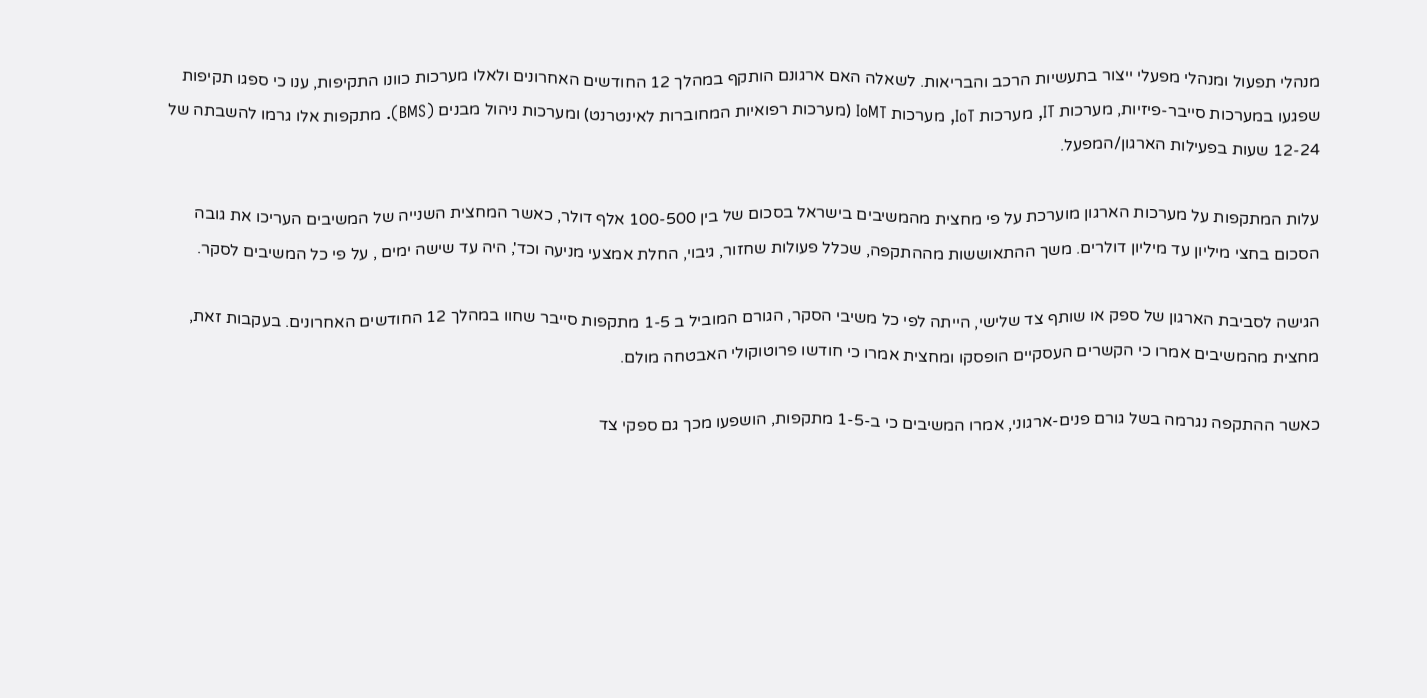מנהלי תפעול ומנהלי מפעלי ייצור בתעשיות הרכב והבריאות. לשאלה האם ארגונם הותקף במהלך 12 החודשים האחרונים ולאלו מערכות כוונו התקיפות, ענו כי ספגו תקיפות שפגעו במערכות סייבר-פיזיות, מערכות IT, מערכות IoT, מערכות IoMT (מערכות רפואיות המחוברות לאינטרנט) ומערכות ניהול מבנים (BMS). מתקפות אלו גרמו להשבתה של 12-24 שעות בפעילות הארגון/המפעל.

עלות המתקפות על מערכות הארגון מוערכת על פי מחצית מהמשיבים בישראל בסכום של בין 100-500 אלף דולר, כאשר המחצית השנייה של המשיבים העריכו את גובה הסכום בחצי מיליון עד מיליון דולרים. משך ההתאוששות מההתקפה, שכלל פעולות שחזור, גיבוי, החלת אמצעי מניעה וכד', היה עד שישה ימים , על פי כל המשיבים לסקר.

הגישה לסביבת הארגון של ספק או שותף צד שלישי, הייתה לפי כל משיבי הסקר, הגורם המוביל ב 1-5 מתקפות סייבר שחוו במהלך 12 החודשים האחרונים. בעקבות זאת, מחצית מהמשיבים אמרו כי הקשרים העסקיים הופסקו ומחצית אמרו כי חודשו פרוטוקולי האבטחה מולם.

כאשר ההתקפה נגרמה בשל גורם פנים-ארגוני, אמרו המשיבים כי ב-1-5 מתקפות, הושפעו מכך גם ספקי צד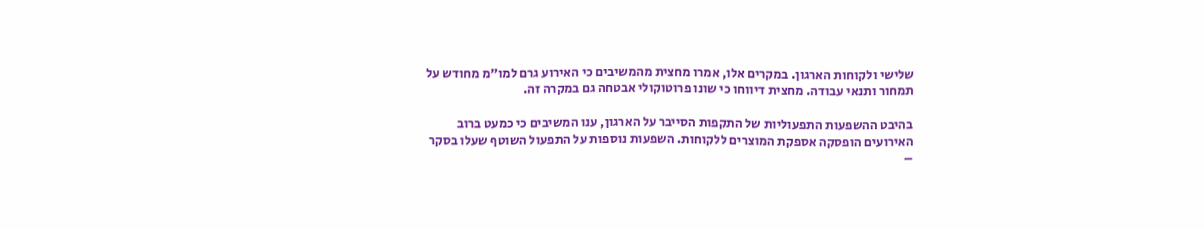שלישי ולקוחות הארגון. במקרים אלו, אמרו מחצית מהמשיבים כי האירוע גרם למו"מ מחודש על תמחור ותנאי עבודה. מחצית דיווחו כי שונו פרוטוקולי אבטחה גם במקרה זה.

בהיבט ההשפעות התפעוליות של התקפות הסייבר על הארגון, ענו המשיבים כי כמעט ברוב האירועים הופסקה אספקת המוצרים ללקוחות. השפעות נוספות על התפעול השוטף שעלו בסקר –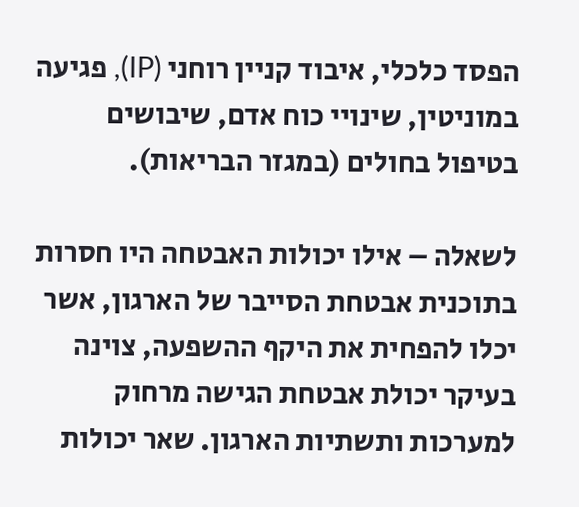הפסד כלכלי, איבוד קניין רוחני (IP), פגיעה במוניטין, שינויי כוח אדם, שיבושים בטיפול בחולים (במגזר הבריאות).

לשאלה – אילו יכולות האבטחה היו חסרות בתוכנית אבטחת הסייבר של הארגון, אשר יכלו להפחית את היקף ההשפעה, צוינה בעיקר יכולת אבטחת הגישה מרחוק למערכות ותשתיות הארגון. שאר יכולות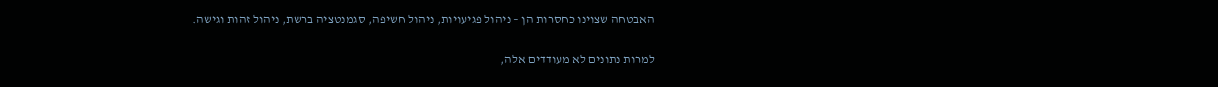האבטחה שצוינו כחסרות הן – ניהול פגיעויות, ניהול חשיפה, סגמנטציה ברשת, ניהול זהות וגישה.

למרות נתונים לא מעודדים אלה,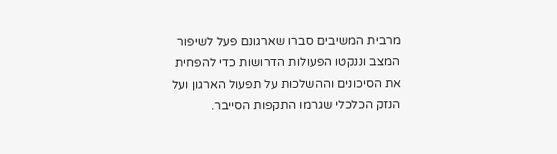מרבית המשיבים סברו שארגונם פעל לשיפור המצב וננקטו הפעולות הדרושות כדי להפחית את הסיכונים וההשלכות על תפעול הארגון ועל הנזק הכלכלי שגרמו התקפות הסייבר.